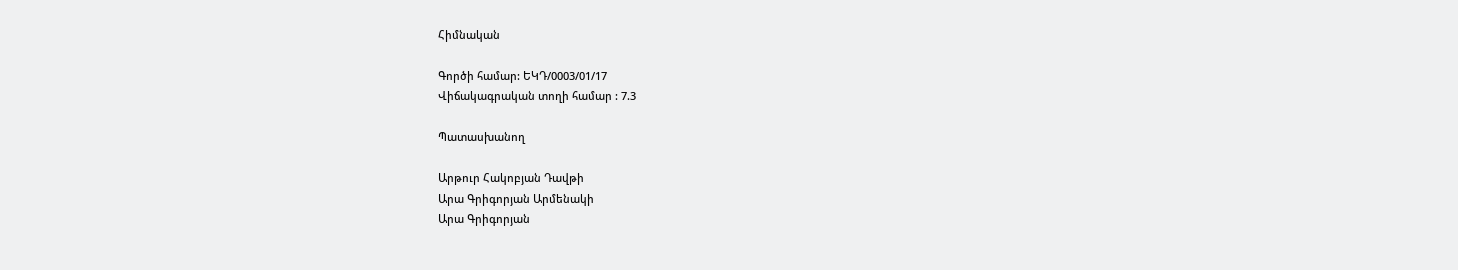Հիմնական

Գործի համար: ԵԿԴ/0003/01/17
Վիճակագրական տողի համար : 7.3

Պատասխանող

Արթուր Հակոբյան Դավթի
Արա Գրիգորյան Արմենակի
Արա Գրիգորյան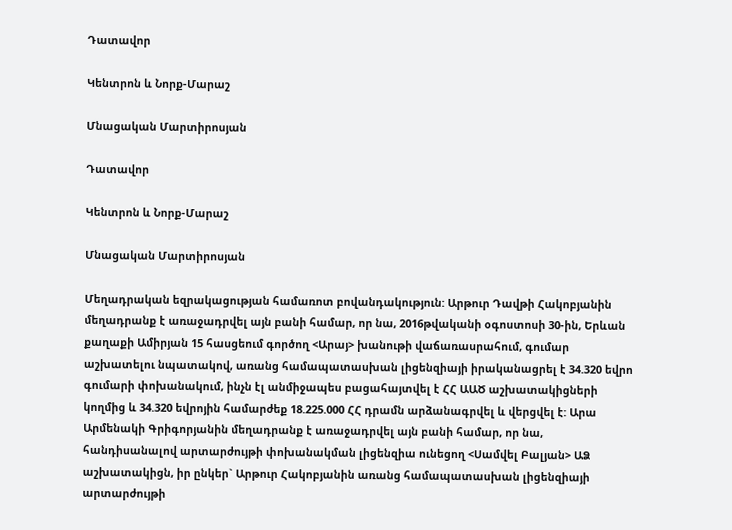Դատավոր

Կենտրոն և Նորք-Մարաշ

Մնացական Մարտիրոսյան

Դատավոր

Կենտրոն և Նորք-Մարաշ

Մնացական Մարտիրոսյան

Մեղադրական եզրակացության համառոտ բովանդակություն: Արթուր Դավթի Հակոբյանին մեղադրանք է առաջադրվել այն բանի համար, որ նա, 2016թվականի օգոստոսի 30-ին, Երևան քաղաքի Ամիրյան 15 հասցեում գործող <Արայ> խանութի վաճառասրահում, գումար աշխատելու նպատակով, առանց համապատասխան լիցենզիայի իրականացրել է 34.320 եվրո գումարի փոխանակում, ինչն էլ անմիջապես բացահայտվել է ՀՀ ԱԱԾ աշխատակիցների կողմից և 34.320 եվրոյին համարժեք 18.225.000 ՀՀ դրամն արձանագրվել և վերցվել է: Արա Արմենակի Գրիգորյանին մեղադրանք է առաջադրվել այն բանի համար, որ նա, հանդիսանալով արտարժույթի փոխանակման լիցենզիա ունեցող <Սամվել Բալյան> ԱՁ աշխատակիցն, իր ընկեր` Արթուր Հակոբյանին առանց համապատասխան լիցենզիայի արտարժույթի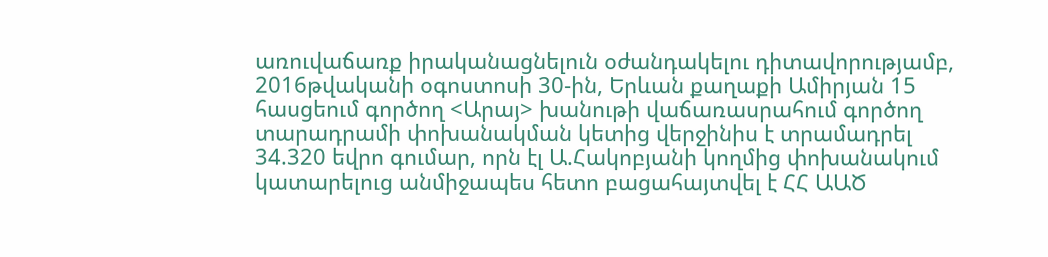առուվաճառք իրականացնելուն օժանդակելու դիտավորությամբ, 2016թվականի օգոստոսի 30-ին, Երևան քաղաքի Ամիրյան 15 հասցեում գործող <Արայ> խանութի վաճառասրահում գործող տարադրամի փոխանակման կետից վերջինիս է տրամադրել 34.320 եվրո գումար, որն էլ Ա.Հակոբյանի կողմից փոխանակում կատարելուց անմիջապես հետո բացահայտվել է ՀՀ ԱԱԾ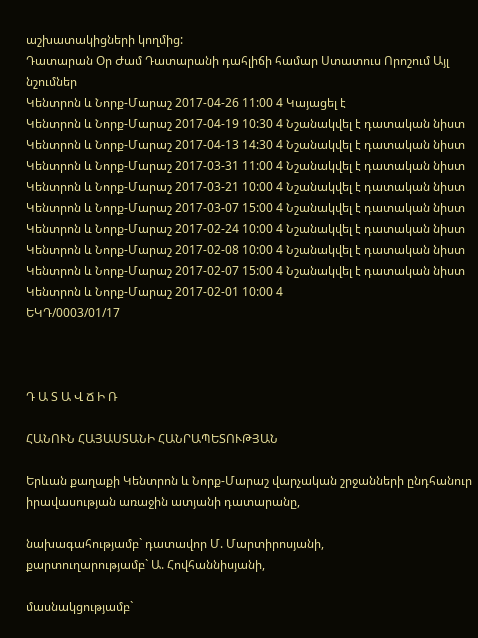աշխատակիցների կողմից:
Դատարան Օր Ժամ Դատարանի դահլիճի համար Ստատուս Որոշում Այլ նշումներ
Կենտրոն և Նորք-Մարաշ 2017-04-26 11:00 4 Կայացել է
Կենտրոն և Նորք-Մարաշ 2017-04-19 10:30 4 Նշանակվել է դատական նիստ
Կենտրոն և Նորք-Մարաշ 2017-04-13 14:30 4 Նշանակվել է դատական նիստ
Կենտրոն և Նորք-Մարաշ 2017-03-31 11:00 4 Նշանակվել է դատական նիստ
Կենտրոն և Նորք-Մարաշ 2017-03-21 10:00 4 Նշանակվել է դատական նիստ
Կենտրոն և Նորք-Մարաշ 2017-03-07 15:00 4 Նշանակվել է դատական նիստ
Կենտրոն և Նորք-Մարաշ 2017-02-24 10:00 4 Նշանակվել է դատական նիստ
Կենտրոն և Նորք-Մարաշ 2017-02-08 10:00 4 Նշանակվել է դատական նիստ
Կենտրոն և Նորք-Մարաշ 2017-02-07 15:00 4 Նշանակվել է դատական նիստ
Կենտրոն և Նորք-Մարաշ 2017-02-01 10:00 4
ԵԿԴ/0003/01/17



Դ Ա Տ Ա Վ Ճ Ի Ռ

ՀԱՆՈՒՆ ՀԱՅԱՍՏԱՆԻ ՀԱՆՐԱՊԵՏՈՒԹՅԱՆ

Երևան քաղաքի Կենտրոն և Նորք-Մարաշ վարչական շրջանների ընդհանուր իրավասության առաջին ատյանի դատարանը,

նախագահությամբ` դատավոր Մ. Մարտիրոսյանի,
քարտուղարությամբ` Ա. Հովհաննիսյանի,

մասնակցությամբ`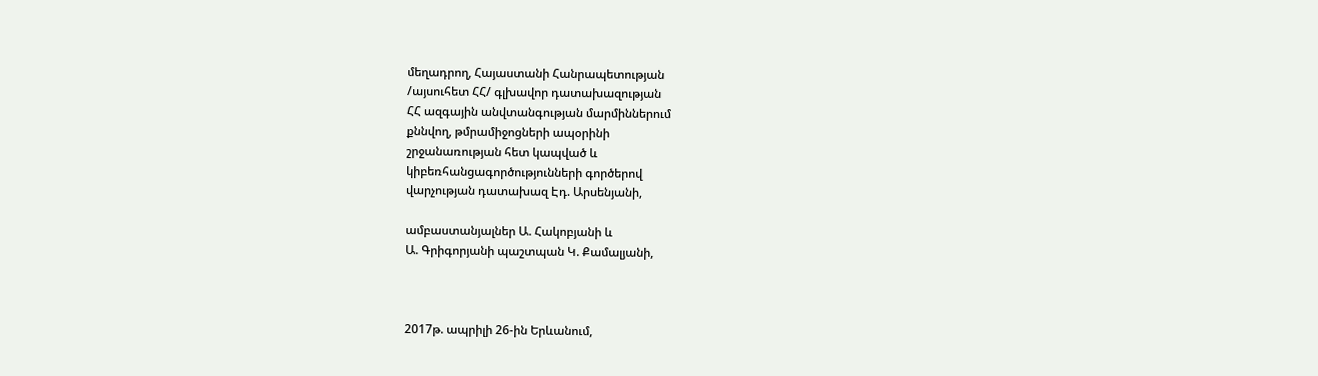մեղադրող, Հայաստանի Հանրապետության
/այսուհետ ՀՀ/ գլխավոր դատախազության
ՀՀ ազգային անվտանգության մարմիններում
քննվող, թմրամիջոցների ապօրինի
շրջանառության հետ կապված և
կիբեռհանցագործությունների գործերով
վարչության դատախազ Էդ. Արսենյանի,

ամբաստանյալներ Ա. Հակոբյանի և
Ա. Գրիգորյանի պաշտպան Կ. Քամալյանի,



2017թ. ապրիլի 26-ին Երևանում,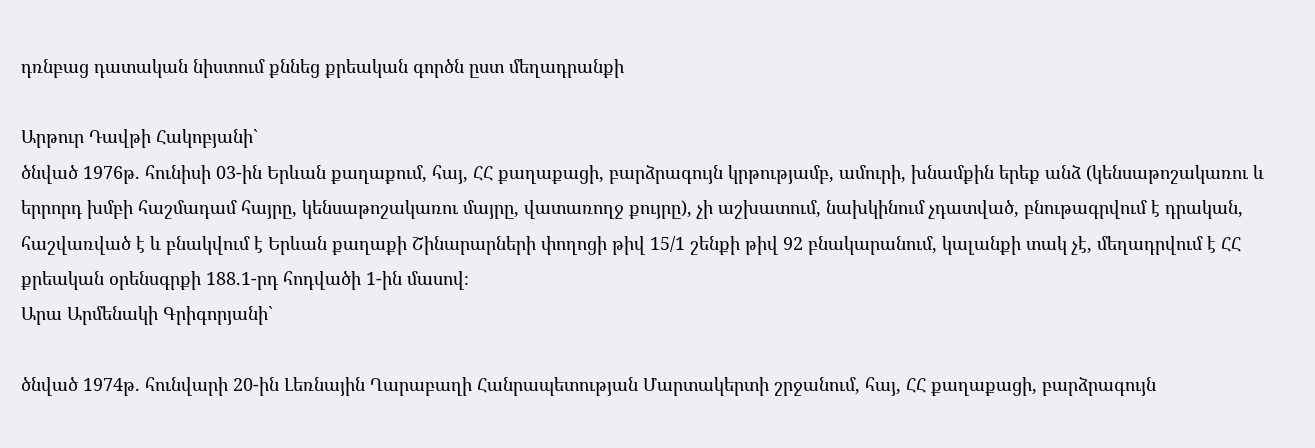դռնբաց դատական նիստում քննեց քրեական գործն ըստ մեղադրանքի

Արթուր Դավթի Հակոբյանի`
ծնված 1976թ. հունիսի 03-ին Երևան քաղաքում, հայ, ՀՀ քաղաքացի, բարձրագույն կրթությամբ, ամուրի, խնամքին երեք անձ (կենսաթոշակառու և երրորդ խմբի հաշմադամ հայրը, կենսաթոշակառու մայրը, վատառողջ քույրը), չի աշխատում, նախկինում չդատված, բնութագրվում է դրական, հաշվառված է և բնակվում է Երևան քաղաքի Շինարարների փողոցի թիվ 15/1 շենքի թիվ 92 բնակարանում, կալանքի տակ չէ, մեղադրվում է ՀՀ քրեական օրենսգրքի 188.1-րդ հոդվածի 1-ին մասով։
Արա Արմենակի Գրիգորյանի`

ծնված 1974թ. հունվարի 20-ին Լեռնային Ղարաբաղի Հանրապետության Մարտակերտի շրջանում, հայ, ՀՀ քաղաքացի, բարձրագույն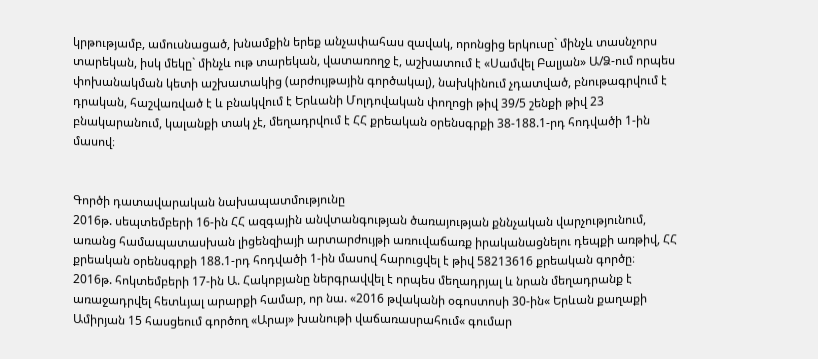կրթությամբ, ամուսնացած, խնամքին երեք անչափահաս զավակ, որոնցից երկուսը` մինչև տասնչորս տարեկան, իսկ մեկը` մինչև ութ տարեկան, վատառողջ է, աշխատում է «Սամվել Բալյան» Ա/Ձ-ում որպես փոխանակման կետի աշխատակից (արժույթային գործակալ), նախկինում չդատված, բնութագրվում է դրական, հաշվառված է և բնակվում է Երևանի Մոլդովական փողոցի թիվ 39/5 շենքի թիվ 23 բնակարանում, կալանքի տակ չէ, մեղադրվում է ՀՀ քրեական օրենսգրքի 38-188.1-րդ հոդվածի 1-ին մասով։


Գործի դատավարական նախապատմությունը
2016թ. սեպտեմբերի 16-ին ՀՀ ազգային անվտանգության ծառայության քննչական վարչությունում, առանց համապատասխան լիցենզիայի արտարժույթի առուվաճառք իրականացնելու դեպքի առթիվ, ՀՀ քրեական օրենսգրքի 188.1-րդ հոդվածի 1-ին մասով հարուցվել է թիվ 58213616 քրեական գործը։
2016թ. հոկտեմբերի 17-ին Ա. Հակոբյանը ներգրավվել է որպես մեղադրյալ և նրան մեղադրանք է առաջադրվել հետևյալ արարքի համար, որ նա. «2016 թվականի օգոստոսի 30-ին« Երևան քաղաքի Ամիրյան 15 հասցեում գործող «Արայ» խանութի վաճառասրահում« գումար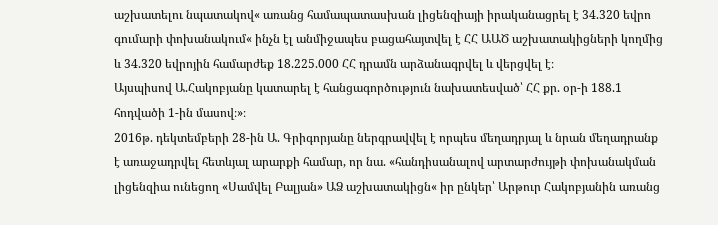աշխատելու նպատակով« առանց համապատասխան լիցենզիայի իրականացրել է 34.320 եվրո գումարի փոխանակում« ինչն էլ անմիջապես բացահայտվել է ՀՀ ԱԱԾ աշխատակիցների կողմից և 34.320 եվրոյին համարժեք 18.225.000 ՀՀ դրամն արձանագրվել և վերցվել է։
Այսպիսով Ա.Հակոբյանը կատարել է հանցագործություն նախատեսված՝ ՀՀ քր. օր-ի 188.1 հոդվածի 1-ին մասով։»։
2016թ. դեկտեմբերի 28-ին Ա. Գրիգորյանը ներգրավվել է որպես մեղադրյալ և նրան մեղադրանք է առաջադրվել հետևյալ արարքի համար, որ նա. «հանդիսանալով արտարժույթի փոխանակման լիցենզիա ունեցող «Սամվել Բալյան» ԱՁ աշխատակիցն« իր ընկեր՝ Արթուր Հակոբյանին առանց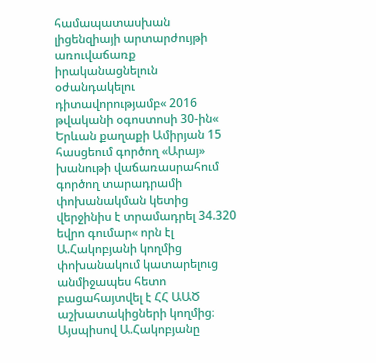համապատասխան լիցենզիայի արտարժույթի առուվաճառք իրականացնելուն օժանդակելու դիտավորությամբ« 2016 թվականի օգոստոսի 30-ին« Երևան քաղաքի Ամիրյան 15 հասցեում գործող «Արայ» խանութի վաճառասրահում գործող տարադրամի փոխանակման կետից վերջինիս է տրամադրել 34.320 եվրո գումար« որն էլ Ա.Հակոբյանի կողմից փոխանակում կատարելուց անմիջապես հետո բացահայտվել է ՀՀ ԱԱԾ աշխատակիցների կողմից։
Այսպիսով Ա.Հակոբյանը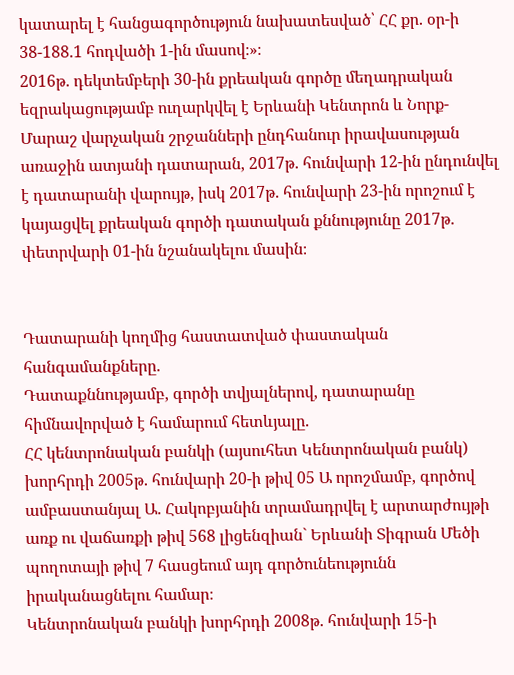կատարել է հանցագործություն նախատեսված՝ ՀՀ քր. օր-ի 38-188.1 հոդվածի 1-ին մասով։»։
2016թ. դեկտեմբերի 30-ին քրեական գործը մեղադրական եզրակացությամբ ուղարկվել է Երևանի Կենտրոն և Նորք-Մարաշ վարչական շրջանների ընդհանուր իրավասության առաջին ատյանի դատարան, 2017թ. հունվարի 12-ին ընդունվել է դատարանի վարույթ, իսկ 2017թ. հունվարի 23-ին որոշում է կայացվել քրեական գործի դատական քննությունը 2017թ. փետրվարի 01-ին նշանակելու մասին։


Դատարանի կողմից հաստատված փաստական հանգամանքները.
Դատաքննությամբ, գործի տվյալներով, դատարանը հիմնավորված է համարում հետևյալը.
ՀՀ կենտրոնական բանկի (այսուհետ Կենտրոնական բանկ) խորհրդի 2005թ. հունվարի 20-ի թիվ 05 Ա որոշմամբ, գործով ամբաստանյալ Ա. Հակոբյանին տրամադրվել է արտարժույթի առք ու վաճառքի թիվ 568 լիցենզիան` Երևանի Տիգրան Մեծի պողոտայի թիվ 7 հասցեում այդ գործունեությունն իրականացնելու համար։
Կենտրոնական բանկի խորհրդի 2008թ. հունվարի 15-ի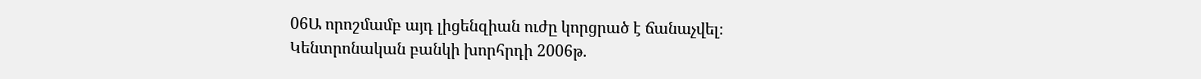06Ա որոշմամբ այդ լիցենզիան ուժը կորցրած է ճանաչվել։
Կենտրոնական բանկի խորհրդի 2006թ.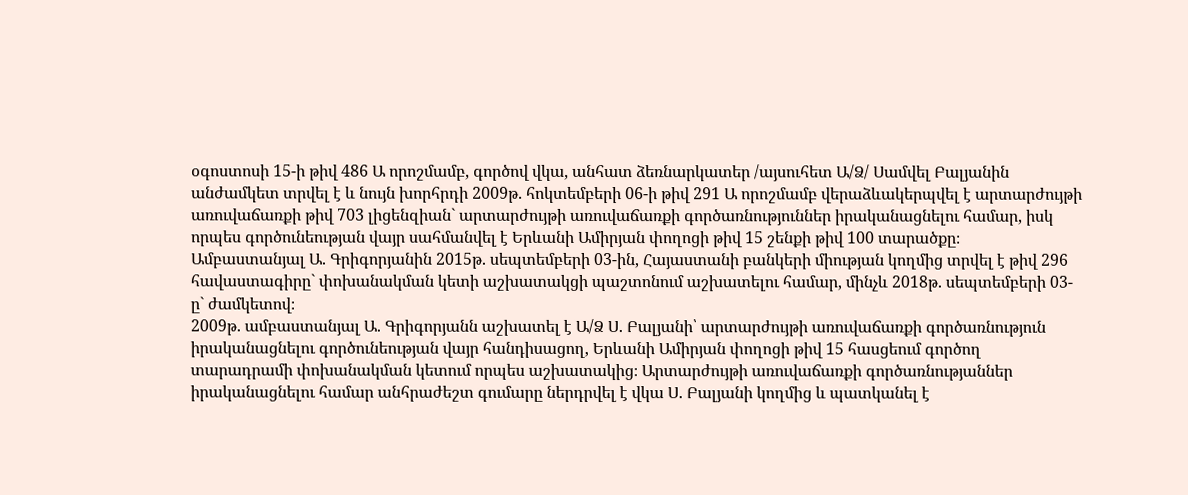օգոստոսի 15-ի թիվ 486 Ա որոշմամբ, գործով վկա, անհատ ձեռնարկատեր /այսուհետ Ա/Ձ/ Սամվել Բալյանին անժամկետ տրվել է և նույն խորհրդի 2009թ. հոկտեմբերի 06-ի թիվ 291 Ա որոշմամբ վերաձևակերպվել է արտարժույթի առուվաճառքի թիվ 703 լիցենզիան` արտարժույթի առուվաճառքի գործառնություններ իրականացնելու համար, իսկ որպես գործունեության վայր սահմանվել է Երևանի Ամիրյան փողոցի թիվ 15 շենքի թիվ 100 տարածքը։
Ամբաստանյալ Ա. Գրիգորյանին 2015թ. սեպտեմբերի 03-ին, Հայաստանի բանկերի միության կողմից տրվել է թիվ 296 հավաստագիրը` փոխանակման կետի աշխատակցի պաշտոնում աշխատելու համար, մինչև 2018թ. սեպտեմբերի 03-ը` ժամկետով։
2009թ. ամբաստանյալ Ա. Գրիգորյանն աշխատել է Ա/Ձ Ս. Բալյանի՝ արտարժույթի առուվաճառքի գործառնություն իրականացնելու գործունեության վայր հանդիսացող, Երևանի Ամիրյան փողոցի թիվ 15 հասցեում գործող տարադրամի փոխանակման կետում որպես աշխատակից։ Արտարժույթի առուվաճառքի գործառնությաններ իրականացնելու համար անհրաժեշտ գումարը ներդրվել է վկա Ս. Բալյանի կողմից և պատկանել է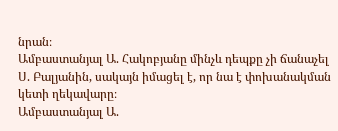նրան։
Ամբաստանյալ Ա. Հակոբյանը մինչև դեպքը չի ճանաչել Ս. Բալյանին, սակայն իմացել է, որ նա է փոխանակման կետի ղեկավարը։
Ամբաստանյալ Ա.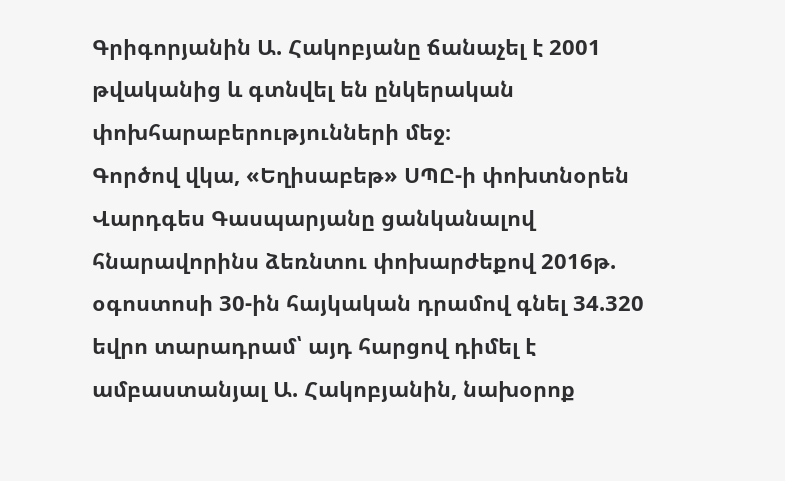Գրիգորյանին Ա. Հակոբյանը ճանաչել է 2001 թվականից և գտնվել են ընկերական փոխհարաբերությունների մեջ։
Գործով վկա, «Եղիսաբեթ» ՍՊԸ-ի փոխտնօրեն Վարդգես Գասպարյանը ցանկանալով հնարավորինս ձեռնտու փոխարժեքով 2016թ. օգոստոսի 30-ին հայկական դրամով գնել 34.320 եվրո տարադրամ՝ այդ հարցով դիմել է ամբաստանյալ Ա. Հակոբյանին, նախօրոք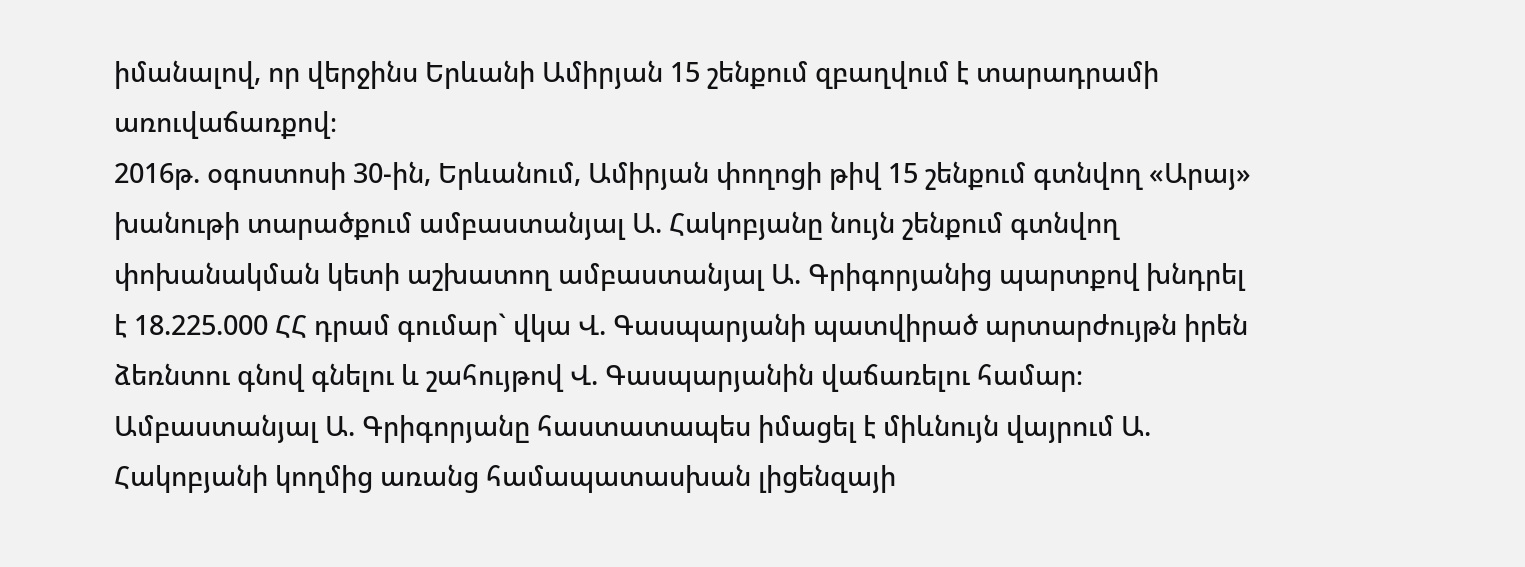իմանալով, որ վերջինս Երևանի Ամիրյան 15 շենքում զբաղվում է տարադրամի առուվաճառքով։
2016թ. օգոստոսի 30-ին, Երևանում, Ամիրյան փողոցի թիվ 15 շենքում գտնվող «Արայ» խանութի տարածքում ամբաստանյալ Ա. Հակոբյանը նույն շենքում գտնվող փոխանակման կետի աշխատող ամբաստանյալ Ա. Գրիգորյանից պարտքով խնդրել է 18.225.000 ՀՀ դրամ գումար` վկա Վ. Գասպարյանի պատվիրած արտարժույթն իրեն ձեռնտու գնով գնելու և շահույթով Վ. Գասպարյանին վաճառելու համար։
Ամբաստանյալ Ա. Գրիգորյանը հաստատապես իմացել է միևնույն վայրում Ա. Հակոբյանի կողմից առանց համապատասխան լիցենզայի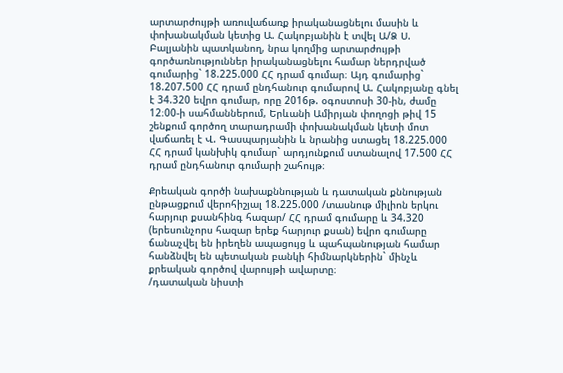արտարժույթի առուվաճառք իրականացնելու մասին և փոխանակման կետից Ա. Հակոբյանին է տվել Ա/Ձ Ս. Բալյանին պատկանող, նրա կողմից արտարժույթի գործառնություններ իրականացնելու համար ներդրված գումարից` 18.225.000 ՀՀ դրամ գումար։ Այդ գումարից` 18.207.500 ՀՀ դրամ ընդհանուր գումարով Ա. Հակոբյանը գնել է 34.320 եվրո գումար, որը 2016թ. օգոստոսի 30-ին, ժամը 12։00-ի սահմաններում, Երևանի Ամիրյան փողոցի թիվ 15 շենքում գործող տարադրամի փոխանակման կետի մոտ վաճառել է Վ. Գասպարյանին և նրանից ստացել 18.225.000 ՀՀ դրամ կանխիկ գումար` արդյունքում ստանալով 17.500 ՀՀ դրամ ընդհանուր գումարի շահույթ։

Քրեական գործի նախաքննության և դատական քննության ընթացքում վերոհիշյալ 18.225.000 /տասնութ միլիոն երկու հարյուր քսանհինգ հազար/ ՀՀ դրամ գումարը և 34.320 (երեսունչորս հազար երեք հարյուր քսան) եվրո գումարը ճանաչվել են իրեղեն ապացույց և պահպանության համար հանձնվել են պետական բանկի հիմնարկներին` մինչև քրեական գործով վարույթի ավարտը։
/դատական նիստի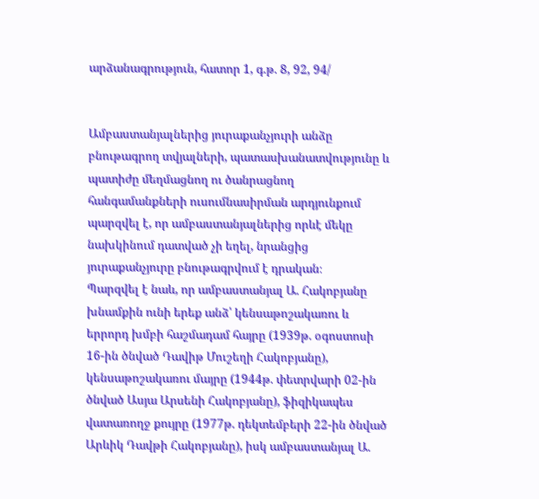արձանագրություն, հատոր 1, գ.թ. 8, 92, 94/


Ամբաստանյալներից յուրաքանչյուրի անձը բնութագրող տվյալների, պատասխանատվությունը և պատիժը մեղմացնող ու ծանրացնող հանգամանքների ուսումնասիրման արդյունքում պարզվել է, որ ամբաստանյալներից որևէ մեկը նախկինում դատված չի եղել, նրանցից յուրաքանչյուրը բնութագրվում է դրական։
Պարզվել է նաև, որ ամբաստանյալ Ա. Հակոբյանը խնամքին ունի երեք անձ՝ կենսաթոշակառու և երրորդ խմբի հաշմադամ հայրը (1939թ. օգոստոսի 16-ին ծնված Դավիթ Մուշեղի Հակոբյանը), կենսաթոշակառու մայրը (1944թ. փետրվարի 02-ին ծնված Ասյա Արսենի Հակոբյանը), ֆիզիկապես վատառողջ քույրը (1977թ. դեկտեմբերի 22-ին ծնված Արևիկ Դավթի Հակոբյանը), իսկ ամբաստանյալ Ա.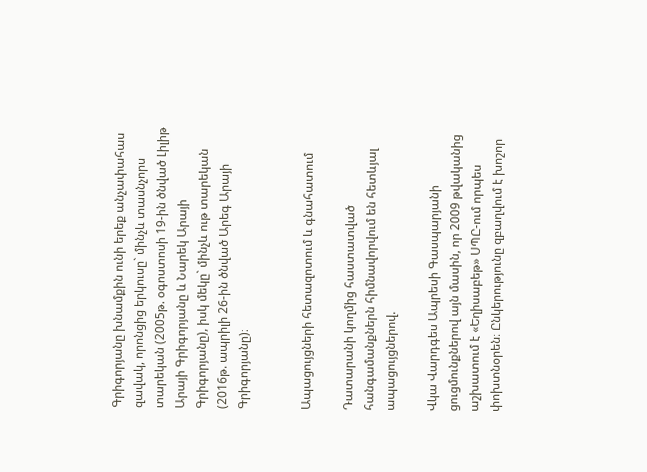Գրիգորյանը խնամքին ունի երեք անչափահաս զավակ, որոնցից երկուսը` մինչև տասնչորս տարեկան (2005թ. օգոստոսի 19-ին ծնված Լիլիթ Արայի Գրիգորյանը և Նարեկ Արայի Գրիգորյանը), իսկ մեկը` մինչև ութ տարեկան (2016թ. ապրիլի 26-ին ծնված Արեգ Արայի Գրիգորյանը)։


Ապացույցների հետազոտում և գնահատում

Դատարանի կողմից հաստատված հանգամանքներն հիմնավորվում են հետևյալ ապացույցներով.

Վկա Վարդգես Ապրեսի Գասպարյանի ցուցմունքներով այն մասին, որ 2009 թվականից աշխատում է «Եղիսաբեթ» ՍՊԸ-ում որպես փոխտնօրեն։ Ընկերությունը զբաղվում է խոշոր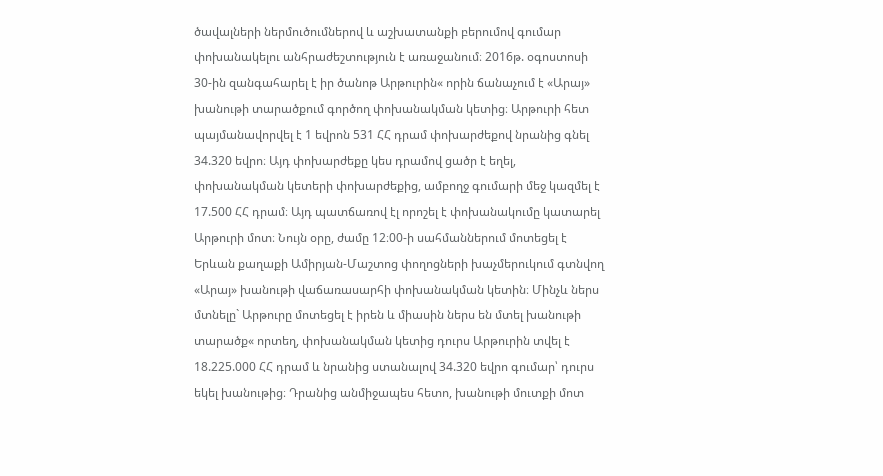ծավալների ներմուծումներով և աշխատանքի բերումով գումար փոխանակելու անհրաժեշտություն է առաջանում։ 2016թ. օգոստոսի 30-ին զանգահարել է իր ծանոթ Արթուրին« որին ճանաչում է «Արայ» խանութի տարածքում գործող փոխանակման կետից։ Արթուրի հետ պայմանավորվել է 1 եվրոն 531 ՀՀ դրամ փոխարժեքով նրանից գնել 34.320 եվրո։ Այդ փոխարժեքը կես դրամով ցածր է եղել, փոխանակման կետերի փոխարժեքից, ամբողջ գումարի մեջ կազմել է 17.500 ՀՀ դրամ։ Այդ պատճառով էլ որոշել է փոխանակումը կատարել Արթուրի մոտ։ Նույն օրը, ժամը 12։00-ի սահմաններում մոտեցել է Երևան քաղաքի Ամիրյան-Մաշտոց փողոցների խաչմերուկում գտնվող «Արայ» խանութի վաճառասարհի փոխանակման կետին։ Մինչև ներս մտնելը` Արթուրը մոտեցել է իրեն և միասին ներս են մտել խանութի տարածք« որտեղ, փոխանակման կետից դուրս Արթուրին տվել է 18.225.000 ՀՀ դրամ և նրանից ստանալով 34.320 եվրո գումար՝ դուրս եկել խանութից։ Դրանից անմիջապես հետո, խանութի մուտքի մոտ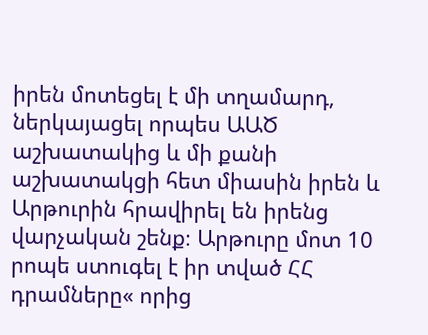իրեն մոտեցել է մի տղամարդ, ներկայացել որպես ԱԱԾ աշխատակից և մի քանի աշխատակցի հետ միասին իրեն և Արթուրին հրավիրել են իրենց վարչական շենք։ Արթուրը մոտ 10 րոպե ստուգել է իր տված ՀՀ դրամները« որից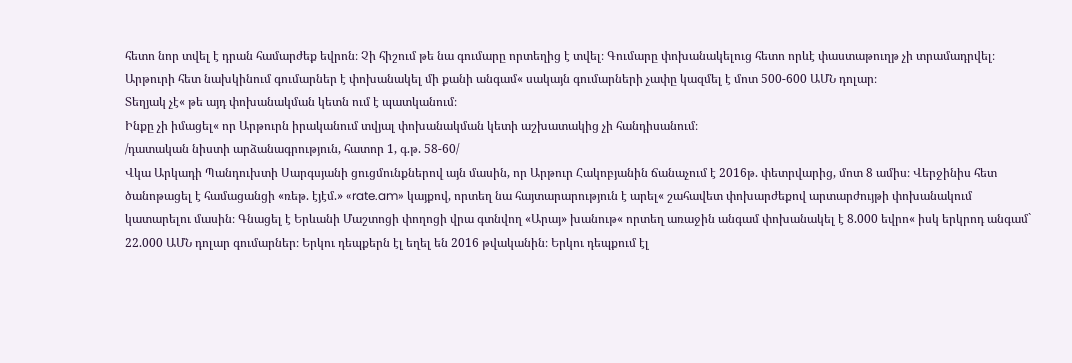հետո նոր տվել է դրան համարժեք եվրոն։ Չի հիշում թե նա գումարը որտեղից է տվել։ Գումարը փոխանակելուց հետո որևէ փաստաթուղթ չի տրամադրվել։
Արթուրի հետ նախկինում գումարներ է փոխանակել մի քանի անգամ« սակայն գումարների չափը կազմել է մոտ 500-600 ԱՄՆ դոլար։
Տեղյակ չէ« թե այդ փոխանակման կետն ում է պատկանում։
Ինքը չի իմացել« որ Արթուրն իրականում տվյալ փոխանակման կետի աշխատակից չի հանդիսանում։
/դատական նիստի արձանագրություն, հատոր 1, գ.թ. 58-60/
Վկա Արկադի Պանդուխտի Սարգսյանի ցուցմունքներով այն մասին, որ Արթուր Հակոբյանին ճանաչում է 2016թ. փետրվարից, մոտ 8 ամիս։ Վերջինիս հետ ծանոթացել է համացանցի «ռեթ. էյէմ.» «rate.am» կայքով, որտեղ նա հայտարարություն է արել« շահավետ փոխարժեքով արտարժույթի փոխանակում կատարելու մասին։ Գնացել է Երևանի Մաշտոցի փողոցի վրա գտնվող «Արայ» խանութ« որտեղ առաջին անգամ փոխանակել է 8.000 եվրո« իսկ երկրոդ անգամ` 22.000 ԱՄՆ դոլար գումարներ։ Երկու դեպքերն էլ եղել են 2016 թվականին։ Երկու դեպքում էլ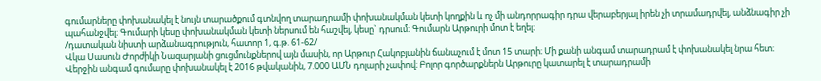գումարները փոխանակել է նույն տարածքում գտնվող տարադրամի փոխանակման կետի կողքին և ոչ մի անդորրագիր դրա վերաբերյալ իրեն չի տրամադրվել, անձնագիր չի պահանջվել։ Գումարի կեսը փոխանակման կետի ներսում են հաշվել, կեսը` դրսում։ Գումարն Արթուրի մոտ է եղել։
/դատական նիստի արձանագրություն, հատոր 1, գ.թ. 61-62/
Վկա Սասուն Ժորժիկի Նազարյանի ցուցմունքներով այն մասին, որ Արթուր Հակոբյանին ճանաչում է մոտ 15 տարի։ Մի քանի անգամ տարադրամ է փոխանակել նրա հետ։ Վերջին անգամ գումարը փոխանակել է 2016 թվականին, 7.000 ԱՄՆ դոլարի չափով։ Բոլոր գործարքներն Արթուրը կատարել է տարադրամի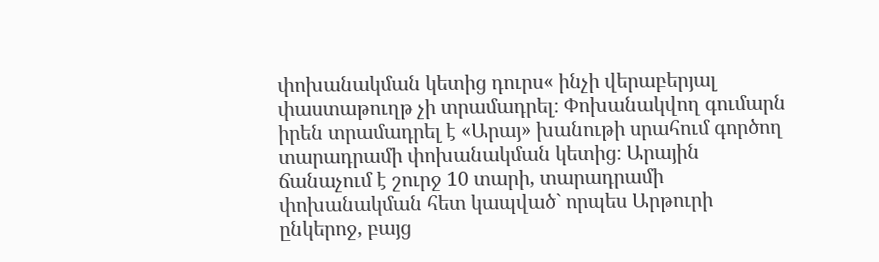փոխանակման կետից դուրս« ինչի վերաբերյալ փաստաթուղթ չի տրամադրել։ Փոխանակվող գումարն իրեն տրամադրել է «Արայ» խանութի սրահում գործող տարադրամի փոխանակման կետից։ Արային ճանաչում է շուրջ 10 տարի, տարադրամի փոխանակման հետ կապված` որպես Արթուրի ընկերոջ, բայց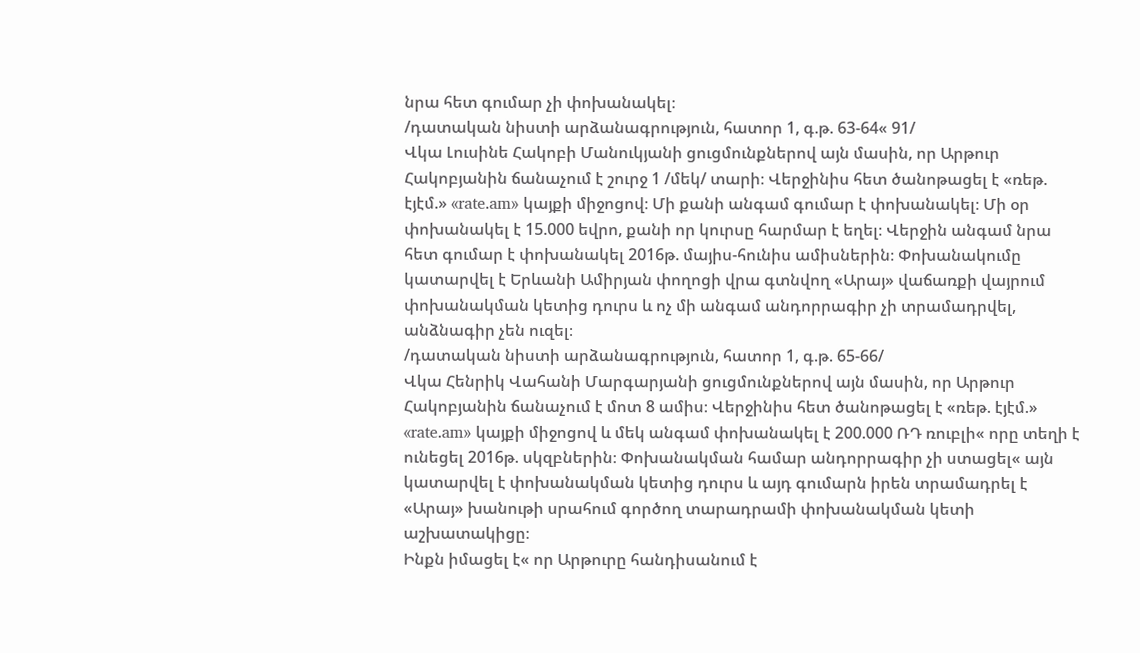նրա հետ գումար չի փոխանակել։
/դատական նիստի արձանագրություն, հատոր 1, գ.թ. 63-64« 91/
Վկա Լուսինե Հակոբի Մանուկյանի ցուցմունքներով այն մասին, որ Արթուր Հակոբյանին ճանաչում է շուրջ 1 /մեկ/ տարի։ Վերջինիս հետ ծանոթացել է «ռեթ. էյէմ.» «rate.am» կայքի միջոցով։ Մի քանի անգամ գումար է փոխանակել։ Մի օր փոխանակել է 15.000 եվրո, քանի որ կուրսը հարմար է եղել։ Վերջին անգամ նրա հետ գումար է փոխանակել 2016թ. մայիս-հունիս ամիսներին։ Փոխանակումը կատարվել է Երևանի Ամիրյան փողոցի վրա գտնվող «Արայ» վաճառքի վայրում փոխանակման կետից դուրս և ոչ մի անգամ անդորրագիր չի տրամադրվել, անձնագիր չեն ուզել։
/դատական նիստի արձանագրություն, հատոր 1, գ.թ. 65-66/
Վկա Հենրիկ Վահանի Մարգարյանի ցուցմունքներով այն մասին, որ Արթուր Հակոբյանին ճանաչում է մոտ 8 ամիս։ Վերջինիս հետ ծանոթացել է «ռեթ. էյէմ.» «rate.am» կայքի միջոցով և մեկ անգամ փոխանակել է 200.000 ՌԴ ռուբլի« որը տեղի է ունեցել 2016թ. սկզբներին։ Փոխանակման համար անդորրագիր չի ստացել« այն կատարվել է փոխանակման կետից դուրս և այդ գումարն իրեն տրամադրել է «Արայ» խանութի սրահում գործող տարադրամի փոխանակման կետի աշխատակիցը։
Ինքն իմացել է« որ Արթուրը հանդիսանում է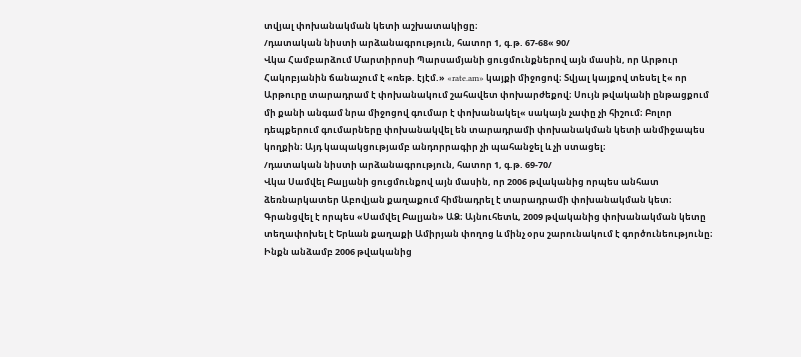տվյալ փոխանակման կետի աշխատակիցը։
/դատական նիստի արձանագրություն, հատոր 1, գ.թ. 67-68« 90/
Վկա Համբարձում Մարտիրոսի Պարսամյանի ցուցմունքներով այն մասին, որ Արթուր Հակոբյանին ճանաչում է «ռեթ. էյէմ.» «rate.am» կայքի միջոցով։ Տվյալ կայքով տեսել է« որ Արթուրը տարադրամ է փոխանակում շահավետ փոխարժեքով։ Սույն թվականի ընթացքում մի քանի անգամ նրա միջոցով գումար է փոխանակել« սակայն չափը չի հիշում։ Բոլոր դեպքերում գումարները փոխանակվել են տարադրամի փոխանակման կետի անմիջապես կողքին։ Այդ կապակցությամբ անդորրագիր չի պահանջել և չի ստացել։
/դատական նիստի արձանագրություն, հատոր 1, գ.թ. 69-70/
Վկա Սամվել Բալյանի ցուցմունքով այն մասին, որ 2006 թվականից որպես անհատ ձեռնարկատեր Աբովյան քաղաքում հիմնադրել է տարադրամի փոխանակման կետ։ Գրանցվել է որպես «Սամվել Բալյան» ԱՁ։ Այնուհետև, 2009 թվականից փոխանակման կետը տեղափոխել է Երևան քաղաքի Ամիրյան փողոց և մինչ օրս շարունակում է գործունեությունը։ Ինքն անձամբ 2006 թվականից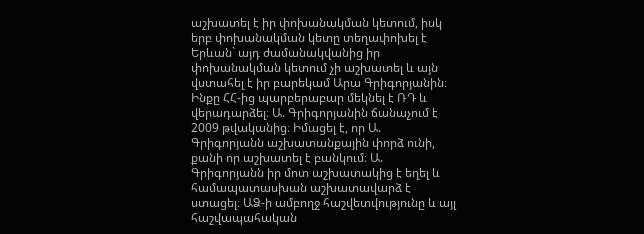աշխատել է իր փոխանակման կետում, իսկ երբ փոխանակման կետը տեղափոխել է Երևան` այդ ժամանակվանից իր փոխանակման կետում չի աշխատել և այն վստահել է իր բարեկամ Արա Գրիգորյանին։ Ինքը ՀՀ-ից պարբերաբար մեկնել է ՌԴ և վերադարձել։ Ա. Գրիգորյանին ճանաչում է 2009 թվականից։ Իմացել է, որ Ա. Գրիգորյանն աշխատանքային փորձ ունի, քանի որ աշխատել է բանկում։ Ա. Գրիգորյանն իր մոտ աշխատակից է եղել և համապատասխան աշխատավարձ է ստացել։ ԱՁ-ի ամբողջ հաշվետվությունը և այլ հաշվապահական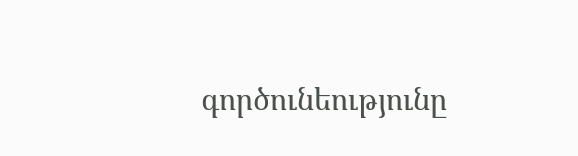գործունեությունը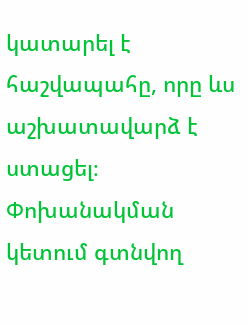կատարել է հաշվապահը, որը ևս աշխատավարձ է ստացել։
Փոխանակման կետում գտնվող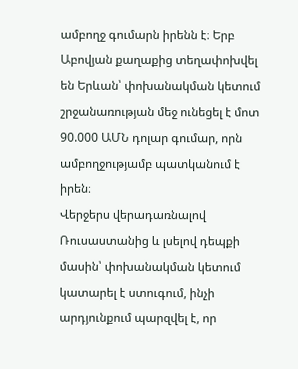ամբողջ գումարն իրենն է։ Երբ Աբովյան քաղաքից տեղափոխվել են Երևան՝ փոխանակման կետում շրջանառության մեջ ունեցել է մոտ 90.000 ԱՄՆ դոլար գումար, որն ամբողջությամբ պատկանում է իրեն։
Վերջերս վերադառնալով Ռուսաստանից և լսելով դեպքի մասին՝ փոխանակման կետում կատարել է ստուգում, ինչի արդյունքում պարզվել է, որ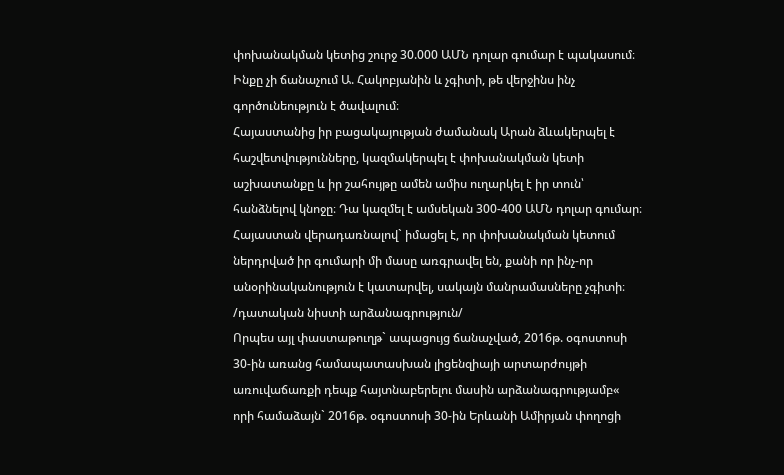փոխանակման կետից շուրջ 30.000 ԱՄՆ դոլար գումար է պակասում։
Ինքը չի ճանաչում Ա. Հակոբյանին և չգիտի, թե վերջինս ինչ գործունեություն է ծավալում։
Հայաստանից իր բացակայության ժամանակ Արան ձևակերպել է հաշվետվությունները, կազմակերպել է փոխանակման կետի աշխատանքը և իր շահույթը ամեն ամիս ուղարկել է իր տուն՝ հանձնելով կնոջը։ Դա կազմել է ամսեկան 300-400 ԱՄՆ դոլար գումար։
Հայաստան վերադառնալով` իմացել է, որ փոխանակման կետում ներդրված իր գումարի մի մասը առգրավել են, քանի որ ինչ-որ անօրինականություն է կատարվել, սակայն մանրամասները չգիտի։
/դատական նիստի արձանագրություն/
Որպես այլ փաստաթուղթ` ապացույց ճանաչված, 2016թ. օգոստոսի 30-ին առանց համապատասխան լիցենզիայի արտարժույթի առուվաճառքի դեպք հայտնաբերելու մասին արձանագրությամբ« որի համաձայն` 2016թ. օգոստոսի 30-ին Երևանի Ամիրյան փողոցի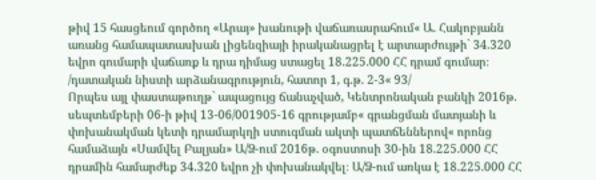թիվ 15 հասցեում գործող «Արայ» խանութի վաճառասրահում« Ա. Հակոբյանն առանց համապատասխան լիցենզիայի իրականացրել է արտարժույթի` 34.320 եվրո գումարի վաճառք և դրա դիմաց ստացել 18.225.000 ՀՀ դրամ գումար։
/դատական նիստի արձանագրություն, հատոր 1, գ.թ. 2-3« 93/
Որպես այլ փաստաթուղթ` ապացույց ճանաչված, Կենտրոնական բանկի 2016թ. սեպտեմբերի 06-ի թիվ 13-06/001905-16 գրությամբ« գրանցման մատյանի և փոխանակման կետի դրամարկղի ստուգման ակտի պատճեններով« որոնց համաձայն «Սամվել Բալյան» Ա/Ձ-ում 2016թ. օգոստոսի 30-ին 18.225.000 ՀՀ դրամին համարժեք 34.320 եվրո չի փոխանակվել։ Ա/Ձ-ում առկա է 18.225.000 ՀՀ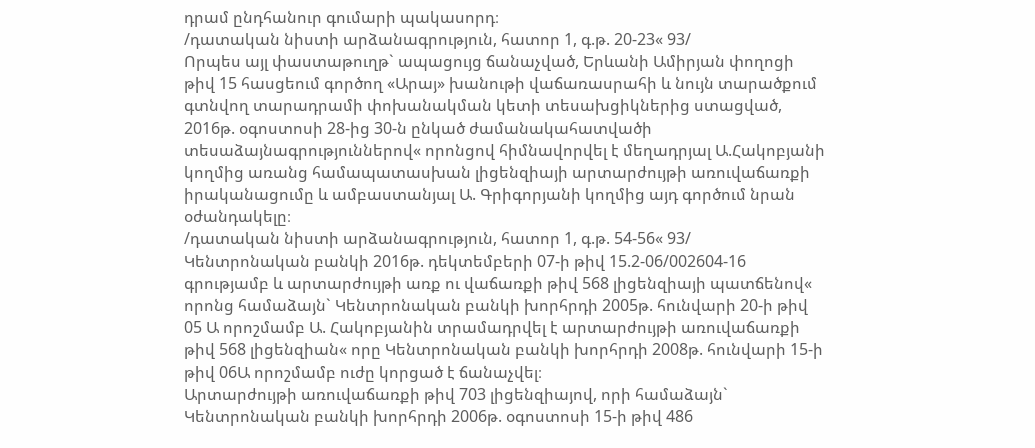դրամ ընդհանուր գումարի պակասորդ։
/դատական նիստի արձանագրություն, հատոր 1, գ.թ. 20-23« 93/
Որպես այլ փաստաթուղթ` ապացույց ճանաչված, Երևանի Ամիրյան փողոցի թիվ 15 հասցեում գործող «Արայ» խանութի վաճառասրահի և նույն տարածքում գտնվող տարադրամի փոխանակման կետի տեսախցիկներից ստացված, 2016թ. օգոստոսի 28-ից 30-ն ընկած ժամանակահատվածի տեսաձայնագրություններով« որոնցով հիմնավորվել է մեղադրյալ Ա.Հակոբյանի կողմից առանց համապատասխան լիցենզիայի արտարժույթի առուվաճառքի իրականացումը և ամբաստանյալ Ա. Գրիգորյանի կողմից այդ գործում նրան օժանդակելը։
/դատական նիստի արձանագրություն, հատոր 1, գ.թ. 54-56« 93/
Կենտրոնական բանկի 2016թ. դեկտեմբերի 07-ի թիվ 15.2-06/002604-16 գրությամբ և արտարժույթի առք ու վաճառքի թիվ 568 լիցենզիայի պատճենով« որոնց համաձայն` Կենտրոնական բանկի խորհրդի 2005թ. հունվարի 20-ի թիվ 05 Ա որոշմամբ Ա. Հակոբյանին տրամադրվել է արտարժույթի առուվաճառքի թիվ 568 լիցենզիան« որը Կենտրոնական բանկի խորհրդի 2008թ. հունվարի 15-ի թիվ 06Ա որոշմամբ ուժը կորցած է ճանաչվել։
Արտարժույթի առուվաճառքի թիվ 703 լիցենզիայով, որի համաձայն` Կենտրոնական բանկի խորհրդի 2006թ. օգոստոսի 15-ի թիվ 486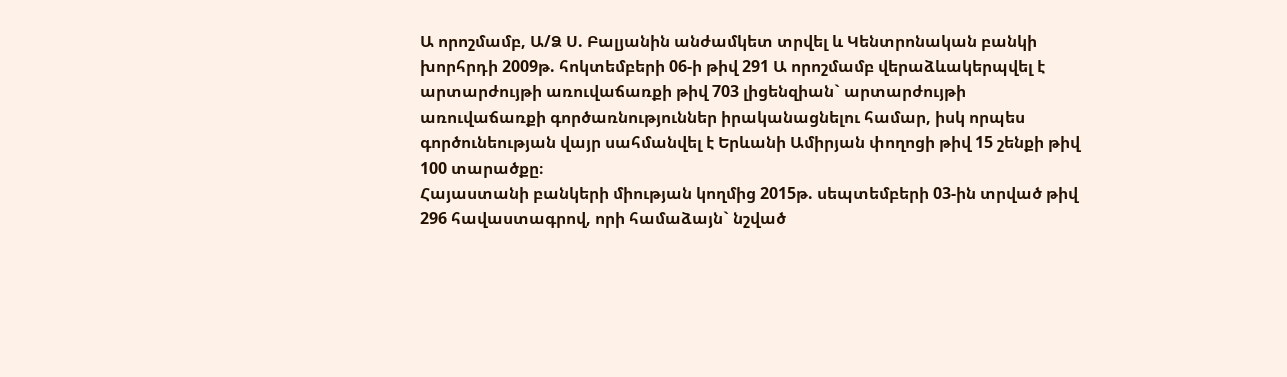Ա որոշմամբ, Ա/Ձ Ս. Բալյանին անժամկետ տրվել և Կենտրոնական բանկի խորհրդի 2009թ. հոկտեմբերի 06-ի թիվ 291 Ա որոշմամբ վերաձևակերպվել է արտարժույթի առուվաճառքի թիվ 703 լիցենզիան` արտարժույթի առուվաճառքի գործառնություններ իրականացնելու համար, իսկ որպես գործունեության վայր սահմանվել է Երևանի Ամիրյան փողոցի թիվ 15 շենքի թիվ 100 տարածքը։
Հայաստանի բանկերի միության կողմից 2015թ. սեպտեմբերի 03-ին տրված թիվ 296 հավաստագրով, որի համաձայն` նշված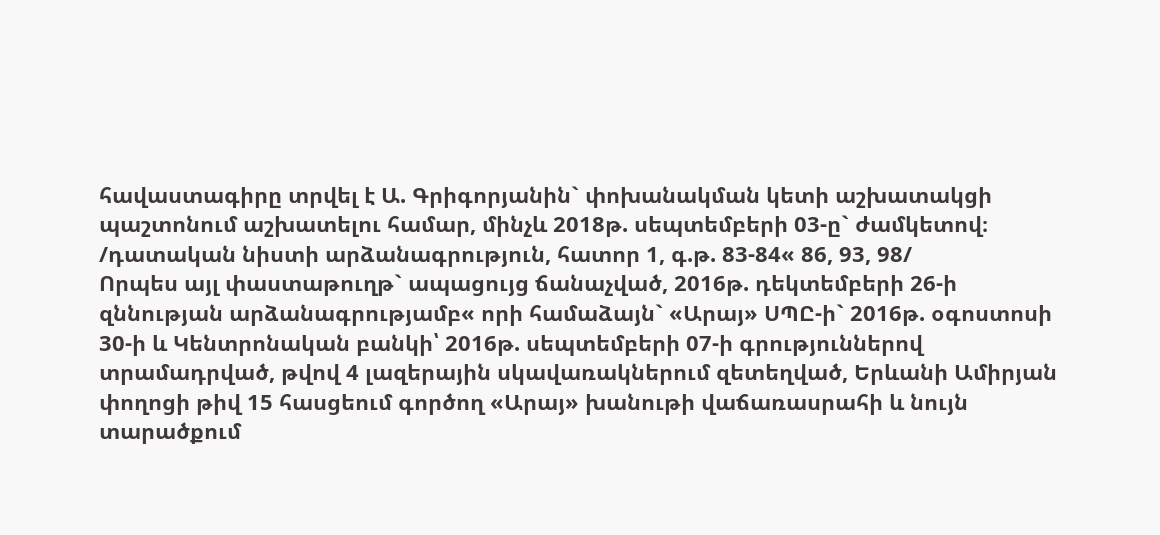հավաստագիրը տրվել է Ա. Գրիգորյանին` փոխանակման կետի աշխատակցի պաշտոնում աշխատելու համար, մինչև 2018թ. սեպտեմբերի 03-ը` ժամկետով։
/դատական նիստի արձանագրություն, հատոր 1, գ.թ. 83-84« 86, 93, 98/
Որպես այլ փաստաթուղթ` ապացույց ճանաչված, 2016թ. դեկտեմբերի 26-ի զննության արձանագրությամբ« որի համաձայն` «Արայ» ՍՊԸ-ի` 2016թ. օգոստոսի 30-ի և Կենտրոնական բանկի՝ 2016թ. սեպտեմբերի 07-ի գրություններով տրամադրված, թվով 4 լազերային սկավառակներում զետեղված, Երևանի Ամիրյան փողոցի թիվ 15 հասցեում գործող «Արայ» խանութի վաճառասրահի և նույն տարածքում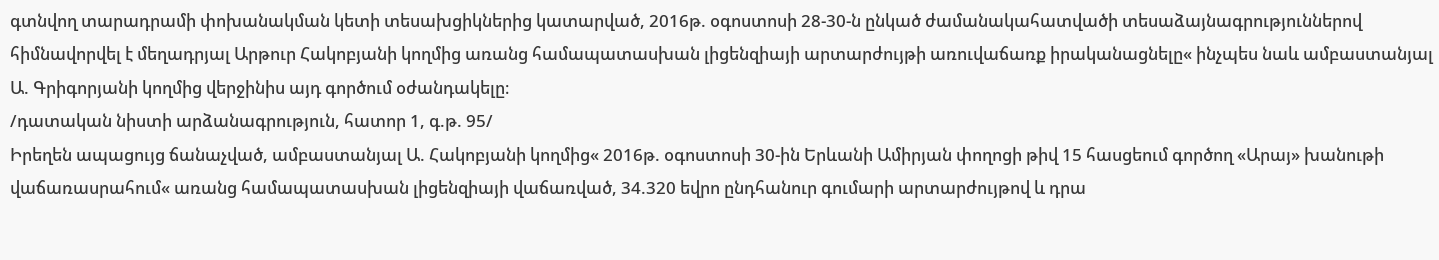գտնվող տարադրամի փոխանակման կետի տեսախցիկներից կատարված, 2016թ. օգոստոսի 28-30-ն ընկած ժամանակահատվածի տեսաձայնագրություններով հիմնավորվել է մեղադրյալ Արթուր Հակոբյանի կողմից առանց համապատասխան լիցենզիայի արտարժույթի առուվաճառք իրականացնելը« ինչպես նաև ամբաստանյալ Ա. Գրիգորյանի կողմից վերջինիս այդ գործում օժանդակելը։
/դատական նիստի արձանագրություն, հատոր 1, գ.թ. 95/
Իրեղեն ապացույց ճանաչված, ամբաստանյալ Ա. Հակոբյանի կողմից« 2016թ. օգոստոսի 30-ին Երևանի Ամիրյան փողոցի թիվ 15 հասցեում գործող «Արայ» խանութի վաճառասրահում« առանց համապատասխան լիցենզիայի վաճառված, 34.320 եվրո ընդհանուր գումարի արտարժույթով և դրա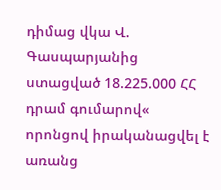դիմաց վկա Վ. Գասպարյանից ստացված 18.225.000 ՀՀ դրամ գումարով« որոնցով իրականացվել է առանց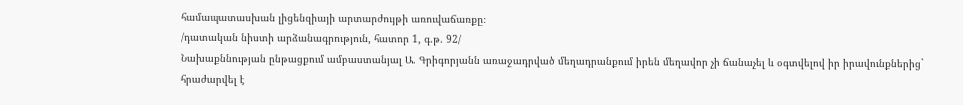համապատասխան լիցենզիայի արտարժույթի առուվաճառքը։
/դատական նիստի արձանագրություն, հատոր 1, գ.թ. 92/
Նախաքննության ընթացքում ամբաստանյալ Ա. Գրիգորյանն առաջադրված մեղադրանքում իրեն մեղավոր չի ճանաչել և օգտվելով իր իրավունքներից` հրաժարվել է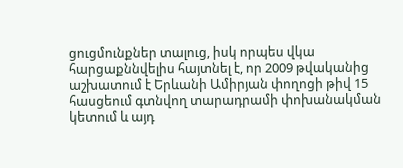ցուցմունքներ տալուց, իսկ որպես վկա հարցաքննվելիս հայտնել է, որ 2009 թվականից աշխատում է Երևանի Ամիրյան փողոցի թիվ 15 հասցեում գտնվող տարադրամի փոխանակման կետում և այդ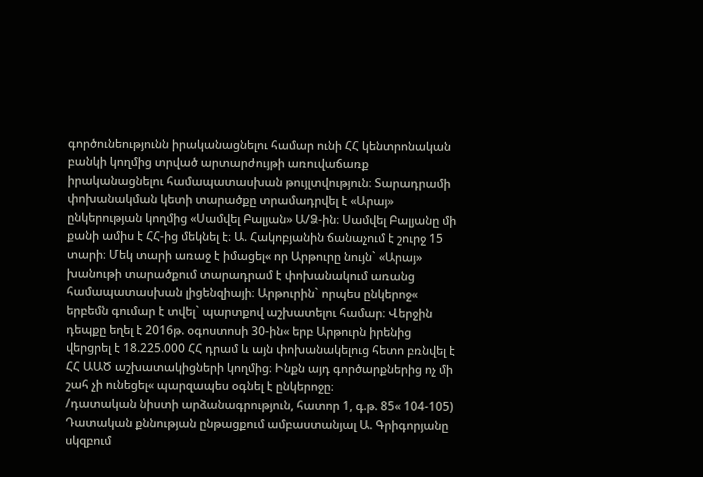գործունեությունն իրականացնելու համար ունի ՀՀ կենտրոնական բանկի կողմից տրված արտարժույթի առուվաճառք իրականացնելու համապատասխան թույլտվություն։ Տարադրամի փոխանակման կետի տարածքը տրամադրվել է «Արայ» ընկերության կողմից «Սամվել Բալյան» Ա/Ձ-ին։ Սամվել Բալյանը մի քանի ամիս է ՀՀ-ից մեկնել է։ Ա. Հակոբյանին ճանաչում է շուրջ 15 տարի։ Մեկ տարի առաջ է իմացել« որ Արթուրը նույն` «Արայ» խանութի տարածքում տարադրամ է փոխանակում առանց համապատասխան լիցենզիայի։ Արթուրին` որպես ընկերոջ« երբեմն գումար է տվել` պարտքով աշխատելու համար։ Վերջին դեպքը եղել է 2016թ. օգոստոսի 30-ին« երբ Արթուրն իրենից վերցրել է 18.225.000 ՀՀ դրամ և այն փոխանակելուց հետո բռնվել է ՀՀ ԱԱԾ աշխատակիցների կողմից։ Ինքն այդ գործարքներից ոչ մի շահ չի ունեցել« պարզապես օգնել է ընկերոջը։
/դատական նիստի արձանագրություն, հատոր 1, գ.թ. 85« 104-105)
Դատական քննության ընթացքում ամբաստանյալ Ա. Գրիգորյանը սկզբում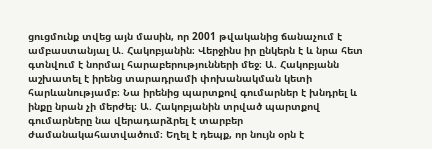ցուցմունք տվեց այն մասին, որ 2001 թվականից ճանաչում է ամբաստանյալ Ա. Հակոբյանին։ Վերջինս իր ընկերն է և նրա հետ գտնվում է նորմալ հարաբերությունների մեջ։ Ա. Հակոբյանն աշխատել է իրենց տարադրամի փոխանակման կետի հարևանությամբ։ Նա իրենից պարտքով գումարներ է խնդրել և ինքը նրան չի մերժել։ Ա. Հակոբյանին տրված պարտքով գումարները նա վերադարձրել է տարբեր ժամանակահատվածում։ Եղել է դեպք, որ նույն օրն է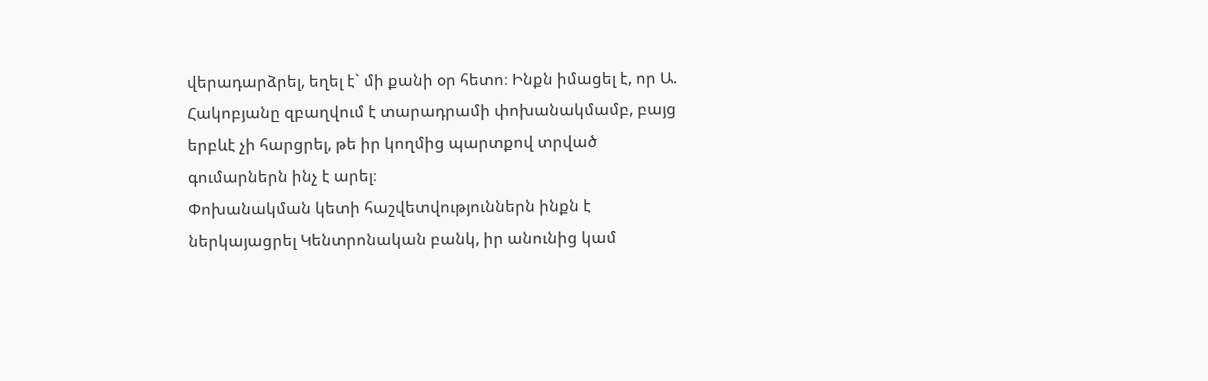վերադարձրել, եղել է` մի քանի օր հետո։ Ինքն իմացել է, որ Ա. Հակոբյանը զբաղվում է տարադրամի փոխանակմամբ, բայց երբևէ չի հարցրել, թե իր կողմից պարտքով տրված գումարներն ինչ է արել։
Փոխանակման կետի հաշվետվություններն ինքն է ներկայացրել Կենտրոնական բանկ, իր անունից կամ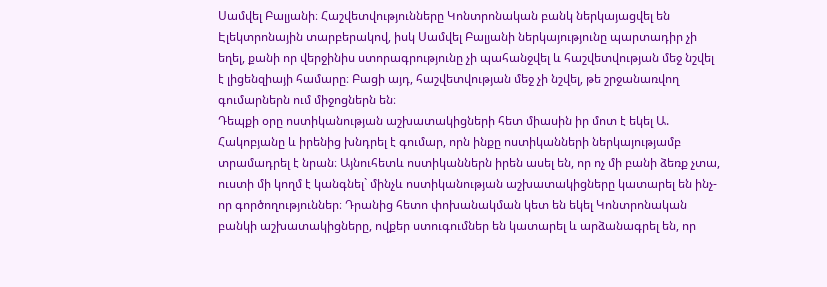Սամվել Բալյանի։ Հաշվետվությունները Կոնտրոնական բանկ ներկայացվել են Էլեկտրոնային տարբերակով, իսկ Սամվել Բալյանի ներկայությունը պարտադիր չի եղել, քանի որ վերջինիս ստորագրությունը չի պահանջվել և հաշվետվության մեջ նշվել է լիցենզիայի համարը։ Բացի այդ, հաշվետվության մեջ չի նշվել, թե շրջանառվող գումարներն ում միջոցներն են։
Դեպքի օրը ոստիկանության աշխատակիցների հետ միասին իր մոտ է եկել Ա. Հակոբյանը և իրենից խնդրել է գումար, որն ինքը ոստիկանների ներկայությամբ տրամադրել է նրան։ Այնուհետև ոստիկաններն իրեն ասել են, որ ոչ մի բանի ձեռք չտա, ուստի մի կողմ է կանգնել` մինչև ոստիկանության աշխատակիցները կատարել են ինչ-որ գործողություններ։ Դրանից հետո փոխանակման կետ են եկել Կոնտրոնական բանկի աշխատակիցները, ովքեր ստուգումներ են կատարել և արձանագրել են, որ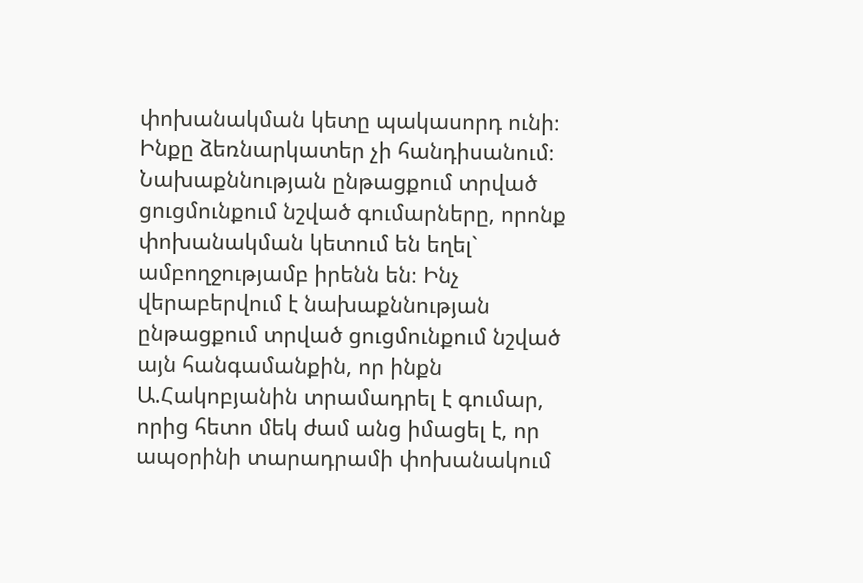փոխանակման կետը պակասորդ ունի։
Ինքը ձեռնարկատեր չի հանդիսանում։ Նախաքննության ընթացքում տրված ցուցմունքում նշված գումարները, որոնք փոխանակման կետում են եղել` ամբողջությամբ իրենն են։ Ինչ վերաբերվում է նախաքննության ընթացքում տրված ցուցմունքում նշված այն հանգամանքին, որ ինքն Ա.Հակոբյանին տրամադրել է գումար, որից հետո մեկ ժամ անց իմացել է, որ ապօրինի տարադրամի փոխանակում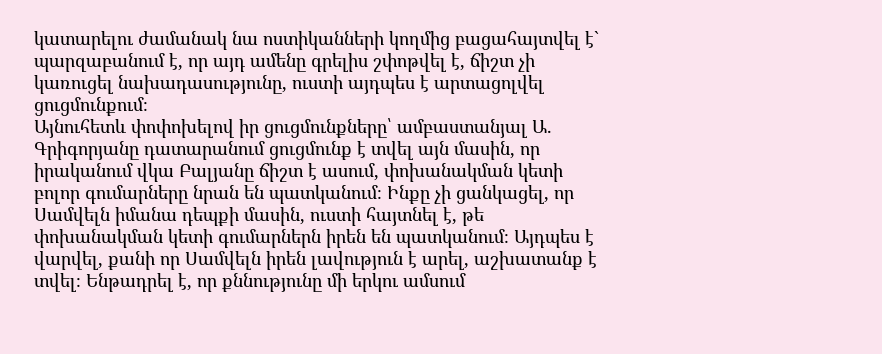կատարելու ժամանակ նա ոստիկանների կողմից բացահայտվել է` պարզաբանում է, որ այդ ամենը գրելիս շփոթվել է, ճիշտ չի կառուցել նախադասությունը, ուստի այդպես է արտացոլվել ցուցմունքում։
Այնուհետև փոփոխելով իր ցուցմունքները՝ ամբաստանյալ Ա. Գրիգորյանը դատարանում ցուցմունք է տվել այն մասին, որ իրականում վկա Բալյանը ճիշտ է ասում, փոխանակման կետի բոլոր գումարները նրան են պատկանում։ Ինքը չի ցանկացել, որ Սամվելն իմանա դեպքի մասին, ուստի հայտնել է, թե փոխանակման կետի գումարներն իրեն են պատկանում։ Այդպես է վարվել, քանի որ Սամվելն իրեն լավություն է արել, աշխատանք է տվել։ Ենթադրել է, որ քննությունը մի երկու ամսում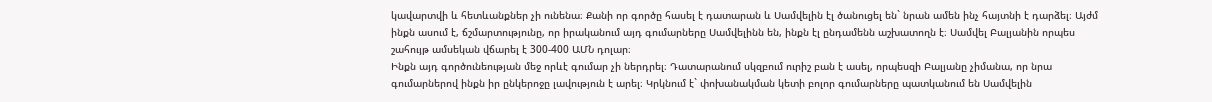կավարտվի և հետևանքներ չի ունենա։ Քանի որ գործը հասել է դատարան և Սամվելին էլ ծանուցել են` նրան ամեն ինչ հայտնի է դարձել։ Այժմ ինքն ասում է, ճշմարտությունը, որ իրականում այդ գումարները Սամվելինն են, ինքն էլ ընդամենն աշխատողն է։ Սամվել Բալյանին որպես շահույթ ամսեկան վճարել է 300-400 ԱՄՆ դոլար։
Ինքն այդ գործունեության մեջ որևէ գումար չի ներդրել։ Դատարանում սկզբում ուրիշ բան է ասել, որպեսզի Բալյանը չիմանա, որ նրա գումարներով ինքն իր ընկերոջը լավություն է արել։ Կրկնում է` փոխանակման կետի բոլոր գումարները պատկանում են Սամվելին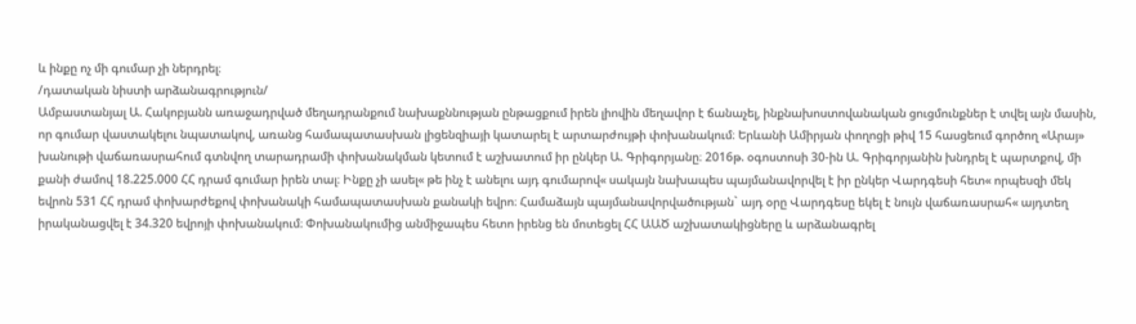և ինքը ոչ մի գումար չի ներդրել։
/դատական նիստի արձանագրություն/
Ամբաստանյալ Ա. Հակոբյանն առաջադրված մեղադրանքում նախաքննության ընթացքում իրեն լիովին մեղավոր է ճանաչել, ինքնախոստովանական ցուցմունքներ է տվել այն մասին, որ գումար վաստակելու նպատակով, առանց համապատասխան լիցենզիայի կատարել է արտարժույթի փոխանակում։ Երևանի Ամիրյան փողոցի թիվ 15 հասցեում գործող «Արայ» խանութի վաճառասրահում գտնվող տարադրամի փոխանակման կետում է աշխատում իր ընկեր Ա. Գրիգորյանը։ 2016թ. օգոստոսի 30-ին Ա. Գրիգորյանին խնդրել է պարտքով, մի քանի ժամով 18.225.000 ՀՀ դրամ գումար իրեն տալ։ Ինքը չի ասել« թե ինչ է անելու այդ գումարով« սակայն նախապես պայմանավորվել է իր ընկեր Վարդգեսի հետ« որպեսզի մեկ եվրոն 531 ՀՀ դրամ փոխարժեքով փոխանակի համապատասխան քանակի եվրո։ Համաձայն պայմանավորվածության` այդ օրը Վարդգեսը եկել է նույն վաճառասրահ« այդտեղ իրականացվել է 34.320 եվրոյի փոխանակում։ Փոխանակումից անմիջապես հետո իրենց են մոտեցել ՀՀ ԱԱԾ աշխատակիցները և արձանագրել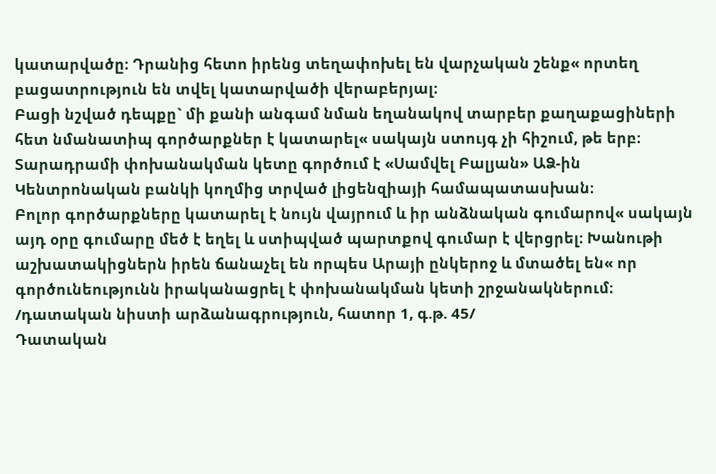կատարվածը։ Դրանից հետո իրենց տեղափոխել են վարչական շենք« որտեղ բացատրություն են տվել կատարվածի վերաբերյալ։
Բացի նշված դեպքը` մի քանի անգամ նման եղանակով տարբեր քաղաքացիների հետ նմանատիպ գործարքներ է կատարել« սակայն ստույգ չի հիշում, թե երբ։
Տարադրամի փոխանակման կետը գործում է «Սամվել Բալյան» ԱՁ-ին Կենտրոնական բանկի կողմից տրված լիցենզիայի համապատասխան։
Բոլոր գործարքները կատարել է նույն վայրում և իր անձնական գումարով« սակայն այդ օրը գումարը մեծ է եղել և ստիպված պարտքով գումար է վերցրել։ Խանութի աշխատակիցներն իրեն ճանաչել են որպես Արայի ընկերոջ և մտածել են« որ գործունեությունն իրականացրել է փոխանակման կետի շրջանակներում։
/դատական նիստի արձանագրություն, հատոր 1, գ.թ. 45/
Դատական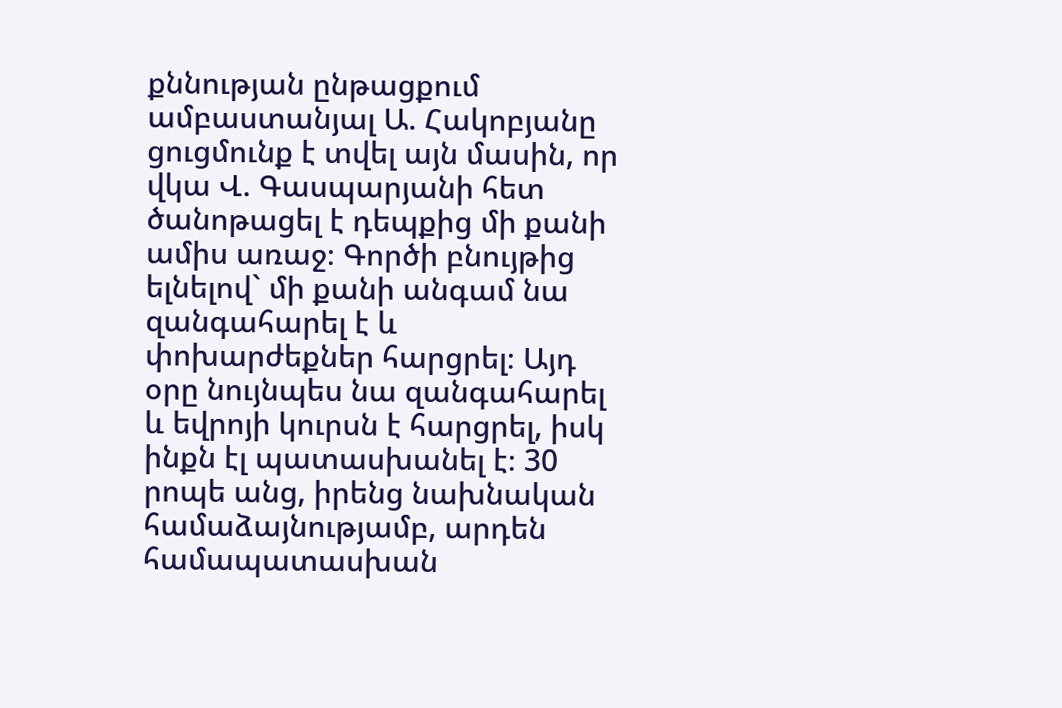քննության ընթացքում ամբաստանյալ Ա. Հակոբյանը ցուցմունք է տվել այն մասին, որ վկա Վ. Գասպարյանի հետ ծանոթացել է դեպքից մի քանի ամիս առաջ։ Գործի բնույթից ելնելով` մի քանի անգամ նա զանգահարել է և փոխարժեքներ հարցրել։ Այդ օրը նույնպես նա զանգահարել և եվրոյի կուրսն է հարցրել, իսկ ինքն էլ պատասխանել է։ 30 րոպե անց, իրենց նախնական համաձայնությամբ, արդեն համապատասխան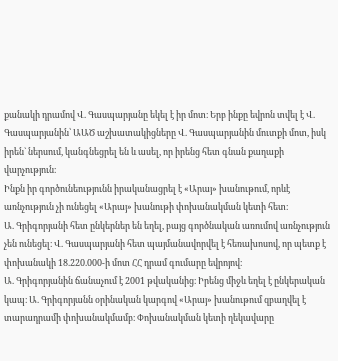քանակի դրամով Վ. Գասպարյանը եկել է իր մոտ։ Երբ ինքը եվրոն տվել է Վ. Գասպարյանին՝ ԱԱԾ աշխատակիցները Վ. Գասպարյանին մուտքի մոտ, իսկ իրեն` ներսում, կանգնեցրել են և ասել, որ իրենց հետ գնան քաղաքի վարչություն։
Ինքն իր գործունեությունն իրականացրել է «Արայ» խանութում, որևէ առնչություն չի ունեցել «Արայ» խանութի փոխանակման կետի հետ։
Ա. Գրիգորյանի հետ ընկերներ են եղել, բայց գործնական առումով առնչություն չեն ունեցել։ Վ. Գասպարյանի հետ պայմանավորվել է հեռախոսով, որ պետք է փոխանակի 18.220.000-ի մոտ ՀՀ դրամ գումարը եվրոյով։
Ա. Գրիգորյանին ճանաչում է 2001 թվականից։ Իրենց միջև եղել է ընկերական կապ։ Ա. Գրիգորյանն օրինական կարգով «Արայ» խանութում զբաղվել է տարադրամի փոխանակմամբ։ Փոխանակման կետի ղեկավարը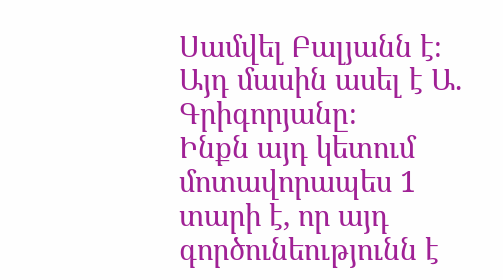Սամվել Բալյանն է։ Այդ մասին ասել է Ա. Գրիգորյանը։
Ինքն այդ կետում մոտավորապես 1 տարի է, որ այդ գործունեությունն է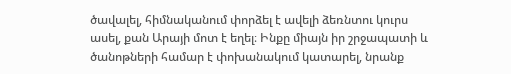ծավալել, հիմնականում փորձել է ավելի ձեռնտու կուրս ասել, քան Արայի մոտ է եղել։ Ինքը միայն իր շրջապատի և ծանոթների համար է փոխանակում կատարել, նրանք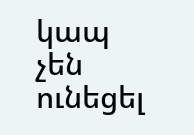կապ չեն ունեցել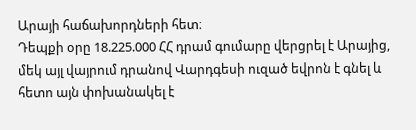Արայի հաճախորդների հետ։
Դեպքի օրը 18.225.000 ՀՀ դրամ գումարը վերցրել է Արայից, մեկ այլ վայրում դրանով Վարդգեսի ուզած եվրոն է գնել և հետո այն փոխանակել է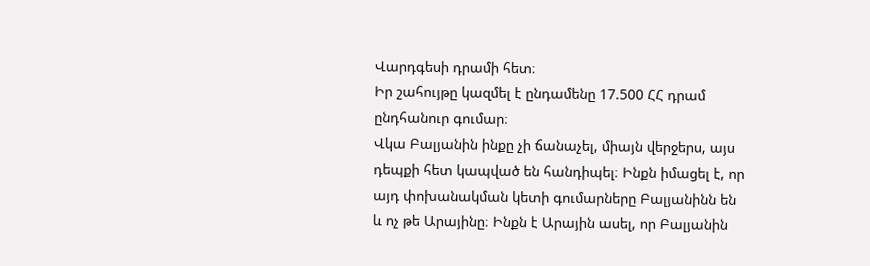Վարդգեսի դրամի հետ։
Իր շահույթը կազմել է ընդամենը 17.500 ՀՀ դրամ ընդհանուր գումար։
Վկա Բալյանին ինքը չի ճանաչել, միայն վերջերս, այս դեպքի հետ կապված են հանդիպել։ Ինքն իմացել է, որ այդ փոխանակման կետի գումարները Բալյանինն են և ոչ թե Արայինը։ Ինքն է Արային ասել, որ Բալյանին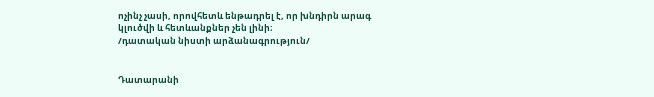ոչինչ չասի, որովհետև ենթադրել է, որ խնդիրն արագ կլուծվի և հետևանքներ չեն լինի։
/դատական նիստի արձանագրություն/


Դատարանի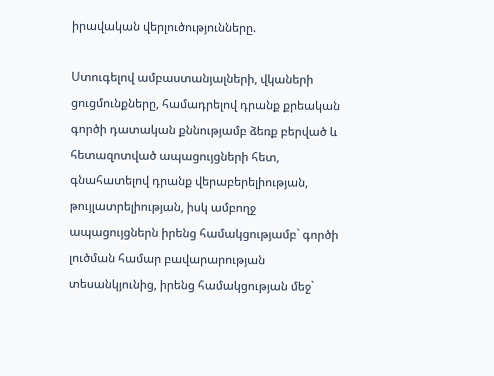իրավական վերլուծությունները.

Ստուգելով ամբաստանյալների, վկաների ցուցմունքները, համադրելով դրանք քրեական գործի դատական քննությամբ ձեռք բերված և հետազոտված ապացույցների հետ, գնահատելով դրանք վերաբերելիության, թույլատրելիության, իսկ ամբողջ ապացույցներն իրենց համակցությամբ` գործի լուծման համար բավարարության տեսանկյունից, իրենց համակցության մեջ`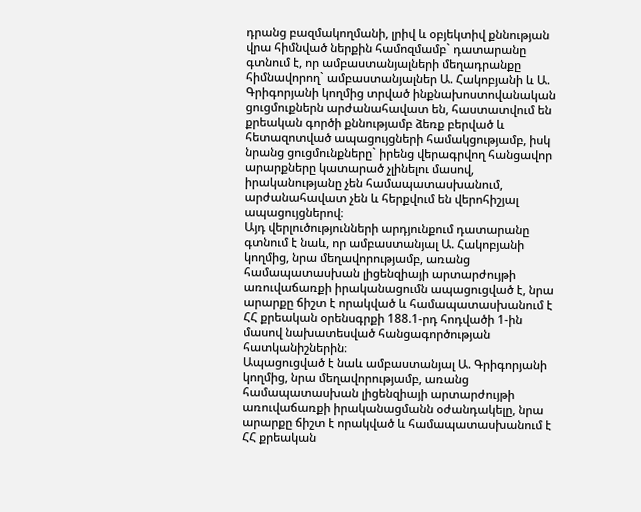դրանց բազմակողմանի, լրիվ և օբյեկտիվ քննության վրա հիմնված ներքին համոզմամբ` դատարանը գտնում է, որ ամբաստանյալների մեղադրանքը հիմնավորող` ամբաստանյալներ Ա. Հակոբյանի և Ա. Գրիգորյանի կողմից տրված ինքնախոստովանական ցուցմուքներն արժանահավատ են, հաստատվում են քրեական գործի քննությամբ ձեռք բերված և հետազոտված ապացույցների համակցությամբ, իսկ նրանց ցուցմունքները` իրենց վերագրվող հանցավոր արարքները կատարած չլինելու մասով, իրականությանը չեն համապատասխանում, արժանահավատ չեն և հերքվում են վերոհիշյալ ապացույցներով։
Այդ վերլուծությունների արդյունքում դատարանը գտնում է նաև, որ ամբաստանյալ Ա. Հակոբյանի կողմից, նրա մեղավորությամբ, առանց համապատասխան լիցենզիայի արտարժույթի առուվաճառքի իրականացումն ապացուցված է, նրա արարքը ճիշտ է որակված և համապատասխանում է ՀՀ քրեական օրենսգրքի 188.1-րդ հոդվածի 1-ին մասով նախատեսված հանցագործության հատկանիշներին։
Ապացուցված է նաև ամբաստանյալ Ա. Գրիգորյանի կողմից, նրա մեղավորությամբ, առանց համապատասխան լիցենզիայի արտարժույթի առուվաճառքի իրականացմանն օժանդակելը, նրա արարքը ճիշտ է որակված և համապատասխանում է ՀՀ քրեական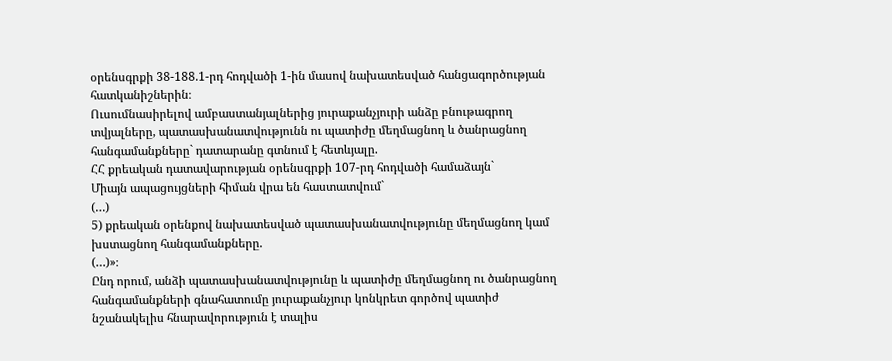օրենսգրքի 38-188.1-րդ հոդվածի 1-ին մասով նախատեսված հանցագործության հատկանիշներին։
Ուսումնասիրելով ամբաստանյալներից յուրաքանչյուրի անձը բնութագրող տվյալները, պատասխանատվությունն ու պատիժը մեղմացնող և ծանրացնող հանգամանքները` դատարանը գտնում է հետևյալը.
ՀՀ քրեական դատավարության օրենսգրքի 107-րդ հոդվածի համաձայն`
Միայն ապացույցների հիման վրա են հաստատվում`
(…)
5) քրեական օրենքով նախատեսված պատասխանատվությունը մեղմացնող կամ խստացնող հանգամանքները.
(…)»։
Ընդ որում, անձի պատասխանատվությունը և պատիժը մեղմացնող ու ծանրացնող հանգամանքների գնահատումը յուրաքանչյուր կոնկրետ գործով պատիժ նշանակելիս հնարավորություն է տալիս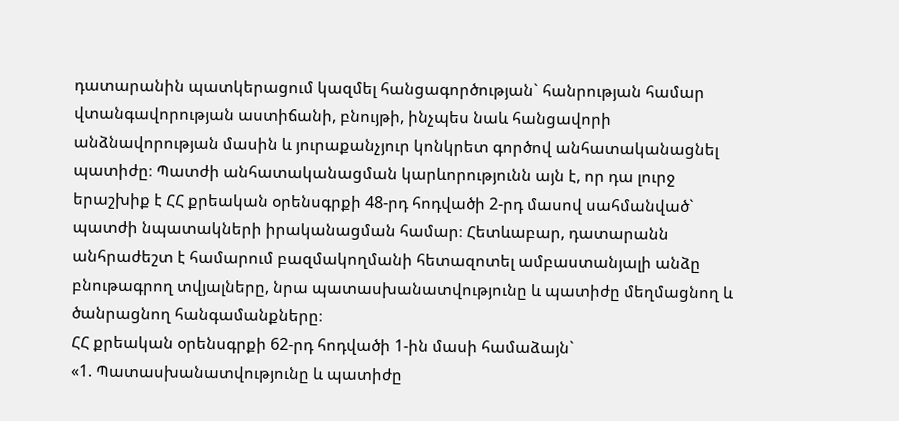դատարանին պատկերացում կազմել հանցագործության` հանրության համար վտանգավորության աստիճանի, բնույթի, ինչպես նաև հանցավորի անձնավորության մասին և յուրաքանչյուր կոնկրետ գործով անհատականացնել պատիժը։ Պատժի անհատականացման կարևորությունն այն է, որ դա լուրջ երաշխիք է ՀՀ քրեական օրենսգրքի 48-րդ հոդվածի 2-րդ մասով սահմանված` պատժի նպատակների իրականացման համար։ Հետևաբար, դատարանն անհրաժեշտ է համարում բազմակողմանի հետազոտել ամբաստանյալի անձը բնութագրող տվյալները, նրա պատասխանատվությունը և պատիժը մեղմացնող և ծանրացնող հանգամանքները։
ՀՀ քրեական օրենսգրքի 62-րդ հոդվածի 1-ին մասի համաձայն`
«1. Պատասխանատվությունը և պատիժը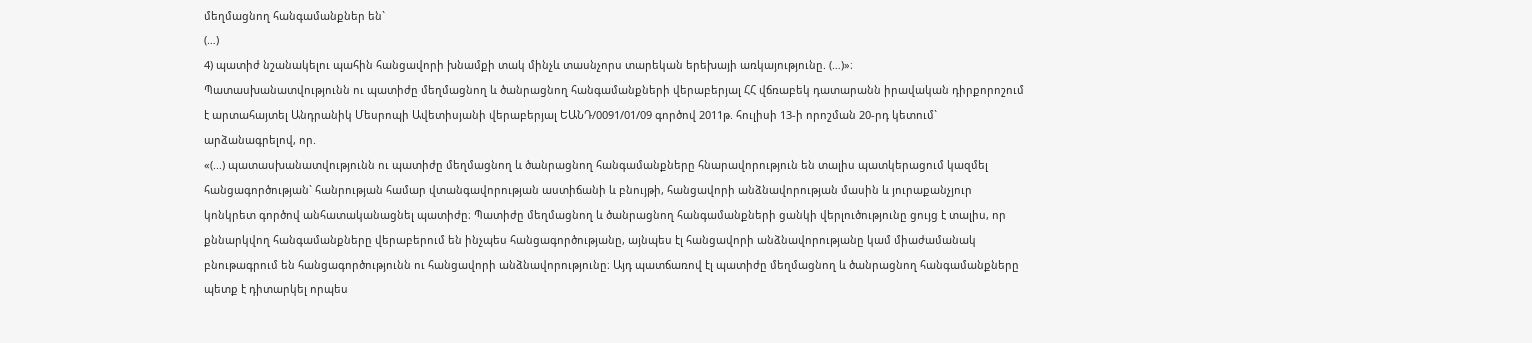մեղմացնող հանգամանքներ են`
(…)
4) պատիժ նշանակելու պահին հանցավորի խնամքի տակ մինչև տասնչորս տարեկան երեխայի առկայությունը. (…)»։
Պատասխանատվությունն ու պատիժը մեղմացնող և ծանրացնող հանգամանքների վերաբերյալ ՀՀ վճռաբեկ դատարանն իրավական դիրքորոշում է արտահայտել Անդրանիկ Մեսրոպի Ավետիսյանի վերաբերյալ ԵԱՆԴ/0091/01/09 գործով 2011թ. հուլիսի 13-ի որոշման 20-րդ կետում` արձանագրելով, որ.
«(...) պատասխանատվությունն ու պատիժը մեղմացնող և ծանրացնող հանգամանքները հնարավորություն են տալիս պատկերացում կազմել հանցագործության` հանրության համար վտանգավորության աստիճանի և բնույթի, հանցավորի անձնավորության մասին և յուրաքանչյուր կոնկրետ գործով անհատականացնել պատիժը։ Պատիժը մեղմացնող և ծանրացնող հանգամանքների ցանկի վերլուծությունը ցույց է տալիս, որ քննարկվող հանգամանքները վերաբերում են ինչպես հանցագործությանը, այնպես էլ հանցավորի անձնավորությանը կամ միաժամանակ բնութագրում են հանցագործությունն ու հանցավորի անձնավորությունը։ Այդ պատճառով էլ պատիժը մեղմացնող և ծանրացնող հանգամանքները պետք է դիտարկել որպես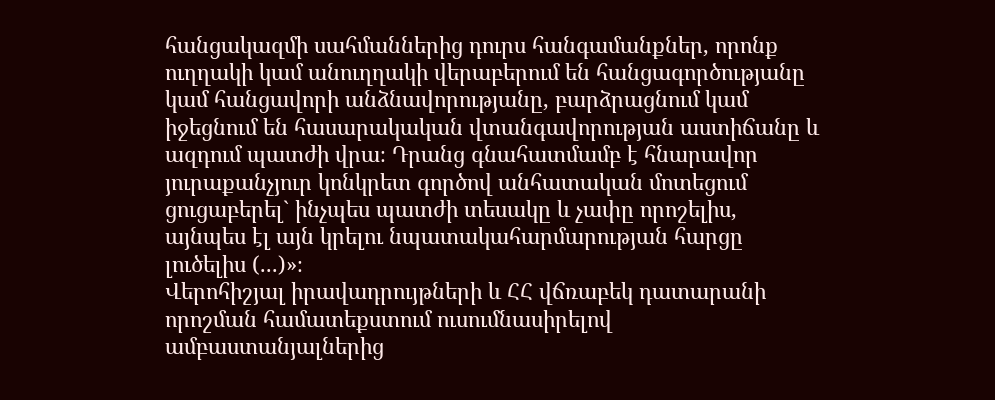հանցակազմի սահմաններից դուրս հանգամանքներ, որոնք ուղղակի կամ անուղղակի վերաբերում են հանցագործությանը կամ հանցավորի անձնավորությանը, բարձրացնում կամ իջեցնում են հասարակական վտանգավորության աստիճանը և ազդում պատժի վրա։ Դրանց գնահատմամբ է հնարավոր յուրաքանչյուր կոնկրետ գործով անհատական մոտեցում ցուցաբերել` ինչպես պատժի տեսակը և չափը որոշելիս, այնպես էլ այն կրելու նպատակահարմարության հարցը լուծելիս (...)»։
Վերոհիշյալ իրավադրույթների և ՀՀ վճռաբեկ դատարանի որոշման համատեքստում ուսումնասիրելով ամբաստանյալներից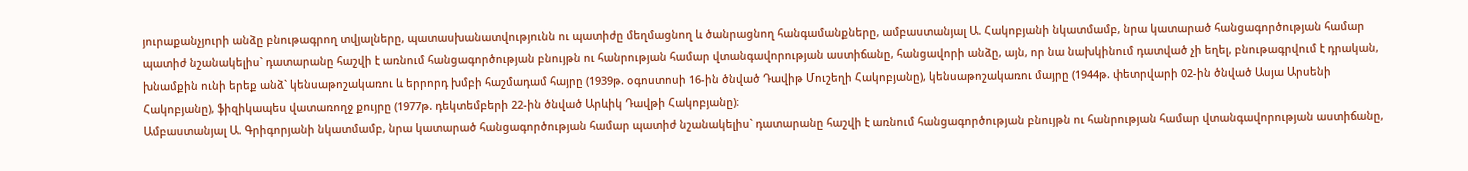յուրաքանչյուրի անձը բնութագրող տվյալները, պատասխանատվությունն ու պատիժը մեղմացնող և ծանրացնող հանգամանքները, ամբաստանյալ Ա. Հակոբյանի նկատմամբ, նրա կատարած հանցագործության համար պատիժ նշանակելիս` դատարանը հաշվի է առնում հանցագործության բնույթն ու հանրության համար վտանգավորության աստիճանը, հանցավորի անձը, այն, որ նա նախկինում դատված չի եղել, բնութագրվում է դրական, խնամքին ունի երեք անձ` կենսաթոշակառու և երրորդ խմբի հաշմադամ հայրը (1939թ. օգոստոսի 16-ին ծնված Դավիթ Մուշեղի Հակոբյանը), կենսաթոշակառու մայրը (1944թ. փետրվարի 02-ին ծնված Ասյա Արսենի Հակոբյանը), ֆիզիկապես վատառողջ քույրը (1977թ. դեկտեմբերի 22-ին ծնված Արևիկ Դավթի Հակոբյանը)։
Ամբաստանյալ Ա. Գրիգորյանի նկատմամբ, նրա կատարած հանցագործության համար պատիժ նշանակելիս` դատարանը հաշվի է առնում հանցագործության բնույթն ու հանրության համար վտանգավորության աստիճանը,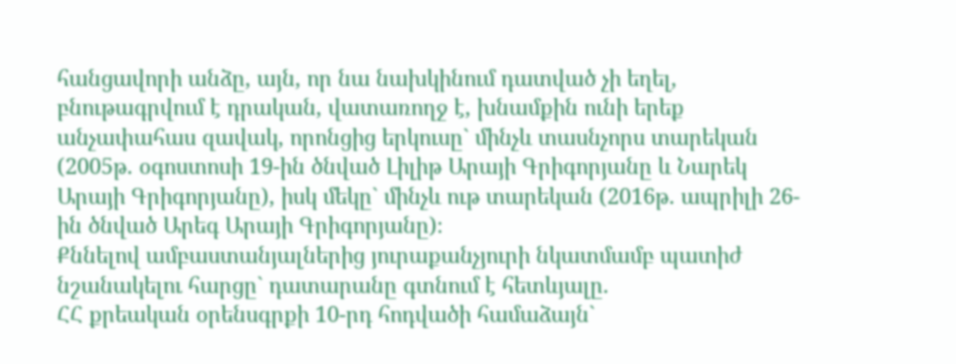հանցավորի անձը, այն, որ նա նախկինում դատված չի եղել, բնութագրվում է դրական, վատառողջ է, խնամքին ունի երեք անչափահաս զավակ, որոնցից երկուսը` մինչև տասնչորս տարեկան (2005թ. օգոստոսի 19-ին ծնված Լիլիթ Արայի Գրիգորյանը և Նարեկ Արայի Գրիգորյանը), իսկ մեկը` մինչև ութ տարեկան (2016թ. ապրիլի 26-ին ծնված Արեգ Արայի Գրիգորյանը)։
Քննելով ամբաստանյալներից յուրաքանչյուրի նկատմամբ պատիժ նշանակելու հարցը` դատարանը գտնում է հետևյալը.
ՀՀ քրեական օրենսգրքի 10-րդ հոդվածի համաձայն`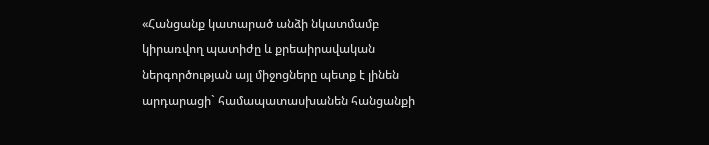«Հանցանք կատարած անձի նկատմամբ կիրառվող պատիժը և քրեաիրավական ներգործության այլ միջոցները պետք է լինեն արդարացի` համապատասխանեն հանցանքի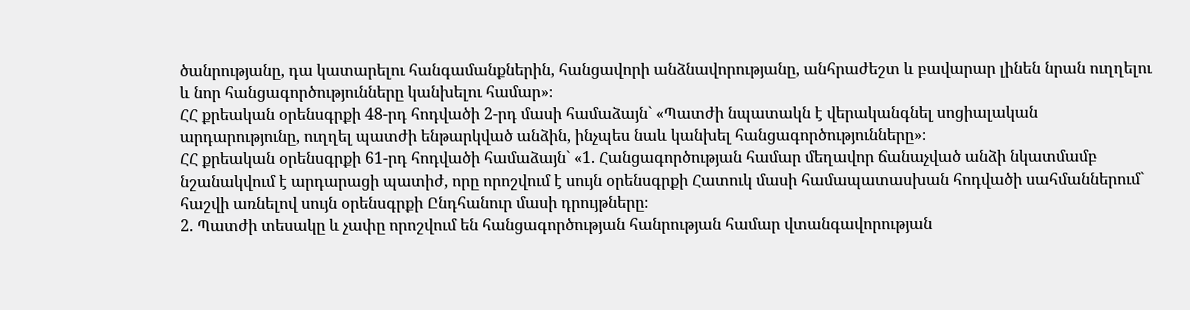ծանրությանը, դա կատարելու հանգամանքներին, հանցավորի անձնավորությանը, անհրաժեշտ և բավարար լինեն նրան ուղղելու և նոր հանցագործությունները կանխելու համար»։
ՀՀ քրեական օրենսգրքի 48-րդ հոդվածի 2-րդ մասի համաձայն` «Պատժի նպատակն է վերականգնել սոցիալական արդարությունը, ուղղել պատժի ենթարկված անձին, ինչպես նաև կանխել հանցագործությունները»։
ՀՀ քրեական օրենսգրքի 61-րդ հոդվածի համաձայն` «1. Հանցագործության համար մեղավոր ճանաչված անձի նկատմամբ նշանակվում է արդարացի պատիժ, որը որոշվում է սույն օրենսգրքի Հատուկ մասի համապատասխան հոդվածի սահմաններում` հաշվի առնելով սույն օրենսգրքի Ընդհանուր մասի դրույթները։
2. Պատժի տեսակը և չափը որոշվում են հանցագործության հանրության համար վտանգավորության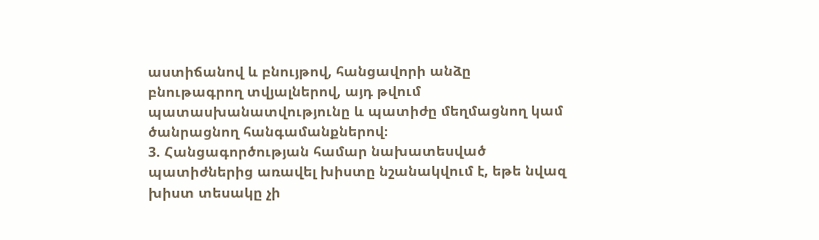աստիճանով և բնույթով, հանցավորի անձը բնութագրող տվյալներով, այդ թվում պատասխանատվությունը և պատիժը մեղմացնող կամ ծանրացնող հանգամանքներով։
3. Հանցագործության համար նախատեսված պատիժներից առավել խիստը նշանակվում է, եթե նվազ խիստ տեսակը չի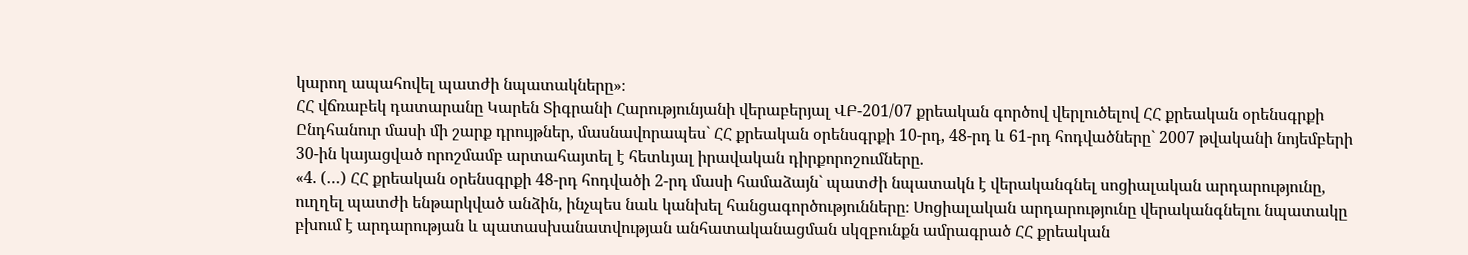կարող ապահովել պատժի նպատակները»։
ՀՀ վճռաբեկ դատարանը Կարեն Տիգրանի Հարությունյանի վերաբերյալ ՎԲ-201/07 քրեական գործով վերլուծելով ՀՀ քրեական օրենսգրքի Ընդհանուր մասի մի շարք դրույթներ, մասնավորապես` ՀՀ քրեական օրենսգրքի 10-րդ, 48-րդ և 61-րդ հոդվածները` 2007 թվականի նոյեմբերի 30-ին կայացված որոշմամբ արտահայտել է հետևյալ իրավական դիրքորոշումները.
«4. (…) ՀՀ քրեական օրենսգրքի 48-րդ հոդվածի 2-րդ մասի համաձայն` պատժի նպատակն է վերականգնել սոցիալական արդարությունը, ուղղել պատժի ենթարկված անձին, ինչպես նաև կանխել հանցագործությունները։ Սոցիալական արդարությունը վերականգնելու նպատակը բխում է արդարության և պատասխանատվության անհատականացման սկզբունքն ամրագրած ՀՀ քրեական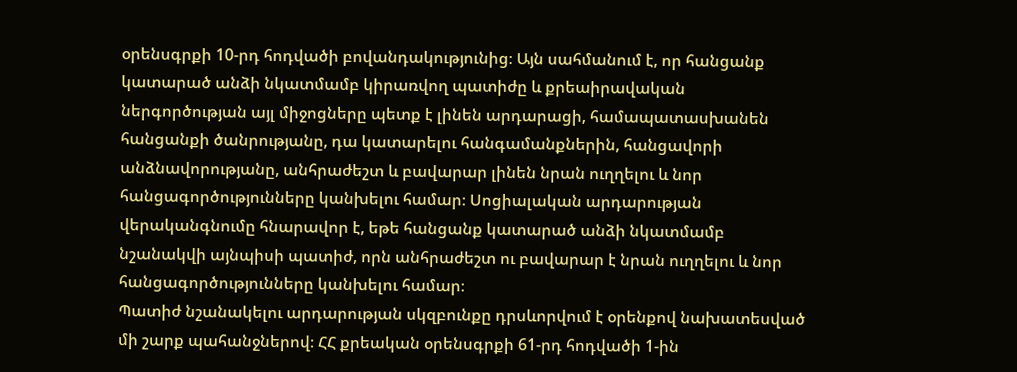օրենսգրքի 10-րդ հոդվածի բովանդակությունից։ Այն սահմանում է, որ հանցանք կատարած անձի նկատմամբ կիրառվող պատիժը և քրեաիրավական ներգործության այլ միջոցները պետք է լինեն արդարացի, համապատասխանեն հանցանքի ծանրությանը, դա կատարելու հանգամանքներին, հանցավորի անձնավորությանը, անհրաժեշտ և բավարար լինեն նրան ուղղելու և նոր հանցագործությունները կանխելու համար։ Սոցիալական արդարության վերականգնումը հնարավոր է, եթե հանցանք կատարած անձի նկատմամբ նշանակվի այնպիսի պատիժ, որն անհրաժեշտ ու բավարար է նրան ուղղելու և նոր հանցագործությունները կանխելու համար։
Պատիժ նշանակելու արդարության սկզբունքը դրսևորվում է օրենքով նախատեսված մի շարք պահանջներով։ ՀՀ քրեական օրենսգրքի 61-րդ հոդվածի 1-ին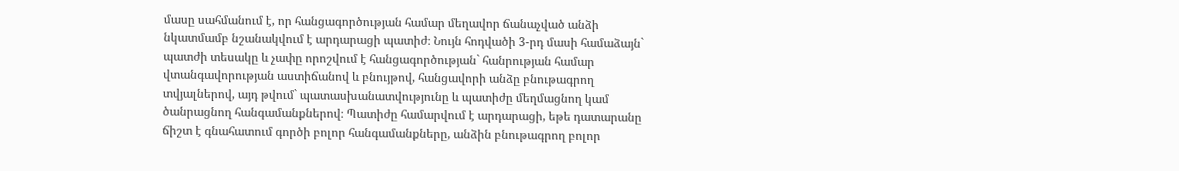մասը սահմանում է, որ հանցագործության համար մեղավոր ճանաչված անձի նկատմամբ նշանակվում է արդարացի պատիժ։ Նույն հոդվածի 3-րդ մասի համաձայն` պատժի տեսակը և չափը որոշվում է հանցագործության` հանրության համար վտանգավորության աստիճանով և բնույթով, հանցավորի անձը բնութագրող տվյալներով, այդ թվում` պատասխանատվությունը և պատիժը մեղմացնող կամ ծանրացնող հանգամանքներով։ Պատիժը համարվում է արդարացի, եթե դատարանը ճիշտ է գնահատում գործի բոլոր հանգամանքները, անձին բնութագրող բոլոր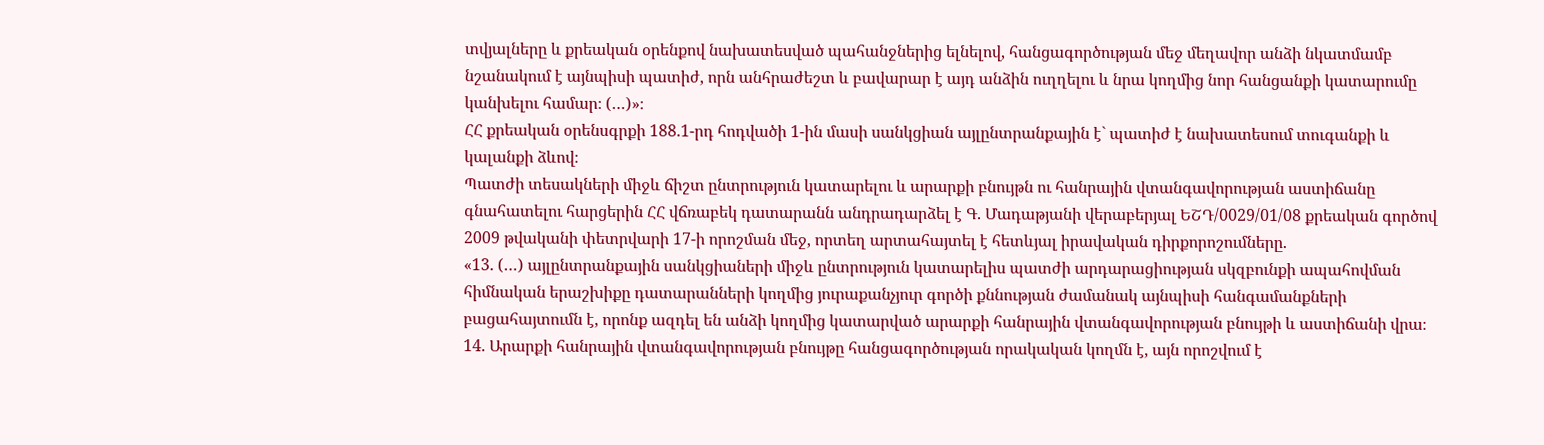տվյալները և քրեական օրենքով նախատեսված պահանջներից ելնելով, հանցագործության մեջ մեղավոր անձի նկատմամբ նշանակում է այնպիսի պատիժ, որն անհրաժեշտ և բավարար է այդ անձին ուղղելու և նրա կողմից նոր հանցանքի կատարումը կանխելու համար։ (…)»։
ՀՀ քրեական օրենսգրքի 188.1-րդ հոդվածի 1-ին մասի սանկցիան այլընտրանքային է` պատիժ է նախատեսում տուգանքի և կալանքի ձևով։
Պատժի տեսակների միջև ճիշտ ընտրություն կատարելու և արարքի բնույթն ու հանրային վտանգավորության աստիճանը գնահատելու հարցերին ՀՀ վճռաբեկ դատարանն անդրադարձել է Գ. Մադաթյանի վերաբերյալ ԵՇԴ/0029/01/08 քրեական գործով 2009 թվականի փետրվարի 17-ի որոշման մեջ, որտեղ արտահայտել է հետևյալ իրավական դիրքորոշումները.
«13. (…) այլընտրանքային սանկցիաների միջև ընտրություն կատարելիս պատժի արդարացիության սկզբունքի ապահովման հիմնական երաշխիքը դատարանների կողմից յուրաքանչյուր գործի քննության ժամանակ այնպիսի հանգամանքների բացահայտումն է, որոնք ազդել են անձի կողմից կատարված արարքի հանրային վտանգավորության բնույթի և աստիճանի վրա։
14. Արարքի հանրային վտանգավորության բնույթը հանցագործության որակական կողմն է, այն որոշվում է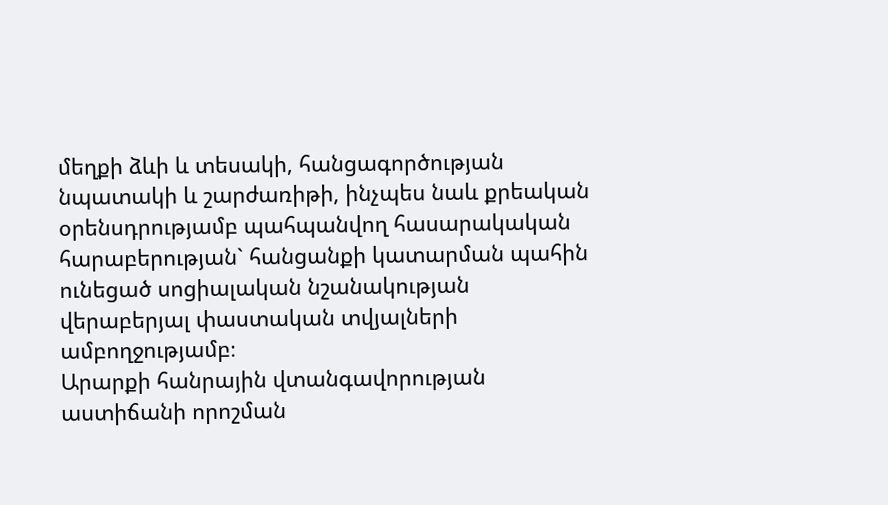մեղքի ձևի և տեսակի, հանցագործության նպատակի և շարժառիթի, ինչպես նաև քրեական օրենսդրությամբ պահպանվող հասարակական հարաբերության` հանցանքի կատարման պահին ունեցած սոցիալական նշանակության վերաբերյալ փաստական տվյալների ամբողջությամբ։
Արարքի հանրային վտանգավորության աստիճանի որոշման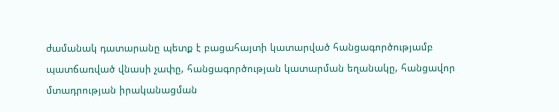ժամանակ դատարանը պետք է բացահայտի կատարված հանցագործությամբ պատճառված վնասի չափը, հանցագործության կատարման եղանակը, հանցավոր մտադրության իրականացման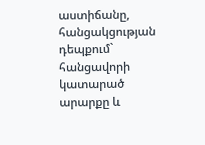աստիճանը, հանցակցության դեպքում` հանցավորի կատարած արարքը և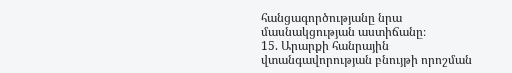հանցագործությանը նրա մասնակցության աստիճանը։
15. Արարքի հանրային վտանգավորության բնույթի որոշման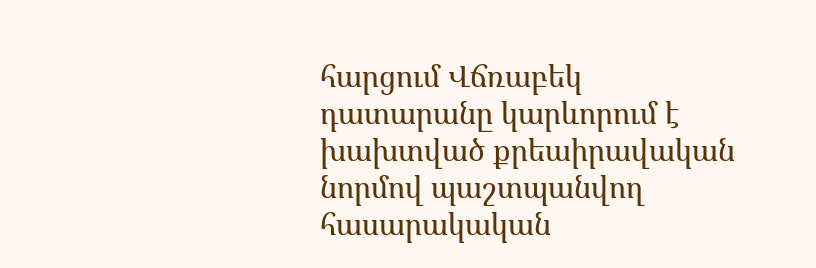հարցում Վճռաբեկ դատարանը կարևորում է խախտված քրեաիրավական նորմով պաշտպանվող հասարակական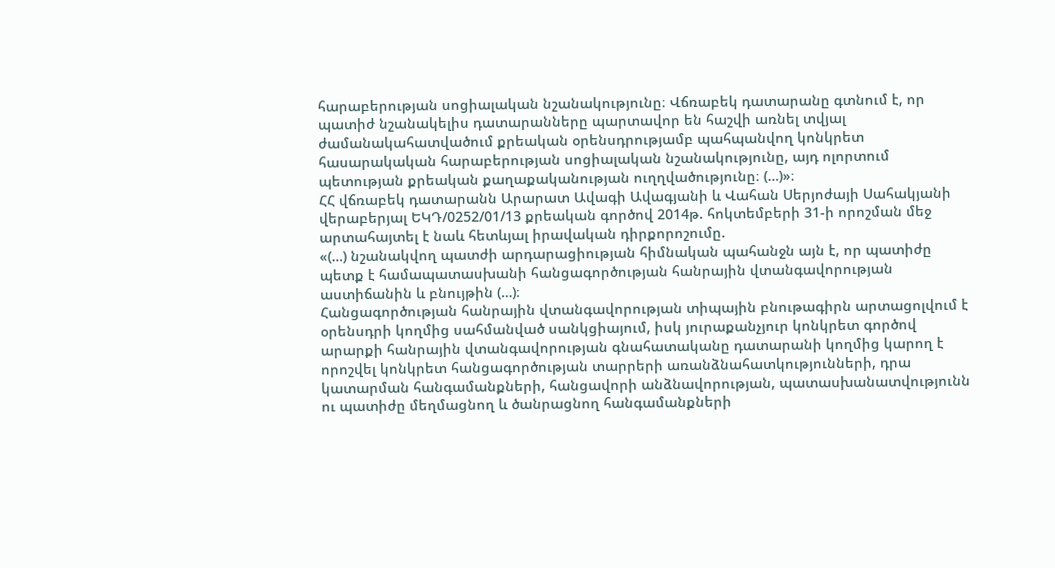հարաբերության սոցիալական նշանակությունը։ Վճռաբեկ դատարանը գտնում է, որ պատիժ նշանակելիս դատարանները պարտավոր են հաշվի առնել տվյալ ժամանակահատվածում քրեական օրենսդրությամբ պահպանվող կոնկրետ հասարակական հարաբերության սոցիալական նշանակությունը, այդ ոլորտում պետության քրեական քաղաքականության ուղղվածությունը։ (…)»։
ՀՀ վճռաբեկ դատարանն Արարատ Ավագի Ավագյանի և Վահան Սերյոժայի Սահակյանի վերաբերյալ ԵԿԴ/0252/01/13 քրեական գործով 2014թ. հոկտեմբերի 31-ի որոշման մեջ արտահայտել է նաև հետևյալ իրավական դիրքորոշումը.
«(…) նշանակվող պատժի արդարացիության հիմնական պահանջն այն է, որ պատիժը պետք է համապատասխանի հանցագործության հանրային վտանգավորության աստիճանին և բնույթին (…)։
Հանցագործության հանրային վտանգավորության տիպային բնութագիրն արտացոլվում է օրենսդրի կողմից սահմանված սանկցիայում, իսկ յուրաքանչյուր կոնկրետ գործով արարքի հանրային վտանգավորության գնահատականը դատարանի կողմից կարող է որոշվել կոնկրետ հանցագործության տարրերի առանձնահատկությունների, դրա կատարման հանգամանքների, հանցավորի անձնավորության, պատասխանատվությունն ու պատիժը մեղմացնող և ծանրացնող հանգամանքների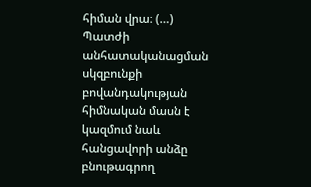հիման վրա։ (…)
Պատժի անհատականացման սկզբունքի բովանդակության հիմնական մասն է կազմում նաև հանցավորի անձը բնութագրող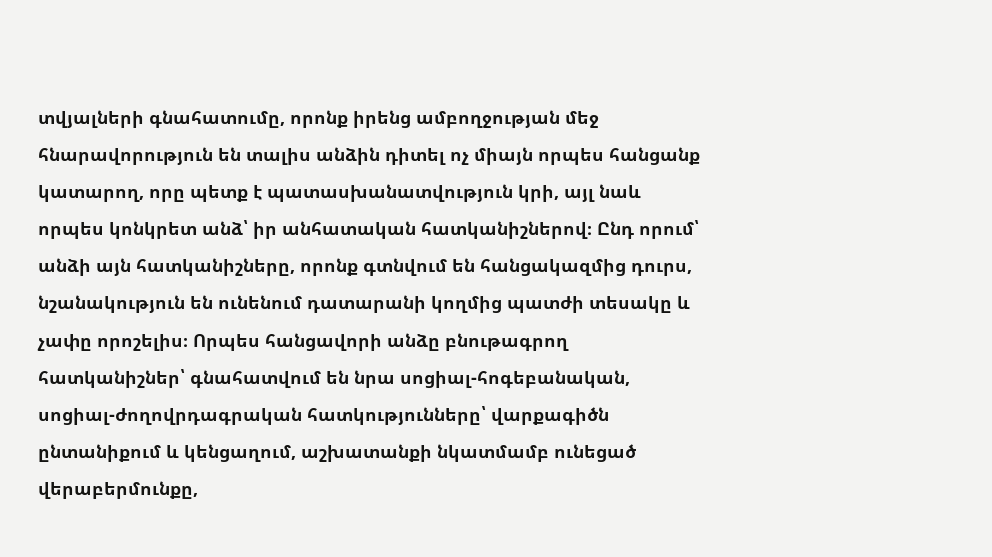տվյալների գնահատումը, որոնք իրենց ամբողջության մեջ հնարավորություն են տալիս անձին դիտել ոչ միայն որպես հանցանք կատարող, որը պետք է պատասխանատվություն կրի, այլ նաև որպես կոնկրետ անձ՝ իր անհատական հատկանիշներով։ Ընդ որում՝ անձի այն հատկանիշները, որոնք գտնվում են հանցակազմից դուրս, նշանակություն են ունենում դատարանի կողմից պատժի տեսակը և չափը որոշելիս։ Որպես հանցավորի անձը բնութագրող հատկանիշներ՝ գնահատվում են նրա սոցիալ-հոգեբանական, սոցիալ-ժողովրդագրական հատկությունները՝ վարքագիծն ընտանիքում և կենցաղում, աշխատանքի նկատմամբ ունեցած վերաբերմունքը,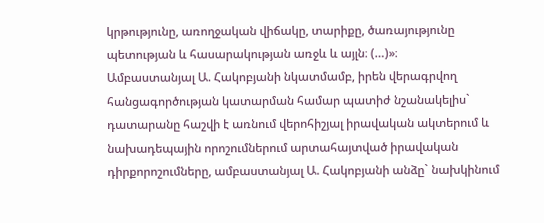կրթությունը, առողջական վիճակը, տարիքը, ծառայությունը պետության և հասարակության առջև և այլն։ (…)»։
Ամբաստանյալ Ա. Հակոբյանի նկատմամբ, իրեն վերագրվող հանցագործության կատարման համար պատիժ նշանակելիս` դատարանը հաշվի է առնում վերոհիշյալ իրավական ակտերում և նախադեպային որոշումներում արտահայտված իրավական դիրքորոշումները, ամբաստանյալ Ա. Հակոբյանի անձը` նախկինում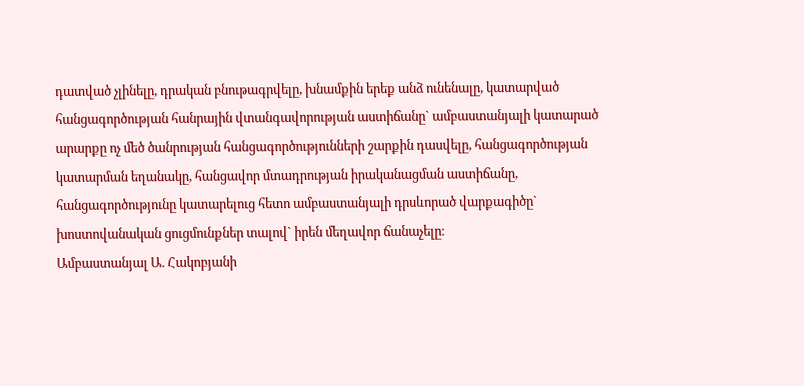դատված չլինելը, դրական բնութագրվելը, խնամքին երեք անձ ունենալը, կատարված հանցագործության հանրային վտանգավորության աստիճանը` ամբաստանյալի կատարած արարքը ոչ մեծ ծանրության հանցագործությունների շարքին դասվելը, հանցագործության կատարման եղանակը, հանցավոր մտադրության իրականացման աստիճանը, հանցագործությունը կատարելուց հետո ամբաստանյալի դրսևորած վարքագիծը` խոստովանական ցուցմունքներ տալով` իրեն մեղավոր ճանաչելը։
Ամբաստանյալ Ա. Հակոբյանի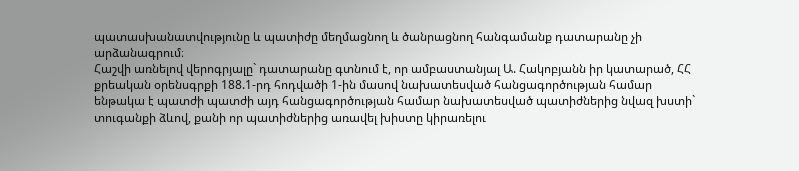պատասխանատվությունը և պատիժը մեղմացնող և ծանրացնող հանգամանք դատարանը չի արձանագրում։
Հաշվի առնելով վերոգրյալը` դատարանը գտնում է, որ ամբաստանյալ Ա. Հակոբյանն իր կատարած, ՀՀ քրեական օրենսգրքի 188.1-րդ հոդվածի 1-ին մասով նախատեսված հանցագործության համար ենթակա է պատժի պատժի այդ հանցագործության համար նախատեսված պատիժներից նվազ խստի` տուգանքի ձևով, քանի որ պատիժներից առավել խիստը կիրառելու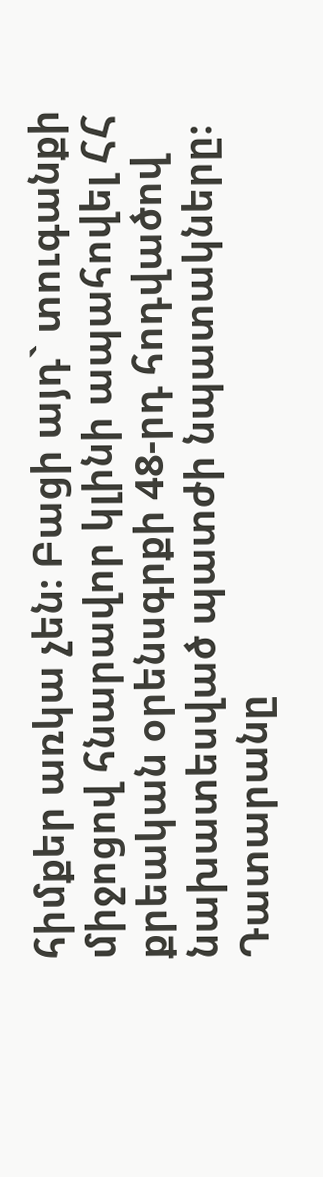հիմքեր առկա չեն։ Բացի այդ` տուգանքի միջոցով հնարավոր կլինի ապահովել ՀՀ քրեական օրենսգրքի 48-րդ հոդվածով նախատեսված պատժի նպատակները։
Դատարանը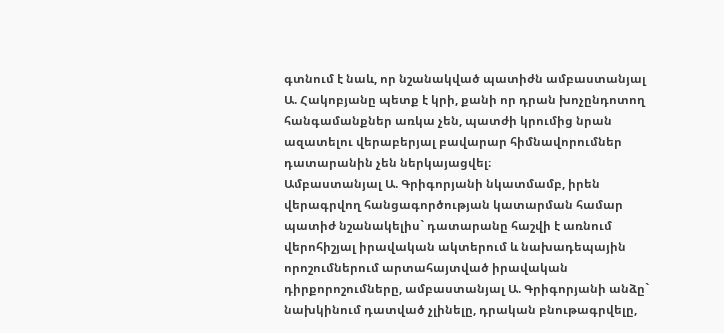գտնում է նաև, որ նշանակված պատիժն ամբաստանյալ Ա. Հակոբյանը պետք է կրի, քանի որ դրան խոչընդոտող հանգամանքներ առկա չեն, պատժի կրումից նրան ազատելու վերաբերյալ բավարար հիմնավորումներ դատարանին չեն ներկայացվել։
Ամբաստանյալ Ա. Գրիգորյանի նկատմամբ, իրեն վերագրվող հանցագործության կատարման համար պատիժ նշանակելիս` դատարանը հաշվի է առնում վերոհիշյալ իրավական ակտերում և նախադեպային որոշումներում արտահայտված իրավական դիրքորոշումները, ամբաստանյալ Ա. Գրիգորյանի անձը` նախկինում դատված չլինելը, դրական բնութագրվելը,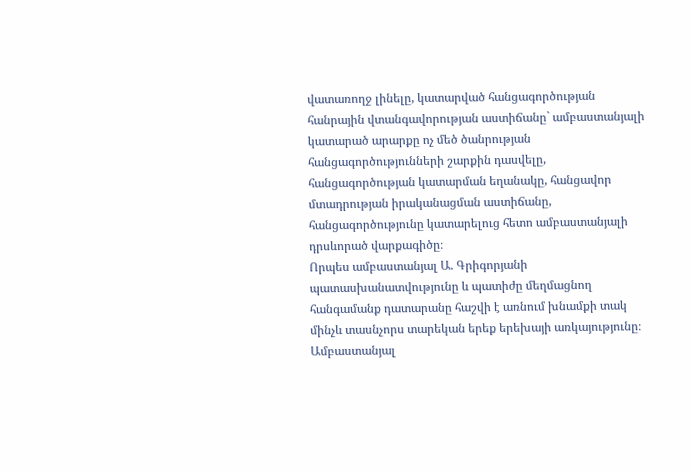վատառողջ լինելը, կատարված հանցագործության հանրային վտանգավորության աստիճանը` ամբաստանյալի կատարած արարքը ոչ մեծ ծանրության հանցագործությունների շարքին դասվելը, հանցագործության կատարման եղանակը, հանցավոր մտադրության իրականացման աստիճանը, հանցագործությունը կատարելուց հետո ամբաստանյալի դրսևորած վարքագիծը։
Որպես ամբաստանյալ Ա. Գրիգորյանի պատասխանատվությունը և պատիժը մեղմացնող հանգամանք դատարանը հաշվի է առնում խնամքի տակ մինչև տասնչորս տարեկան երեք երեխայի առկայությունը։
Ամբաստանյալ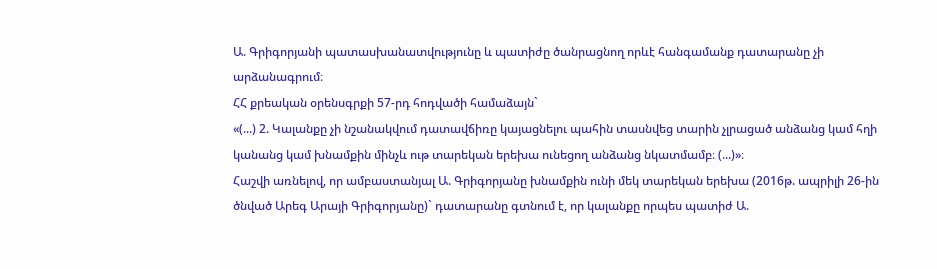Ա. Գրիգորյանի պատասխանատվությունը և պատիժը ծանրացնող որևէ հանգամանք դատարանը չի արձանագրում։
ՀՀ քրեական օրենսգրքի 57-րդ հոդվածի համաձայն`
«(...) 2. Կալանքը չի նշանակվում դատավճիռը կայացնելու պահին տասնվեց տարին չլրացած անձանց կամ հղի կանանց կամ խնամքին մինչև ութ տարեկան երեխա ունեցող անձանց նկատմամբ։ (...)»։
Հաշվի առնելով, որ ամբաստանյալ Ա. Գրիգորյանը խնամքին ունի մեկ տարեկան երեխա (2016թ. ապրիլի 26-ին ծնված Արեգ Արայի Գրիգորյանը)` դատարանը գտնում է, որ կալանքը որպես պատիժ Ա.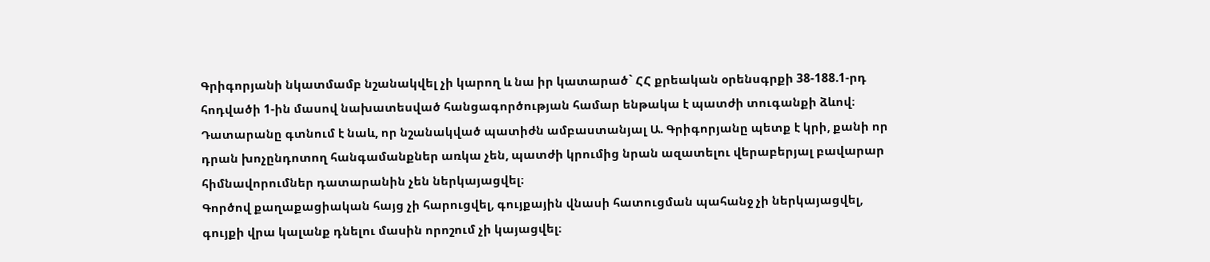Գրիգորյանի նկատմամբ նշանակվել չի կարող և նա իր կատարած` ՀՀ քրեական օրենսգրքի 38-188.1-րդ հոդվածի 1-ին մասով նախատեսված հանցագործության համար ենթակա է պատժի տուգանքի ձևով։
Դատարանը գտնում է նաև, որ նշանակված պատիժն ամբաստանյալ Ա. Գրիգորյանը պետք է կրի, քանի որ դրան խոչընդոտող հանգամանքներ առկա չեն, պատժի կրումից նրան ազատելու վերաբերյալ բավարար հիմնավորումներ դատարանին չեն ներկայացվել։
Գործով քաղաքացիական հայց չի հարուցվել, գույքային վնասի հատուցման պահանջ չի ներկայացվել, գույքի վրա կալանք դնելու մասին որոշում չի կայացվել։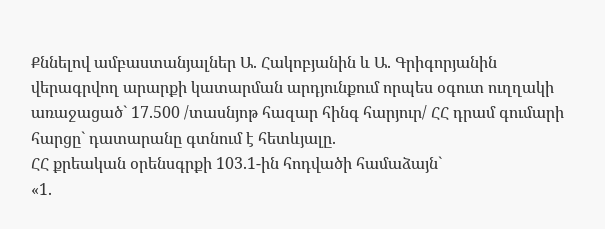Քննելով ամբաստանյալներ Ա. Հակոբյանին և Ա. Գրիգորյանին վերագրվող արարքի կատարման արդյունքում որպես օգուտ ուղղակի առաջացած` 17.500 /տասնյոթ հազար հինգ հարյուր/ ՀՀ դրամ գումարի հարցը` դատարանը գտնում է հետևյալը.
ՀՀ քրեական օրենսգրքի 103.1-ին հոդվածի համաձայն`
«1.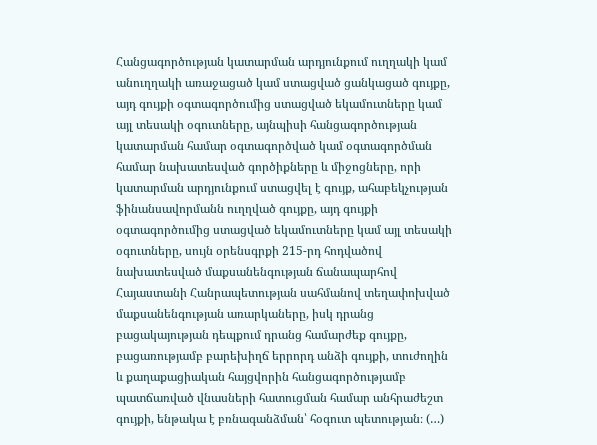Հանցագործության կատարման արդյունքում ուղղակի կամ անուղղակի առաջացած կամ ստացված ցանկացած գույքը, այդ գույքի օգտագործումից ստացված եկամուտները կամ այլ տեսակի օգուտները, այնպիսի հանցագործության կատարման համար օգտագործված կամ օգտագործման համար նախատեսված գործիքները և միջոցները, որի կատարման արդյունքում ստացվել է գույք, ահաբեկչության ֆինանսավորմանն ուղղված գույքը, այդ գույքի օգտագործումից ստացված եկամուտները կամ այլ տեսակի օգուտները, սույն օրենսգրքի 215-րդ հոդվածով նախատեսված մաքսանենգության ճանապարհով Հայաստանի Հանրապետության սահմանով տեղափոխված մաքսանենգության առարկաները, իսկ դրանց բացակայության դեպքում դրանց համարժեք գույքը, բացառությամբ բարեխիղճ երրորդ անձի գույքի, տուժողին և քաղաքացիական հայցվորին հանցագործությամբ պատճառված վնասների հատուցման համար անհրաժեշտ գույքի, ենթակա է բռնագանձման՝ հօգուտ պետության։ (…)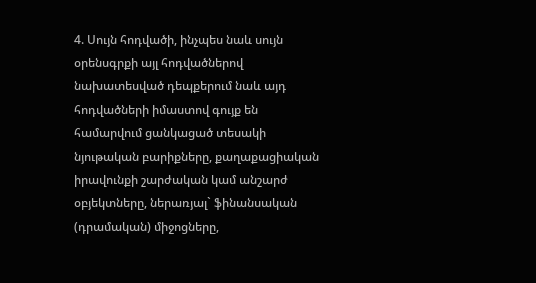4. Սույն հոդվածի, ինչպես նաև սույն օրենսգրքի այլ հոդվածներով նախատեսված դեպքերում նաև այդ հոդվածների իմաստով գույք են համարվում ցանկացած տեսակի նյութական բարիքները, քաղաքացիական իրավունքի շարժական կամ անշարժ օբյեկտները, ներառյալ` ֆինանսական (դրամական) միջոցները,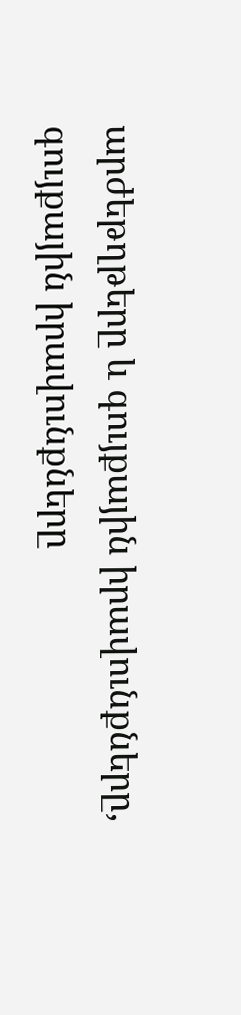արժեթղթերը և գույքային իրավունքները, գույքային իրավունքները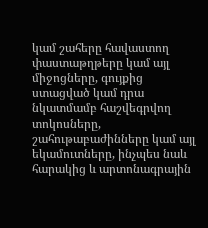կամ շահերը հավաստող փաստաթղթերը կամ այլ միջոցները, գույքից ստացված կամ դրա նկատմամբ հաշվեգրվող տոկոսները, շահութաբաժինները կամ այլ եկամուտները, ինչպես նաև հարակից և արտոնագրային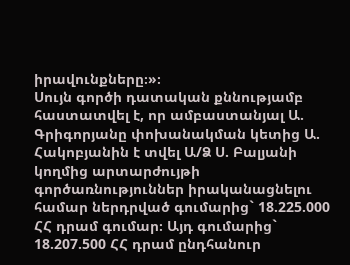իրավունքները։»։
Սույն գործի դատական քննությամբ հաստատվել է, որ ամբաստանյալ Ա. Գրիգորյանը փոխանակման կետից Ա. Հակոբյանին է տվել Ա/Ձ Ս. Բալյանի կողմից արտարժույթի գործառնություններ իրականացնելու համար ներդրված գումարից` 18.225.000 ՀՀ դրամ գումար։ Այդ գումարից` 18.207.500 ՀՀ դրամ ընդհանուր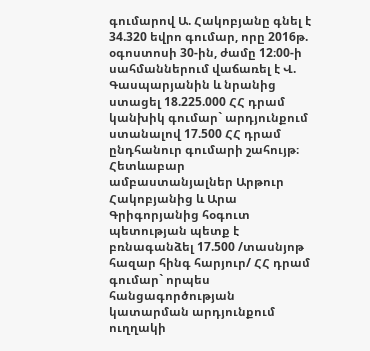գումարով Ա. Հակոբյանը գնել է 34.320 եվրո գումար, որը 2016թ. օգոստոսի 30-ին, ժամը 12։00-ի սահմաններում վաճառել է Վ. Գասպարյանին և նրանից ստացել 18.225.000 ՀՀ դրամ կանխիկ գումար` արդյունքում ստանալով 17.500 ՀՀ դրամ ընդհանուր գումարի շահույթ։
Հետևաբար ամբաստանյալներ Արթուր Հակոբյանից և Արա Գրիգորյանից հօգուտ պետության պետք է բռնագանձել 17.500 /տասնյոթ հազար հինգ հարյուր/ ՀՀ դրամ գումար` որպես հանցագործության կատարման արդյունքում ուղղակի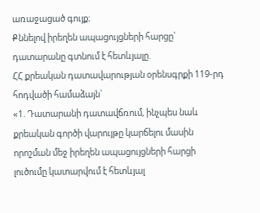առաջացած գույք։
Քննելով իրեղեն ապացույցների հարցը` դատարանը գտնում է հետևյալը.
ՀՀ քրեական դատավարության օրենսգրքի 119-րդ հոդվածի համաձայն`
«1. Դատարանի դատավճռում, ինչպես նաև քրեական գործի վարույթը կարճելու մասին որոշման մեջ իրեղեն ապացույցների հարցի լուծումը կատարվում է հետևյալ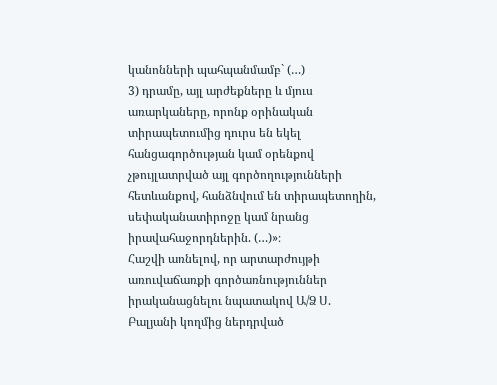կանոնների պահպանմամբ` (…)
3) դրամը, այլ արժեքները և մյուս առարկաները, որոնք օրինական տիրապետումից դուրս են եկել հանցագործության կամ օրենքով չթույլատրված այլ գործողությունների հետևանքով, հանձնվում են տիրապետողին, սեփականատիրոջը կամ նրանց իրավահաջորդներին. (…)»։
Հաշվի առնելով, որ արտարժույթի առուվաճառքի գործառնություններ իրականացնելու նպատակով Ա/Ձ Ս. Բալյանի կողմից ներդրված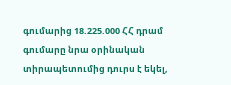գումարից 18.225.000 ՀՀ դրամ գումարը նրա օրինական տիրապետումից դուրս է եկել,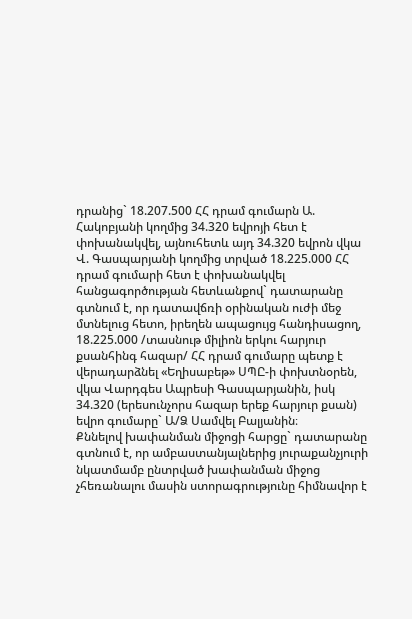դրանից` 18.207.500 ՀՀ դրամ գումարն Ա. Հակոբյանի կողմից 34.320 եվրոյի հետ է փոխանակվել, այնուհետև այդ 34.320 եվրոն վկա Վ. Գասպարյանի կողմից տրված 18.225.000 ՀՀ դրամ գումարի հետ է փոխանակվել հանցագործության հետևանքով` դատարանը գտնում է, որ դատավճռի օրինական ուժի մեջ մտնելուց հետո, իրեղեն ապացույց հանդիսացող, 18.225.000 /տասնութ միլիոն երկու հարյուր քսանհինգ հազար/ ՀՀ դրամ գումարը պետք է վերադարձնել «Եղիսաբեթ» ՍՊԸ-ի փոխտնօրեն, վկա Վարդգես Ապրեսի Գասպարյանին, իսկ 34.320 (երեսունչորս հազար երեք հարյուր քսան) եվրո գումարը` Ա/Ձ Սամվել Բալյանին։
Քննելով խափանման միջոցի հարցը` դատարանը գտնում է, որ ամբաստանյալներից յուրաքանչյուրի նկատմամբ ընտրված խափանման միջոց չհեռանալու մասին ստորագրությունը հիմնավոր է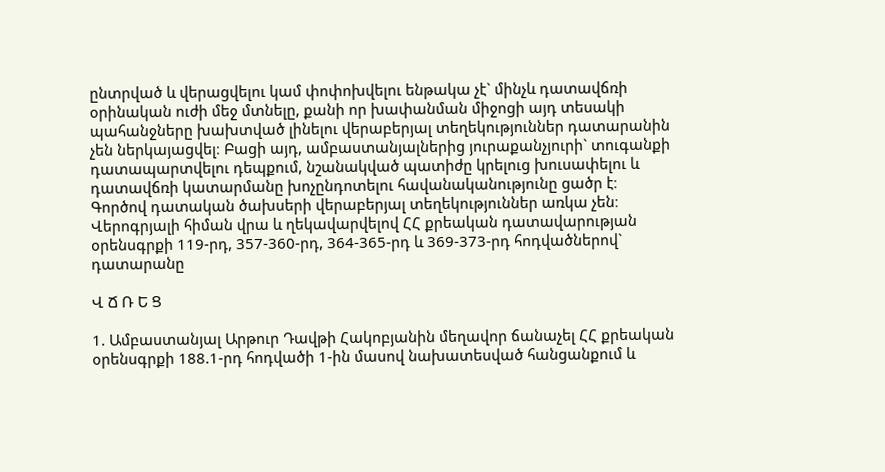ընտրված և վերացվելու կամ փոփոխվելու ենթակա չէ` մինչև դատավճռի օրինական ուժի մեջ մտնելը, քանի որ խափանման միջոցի այդ տեսակի պահանջները խախտված լինելու վերաբերյալ տեղեկություններ դատարանին չեն ներկայացվել։ Բացի այդ, ամբաստանյալներից յուրաքանչյուրի` տուգանքի դատապարտվելու դեպքում, նշանակված պատիժը կրելուց խուսափելու և դատավճռի կատարմանը խոչընդոտելու հավանականությունը ցածր է։
Գործով դատական ծախսերի վերաբերյալ տեղեկություններ առկա չեն։
Վերոգրյալի հիման վրա և ղեկավարվելով ՀՀ քրեական դատավարության օրենսգրքի 119-րդ, 357-360-րդ, 364-365-րդ և 369-373-րդ հոդվածներով` դատարանը

Վ Ճ Ռ Ե Ց

1. Ամբաստանյալ Արթուր Դավթի Հակոբյանին մեղավոր ճանաչել ՀՀ քրեական օրենսգրքի 188.1-րդ հոդվածի 1-ին մասով նախատեսված հանցանքում և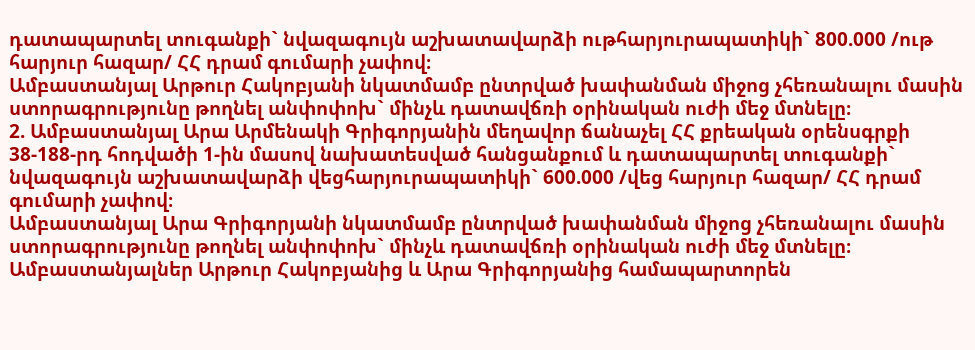դատապարտել տուգանքի` նվազագույն աշխատավարձի ութհարյուրապատիկի` 800.000 /ութ հարյուր հազար/ ՀՀ դրամ գումարի չափով։
Ամբաստանյալ Արթուր Հակոբյանի նկատմամբ ընտրված խափանման միջոց չհեռանալու մասին ստորագրությունը թողնել անփոփոխ` մինչև դատավճռի օրինական ուժի մեջ մտնելը։
2. Ամբաստանյալ Արա Արմենակի Գրիգորյանին մեղավոր ճանաչել ՀՀ քրեական օրենսգրքի 38-188-րդ հոդվածի 1-ին մասով նախատեսված հանցանքում և դատապարտել տուգանքի` նվազագույն աշխատավարձի վեցհարյուրապատիկի` 600.000 /վեց հարյուր հազար/ ՀՀ դրամ գումարի չափով։
Ամբաստանյալ Արա Գրիգորյանի նկատմամբ ընտրված խափանման միջոց չհեռանալու մասին ստորագրությունը թողնել անփոփոխ` մինչև դատավճռի օրինական ուժի մեջ մտնելը։
Ամբաստանյալներ Արթուր Հակոբյանից և Արա Գրիգորյանից համապարտորեն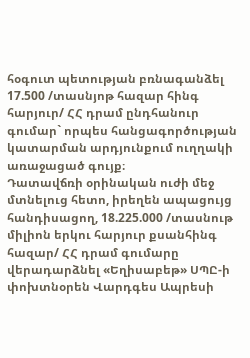հօգուտ պետության բռնագանձել 17.500 /տասնյոթ հազար հինգ հարյուր/ ՀՀ դրամ ընդհանուր գումար` որպես հանցագործության կատարման արդյունքում ուղղակի առաջացած գույք։
Դատավճռի օրինական ուժի մեջ մտնելուց հետո, իրեղեն ապացույց հանդիսացող, 18.225.000 /տասնութ միլիոն երկու հարյուր քսանհինգ հազար/ ՀՀ դրամ գումարը վերադարձնել «Եղիսաբեթ» ՍՊԸ-ի փոխտնօրեն Վարդգես Ապրեսի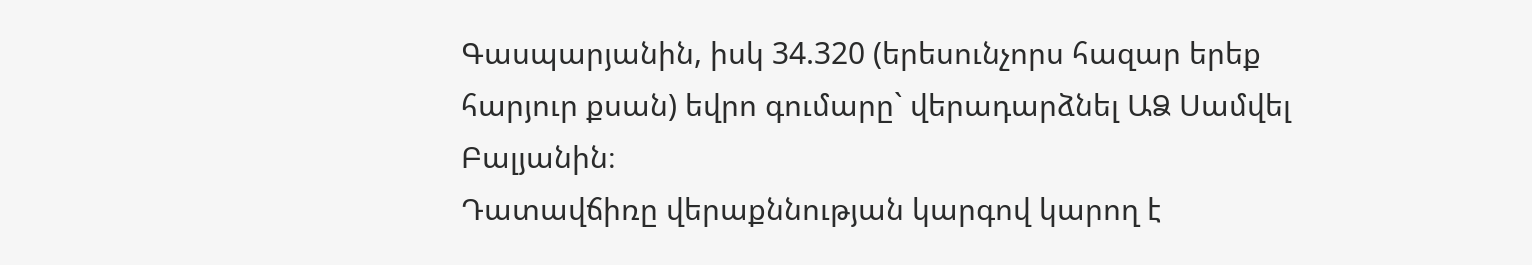Գասպարյանին, իսկ 34.320 (երեսունչորս հազար երեք հարյուր քսան) եվրո գումարը` վերադարձնել ԱՁ Սամվել Բալյանին։
Դատավճիռը վերաքննության կարգով կարող է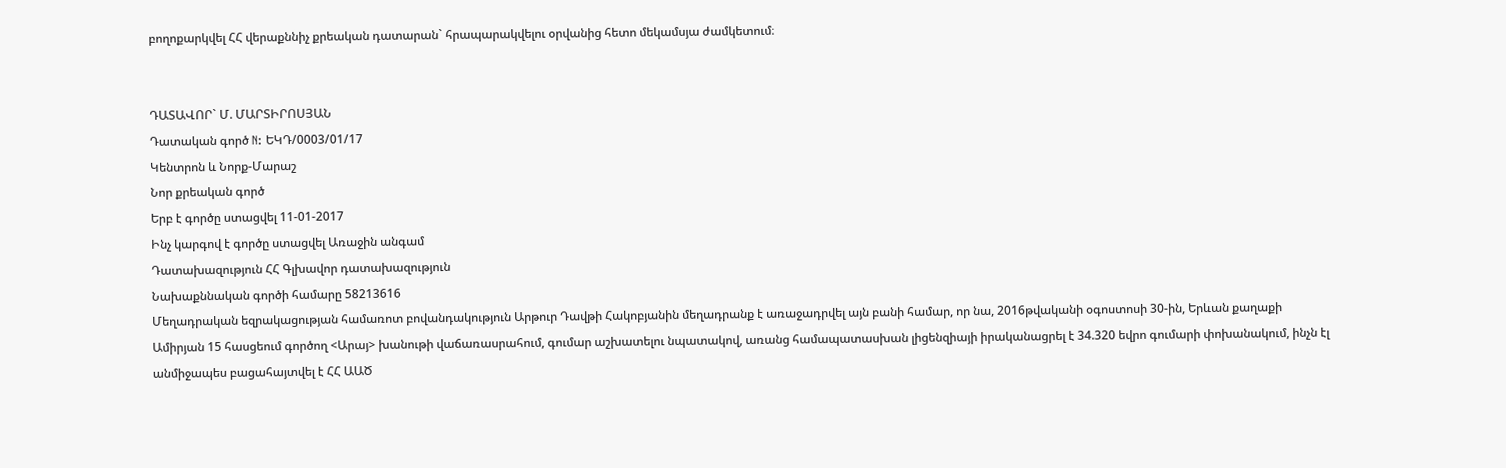բողոքարկվել ՀՀ վերաքննիչ քրեական դատարան` հրապարակվելու օրվանից հետո մեկամսյա ժամկետում։


ԴԱՏԱՎՈՐ` Մ. ՄԱՐՏԻՐՈՍՅԱՆ
Դատական գործ N: ԵԿԴ/0003/01/17
Կենտրոն և Նորք-Մարաշ
Նոր քրեական գործ
Երբ է գործը ստացվել 11-01-2017
Ինչ կարգով է գործը ստացվել Առաջին անգամ
Դատախազություն ՀՀ Գլխավոր դատախազություն
Նախաքննական գործի համարը 58213616
Մեղադրական եզրակացության համառոտ բովանդակություն Արթուր Դավթի Հակոբյանին մեղադրանք է առաջադրվել այն բանի համար, որ նա, 2016թվականի օգոստոսի 30-ին, Երևան քաղաքի Ամիրյան 15 հասցեում գործող <Արայ> խանութի վաճառասրահում, գումար աշխատելու նպատակով, առանց համապատասխան լիցենզիայի իրականացրել է 34.320 եվրո գումարի փոխանակում, ինչն էլ անմիջապես բացահայտվել է ՀՀ ԱԱԾ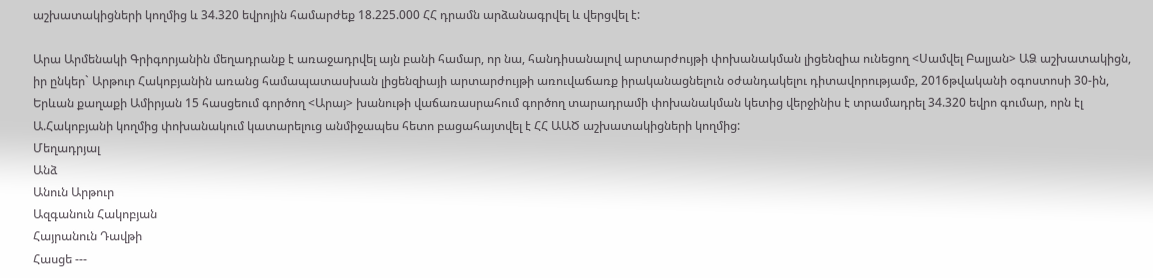աշխատակիցների կողմից և 34.320 եվրոյին համարժեք 18.225.000 ՀՀ դրամն արձանագրվել և վերցվել է:

Արա Արմենակի Գրիգորյանին մեղադրանք է առաջադրվել այն բանի համար, որ նա, հանդիսանալով արտարժույթի փոխանակման լիցենզիա ունեցող <Սամվել Բալյան> ԱՁ աշխատակիցն, իր ընկեր` Արթուր Հակոբյանին առանց համապատասխան լիցենզիայի արտարժույթի առուվաճառք իրականացնելուն օժանդակելու դիտավորությամբ, 2016թվականի օգոստոսի 30-ին, Երևան քաղաքի Ամիրյան 15 հասցեում գործող <Արայ> խանութի վաճառասրահում գործող տարադրամի փոխանակման կետից վերջինիս է տրամադրել 34.320 եվրո գումար, որն էլ Ա.Հակոբյանի կողմից փոխանակում կատարելուց անմիջապես հետո բացահայտվել է ՀՀ ԱԱԾ աշխատակիցների կողմից:
Մեղադրյալ
Անձ
Անուն Արթուր
Ազգանուն Հակոբյան
Հայրանուն Դավթի
Հասցե ---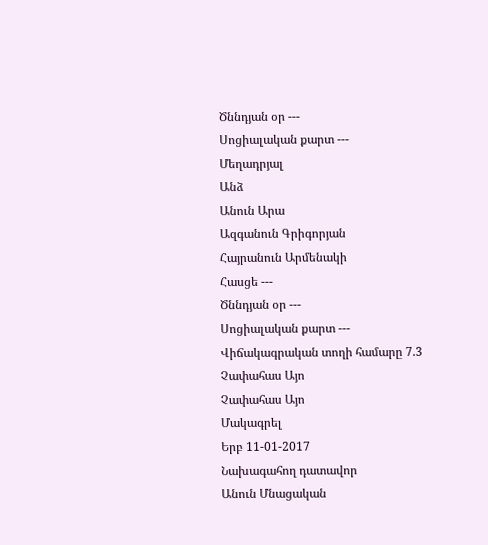Ծննդյան օր ---
Սոցիալական քարտ ---
Մեղադրյալ
Անձ
Անուն Արա
Ազգանուն Գրիգորյան
Հայրանուն Արմենակի
Հասցե ---
Ծննդյան օր ---
Սոցիալական քարտ ---
Վիճակագրական տողի համարը 7.3
Չափահաս Այո
Չափահաս Այո
Մակագրել
Երբ 11-01-2017
Նախագահող դատավոր
Անուն Մնացական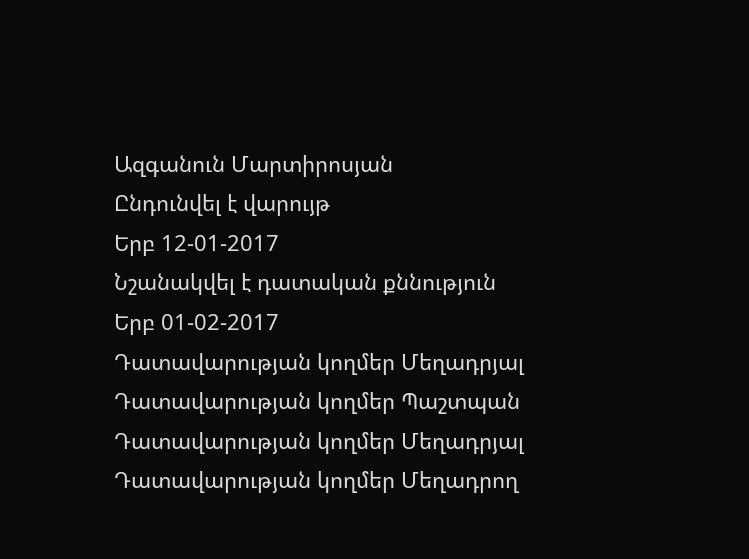Ազգանուն Մարտիրոսյան
Ընդունվել է վարույթ
Երբ 12-01-2017
Նշանակվել է դատական քննություն
Երբ 01-02-2017
Դատավարության կողմեր Մեղադրյալ
Դատավարության կողմեր Պաշտպան
Դատավարության կողմեր Մեղադրյալ
Դատավարության կողմեր Մեղադրող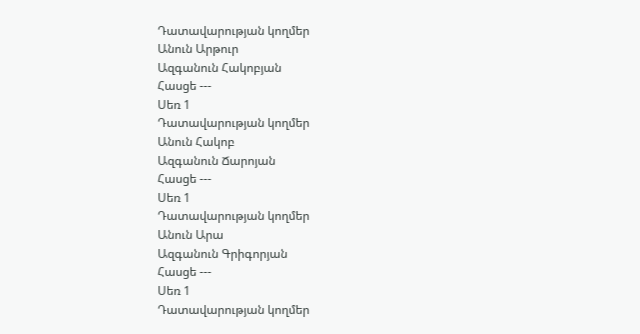Դատավարության կողմեր
Անուն Արթուր
Ազգանուն Հակոբյան
Հասցե ---
Սեռ 1
Դատավարության կողմեր
Անուն Հակոբ
Ազգանուն Ճարոյան
Հասցե ---
Սեռ 1
Դատավարության կողմեր
Անուն Արա
Ազգանուն Գրիգորյան
Հասցե ---
Սեռ 1
Դատավարության կողմեր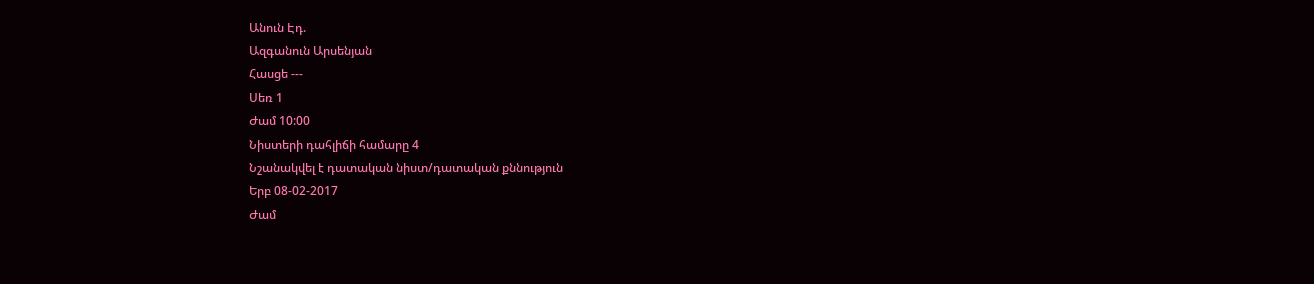Անուն Էդ.
Ազգանուն Արսենյան
Հասցե ---
Սեռ 1
Ժամ 10:00
Նիստերի դահլիճի համարը 4
Նշանակվել է դատական նիստ/դատական քննություն
Երբ 08-02-2017
Ժամ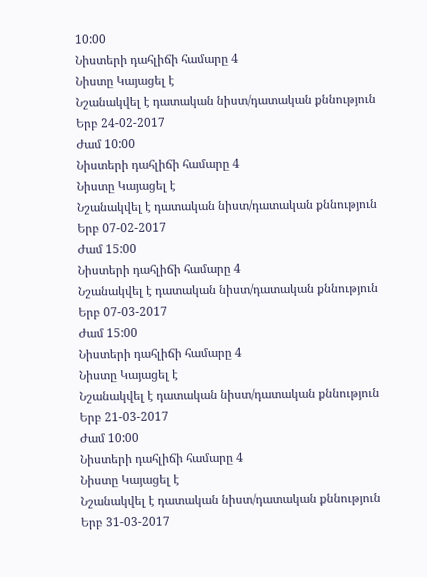10:00
Նիստերի դահլիճի համարը 4
Նիստը Կայացել է
Նշանակվել է դատական նիստ/դատական քննություն
Երբ 24-02-2017
Ժամ 10:00
Նիստերի դահլիճի համարը 4
Նիստը Կայացել է
Նշանակվել է դատական նիստ/դատական քննություն
Երբ 07-02-2017
Ժամ 15:00
Նիստերի դահլիճի համարը 4
Նշանակվել է դատական նիստ/դատական քննություն
Երբ 07-03-2017
Ժամ 15:00
Նիստերի դահլիճի համարը 4
Նիստը Կայացել է
Նշանակվել է դատական նիստ/դատական քննություն
Երբ 21-03-2017
Ժամ 10:00
Նիստերի դահլիճի համարը 4
Նիստը Կայացել է
Նշանակվել է դատական նիստ/դատական քննություն
Երբ 31-03-2017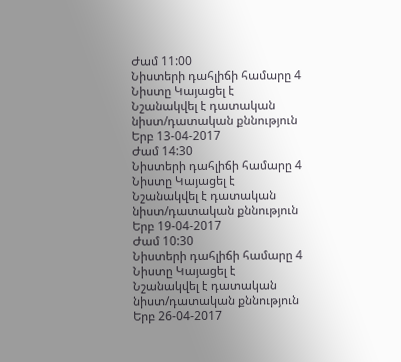Ժամ 11:00
Նիստերի դահլիճի համարը 4
Նիստը Կայացել է
Նշանակվել է դատական նիստ/դատական քննություն
Երբ 13-04-2017
Ժամ 14:30
Նիստերի դահլիճի համարը 4
Նիստը Կայացել է
Նշանակվել է դատական նիստ/դատական քննություն
Երբ 19-04-2017
Ժամ 10:30
Նիստերի դահլիճի համարը 4
Նիստը Կայացել է
Նշանակվել է դատական նիստ/դատական քննություն
Երբ 26-04-2017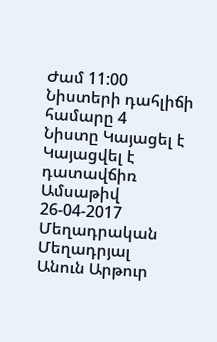Ժամ 11:00
Նիստերի դահլիճի համարը 4
Նիստը Կայացել է
Կայացվել է դատավճիռ
Ամսաթիվ 26-04-2017
Մեղադրական
Մեղադրյալ
Անուն Արթուր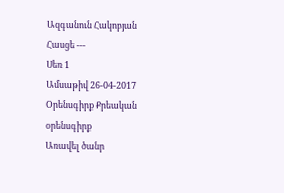Ազգանուն Հակոբյան
Հասցե ---
Սեռ 1
Ամսաթիվ 26-04-2017
Օրենսգիրք Քրեական օրենսգիրք
Առավել ծանր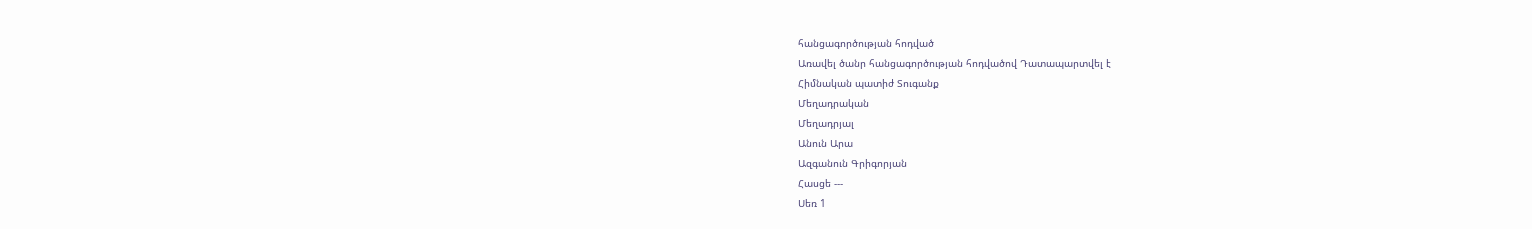հանցագործության հոդված
Առավել ծանր հանցագործության հոդվածով Դատապարտվել է
Հիմնական պատիժ Տուգանք
Մեղադրական
Մեղադրյալ
Անուն Արա
Ազգանուն Գրիգորյան
Հասցե ---
Սեռ 1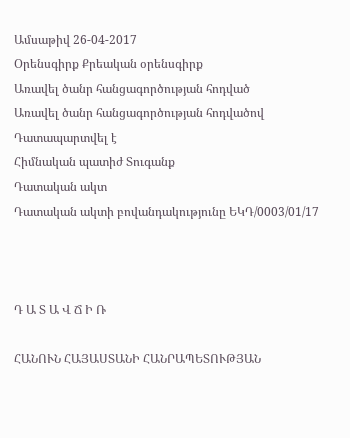Ամսաթիվ 26-04-2017
Օրենսգիրք Քրեական օրենսգիրք
Առավել ծանր հանցագործության հոդված
Առավել ծանր հանցագործության հոդվածով Դատապարտվել է
Հիմնական պատիժ Տուգանք
Դատական ակտ
Դատական ակտի բովանդակությունը ԵԿԴ/0003/01/17



Դ Ա Տ Ա Վ Ճ Ի Ռ

ՀԱՆՈՒՆ ՀԱՅԱՍՏԱՆԻ ՀԱՆՐԱՊԵՏՈՒԹՅԱՆ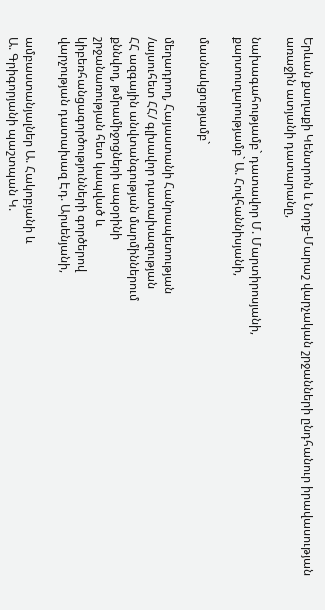Երևան քաղաքի Կենտրոն և Նորք-Մարաշ վարչական շրջանների ընդհանուր իրավասության առաջին ատյանի դատարանը,

նախագահությամբ` դատավոր Մ. Մարտիրոսյանի,
քարտուղարությամբ` Ա. Հովհաննիսյանի,

մասնակցությամբ`

մեղադրող, Հայաստանի Հանրապետության
/այսուհետ ՀՀ/ գլխավոր դատախազության
ՀՀ ազգային անվտանգության մարմիններում
քննվող, թմրամիջոցների ապօրինի
շրջանառության հետ կապված և
կիբեռհանցագործությունների գործերով
վարչության դատախազ Էդ. Արսենյանի,

ամբաստանյալներ Ա. Հակոբյանի և
Ա. Գրիգորյանի պաշտպան Կ.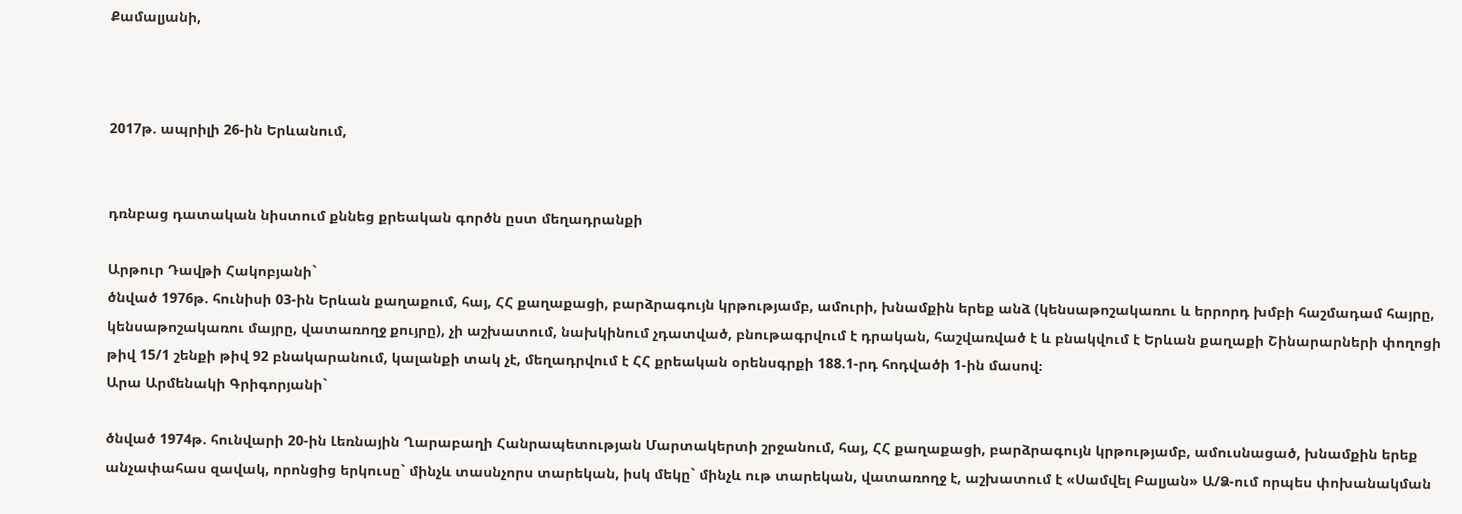Քամալյանի,



2017թ. ապրիլի 26-ին Երևանում,


դռնբաց դատական նիստում քննեց քրեական գործն ըստ մեղադրանքի

Արթուր Դավթի Հակոբյանի`
ծնված 1976թ. հունիսի 03-ին Երևան քաղաքում, հայ, ՀՀ քաղաքացի, բարձրագույն կրթությամբ, ամուրի, խնամքին երեք անձ (կենսաթոշակառու և երրորդ խմբի հաշմադամ հայրը, կենսաթոշակառու մայրը, վատառողջ քույրը), չի աշխատում, նախկինում չդատված, բնութագրվում է դրական, հաշվառված է և բնակվում է Երևան քաղաքի Շինարարների փողոցի թիվ 15/1 շենքի թիվ 92 բնակարանում, կալանքի տակ չէ, մեղադրվում է ՀՀ քրեական օրենսգրքի 188.1-րդ հոդվածի 1-ին մասով։
Արա Արմենակի Գրիգորյանի`

ծնված 1974թ. հունվարի 20-ին Լեռնային Ղարաբաղի Հանրապետության Մարտակերտի շրջանում, հայ, ՀՀ քաղաքացի, բարձրագույն կրթությամբ, ամուսնացած, խնամքին երեք անչափահաս զավակ, որոնցից երկուսը` մինչև տասնչորս տարեկան, իսկ մեկը` մինչև ութ տարեկան, վատառողջ է, աշխատում է «Սամվել Բալյան» Ա/Ձ-ում որպես փոխանակման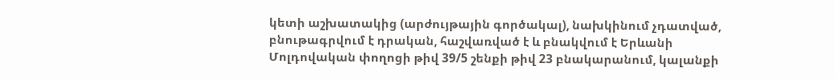կետի աշխատակից (արժույթային գործակալ), նախկինում չդատված, բնութագրվում է դրական, հաշվառված է և բնակվում է Երևանի Մոլդովական փողոցի թիվ 39/5 շենքի թիվ 23 բնակարանում, կալանքի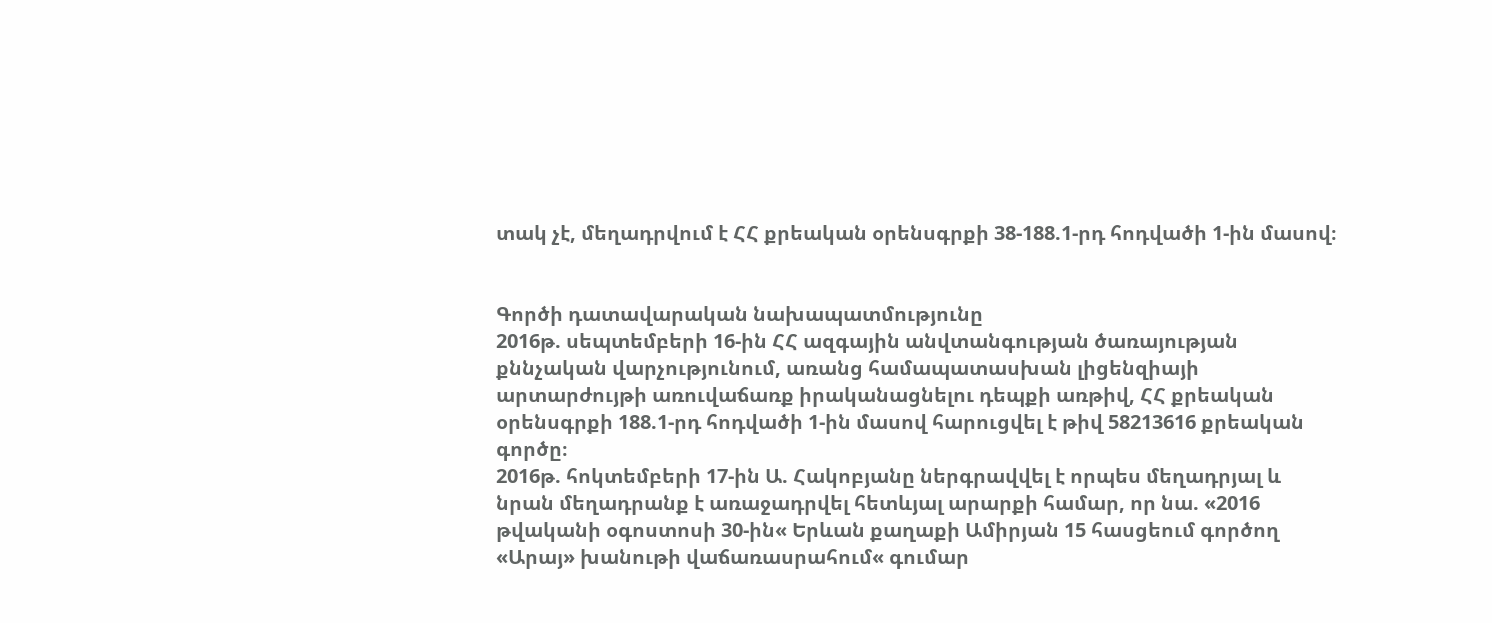տակ չէ, մեղադրվում է ՀՀ քրեական օրենսգրքի 38-188.1-րդ հոդվածի 1-ին մասով։


Գործի դատավարական նախապատմությունը
2016թ. սեպտեմբերի 16-ին ՀՀ ազգային անվտանգության ծառայության քննչական վարչությունում, առանց համապատասխան լիցենզիայի արտարժույթի առուվաճառք իրականացնելու դեպքի առթիվ, ՀՀ քրեական օրենսգրքի 188.1-րդ հոդվածի 1-ին մասով հարուցվել է թիվ 58213616 քրեական գործը։
2016թ. հոկտեմբերի 17-ին Ա. Հակոբյանը ներգրավվել է որպես մեղադրյալ և նրան մեղադրանք է առաջադրվել հետևյալ արարքի համար, որ նա. «2016 թվականի օգոստոսի 30-ին« Երևան քաղաքի Ամիրյան 15 հասցեում գործող «Արայ» խանութի վաճառասրահում« գումար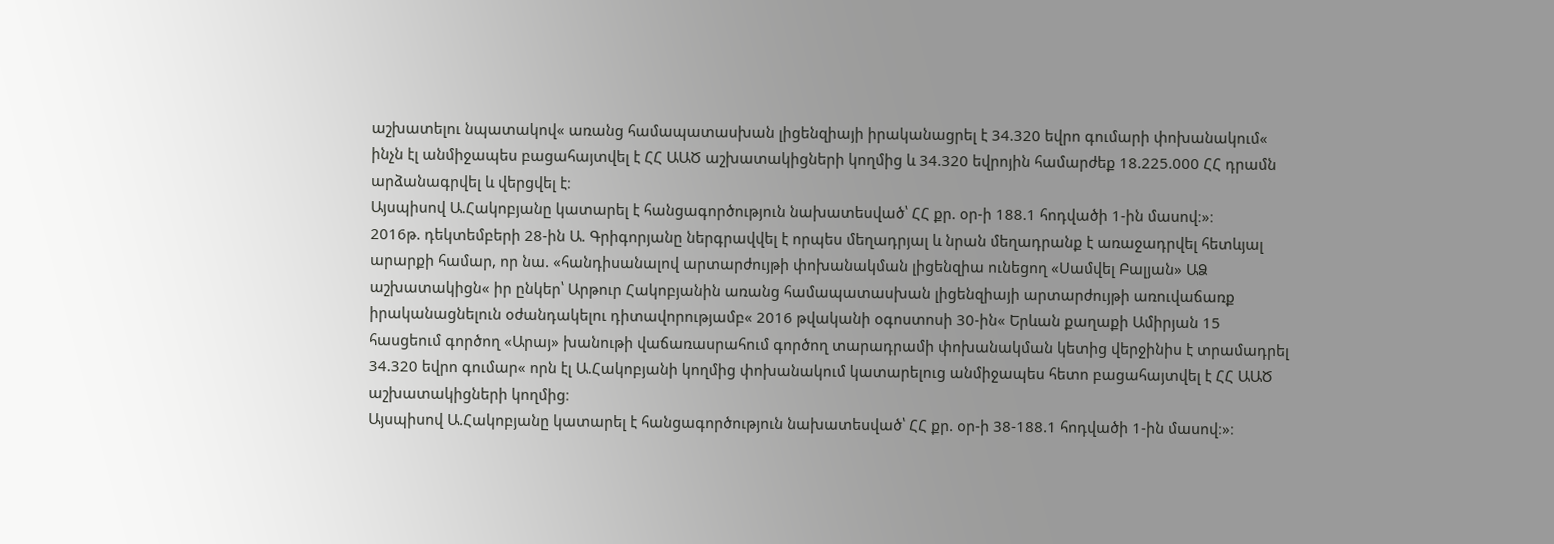աշխատելու նպատակով« առանց համապատասխան լիցենզիայի իրականացրել է 34.320 եվրո գումարի փոխանակում« ինչն էլ անմիջապես բացահայտվել է ՀՀ ԱԱԾ աշխատակիցների կողմից և 34.320 եվրոյին համարժեք 18.225.000 ՀՀ դրամն արձանագրվել և վերցվել է։
Այսպիսով Ա.Հակոբյանը կատարել է հանցագործություն նախատեսված՝ ՀՀ քր. օր-ի 188.1 հոդվածի 1-ին մասով։»։
2016թ. դեկտեմբերի 28-ին Ա. Գրիգորյանը ներգրավվել է որպես մեղադրյալ և նրան մեղադրանք է առաջադրվել հետևյալ արարքի համար, որ նա. «հանդիսանալով արտարժույթի փոխանակման լիցենզիա ունեցող «Սամվել Բալյան» ԱՁ աշխատակիցն« իր ընկեր՝ Արթուր Հակոբյանին առանց համապատասխան լիցենզիայի արտարժույթի առուվաճառք իրականացնելուն օժանդակելու դիտավորությամբ« 2016 թվականի օգոստոսի 30-ին« Երևան քաղաքի Ամիրյան 15 հասցեում գործող «Արայ» խանութի վաճառասրահում գործող տարադրամի փոխանակման կետից վերջինիս է տրամադրել 34.320 եվրո գումար« որն էլ Ա.Հակոբյանի կողմից փոխանակում կատարելուց անմիջապես հետո բացահայտվել է ՀՀ ԱԱԾ աշխատակիցների կողմից։
Այսպիսով Ա.Հակոբյանը կատարել է հանցագործություն նախատեսված՝ ՀՀ քր. օր-ի 38-188.1 հոդվածի 1-ին մասով։»։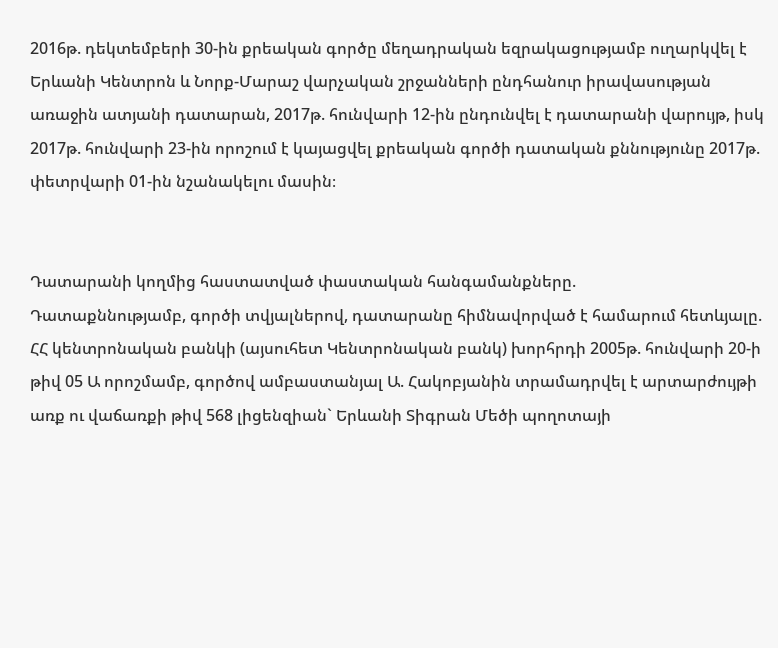2016թ. դեկտեմբերի 30-ին քրեական գործը մեղադրական եզրակացությամբ ուղարկվել է Երևանի Կենտրոն և Նորք-Մարաշ վարչական շրջանների ընդհանուր իրավասության առաջին ատյանի դատարան, 2017թ. հունվարի 12-ին ընդունվել է դատարանի վարույթ, իսկ 2017թ. հունվարի 23-ին որոշում է կայացվել քրեական գործի դատական քննությունը 2017թ. փետրվարի 01-ին նշանակելու մասին։


Դատարանի կողմից հաստատված փաստական հանգամանքները.
Դատաքննությամբ, գործի տվյալներով, դատարանը հիմնավորված է համարում հետևյալը.
ՀՀ կենտրոնական բանկի (այսուհետ Կենտրոնական բանկ) խորհրդի 2005թ. հունվարի 20-ի թիվ 05 Ա որոշմամբ, գործով ամբաստանյալ Ա. Հակոբյանին տրամադրվել է արտարժույթի առք ու վաճառքի թիվ 568 լիցենզիան` Երևանի Տիգրան Մեծի պողոտայի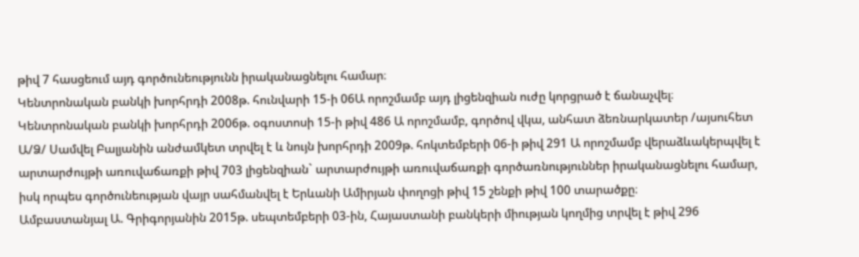թիվ 7 հասցեում այդ գործունեությունն իրականացնելու համար։
Կենտրոնական բանկի խորհրդի 2008թ. հունվարի 15-ի 06Ա որոշմամբ այդ լիցենզիան ուժը կորցրած է ճանաչվել։
Կենտրոնական բանկի խորհրդի 2006թ. օգոստոսի 15-ի թիվ 486 Ա որոշմամբ, գործով վկա, անհատ ձեռնարկատեր /այսուհետ Ա/Ձ/ Սամվել Բալյանին անժամկետ տրվել է և նույն խորհրդի 2009թ. հոկտեմբերի 06-ի թիվ 291 Ա որոշմամբ վերաձևակերպվել է արտարժույթի առուվաճառքի թիվ 703 լիցենզիան` արտարժույթի առուվաճառքի գործառնություններ իրականացնելու համար, իսկ որպես գործունեության վայր սահմանվել է Երևանի Ամիրյան փողոցի թիվ 15 շենքի թիվ 100 տարածքը։
Ամբաստանյալ Ա. Գրիգորյանին 2015թ. սեպտեմբերի 03-ին, Հայաստանի բանկերի միության կողմից տրվել է թիվ 296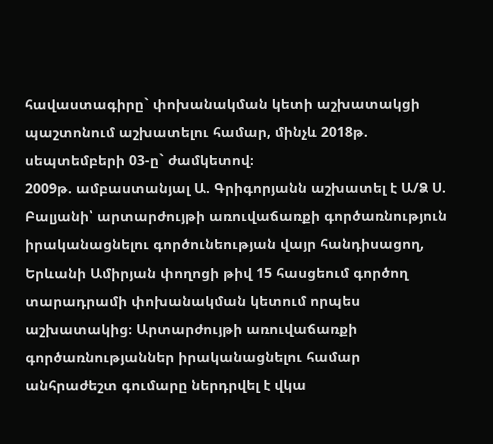հավաստագիրը` փոխանակման կետի աշխատակցի պաշտոնում աշխատելու համար, մինչև 2018թ. սեպտեմբերի 03-ը` ժամկետով։
2009թ. ամբաստանյալ Ա. Գրիգորյանն աշխատել է Ա/Ձ Ս. Բալյանի՝ արտարժույթի առուվաճառքի գործառնություն իրականացնելու գործունեության վայր հանդիսացող, Երևանի Ամիրյան փողոցի թիվ 15 հասցեում գործող տարադրամի փոխանակման կետում որպես աշխատակից։ Արտարժույթի առուվաճառքի գործառնությաններ իրականացնելու համար անհրաժեշտ գումարը ներդրվել է վկա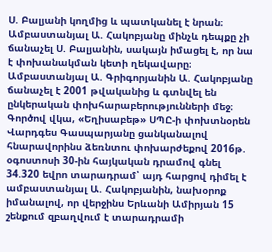Ս. Բալյանի կողմից և պատկանել է նրան։
Ամբաստանյալ Ա. Հակոբյանը մինչև դեպքը չի ճանաչել Ս. Բալյանին, սակայն իմացել է, որ նա է փոխանակման կետի ղեկավարը։
Ամբաստանյալ Ա. Գրիգորյանին Ա. Հակոբյանը ճանաչել է 2001 թվականից և գտնվել են ընկերական փոխհարաբերությունների մեջ։
Գործով վկա, «Եղիսաբեթ» ՍՊԸ-ի փոխտնօրեն Վարդգես Գասպարյանը ցանկանալով հնարավորինս ձեռնտու փոխարժեքով 2016թ. օգոստոսի 30-ին հայկական դրամով գնել 34.320 եվրո տարադրամ՝ այդ հարցով դիմել է ամբաստանյալ Ա. Հակոբյանին, նախօրոք իմանալով, որ վերջինս Երևանի Ամիրյան 15 շենքում զբաղվում է տարադրամի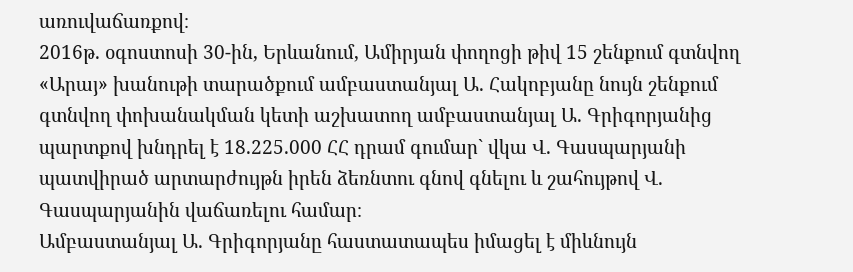առուվաճառքով։
2016թ. օգոստոսի 30-ին, Երևանում, Ամիրյան փողոցի թիվ 15 շենքում գտնվող «Արայ» խանութի տարածքում ամբաստանյալ Ա. Հակոբյանը նույն շենքում գտնվող փոխանակման կետի աշխատող ամբաստանյալ Ա. Գրիգորյանից պարտքով խնդրել է 18.225.000 ՀՀ դրամ գումար` վկա Վ. Գասպարյանի պատվիրած արտարժույթն իրեն ձեռնտու գնով գնելու և շահույթով Վ. Գասպարյանին վաճառելու համար։
Ամբաստանյալ Ա. Գրիգորյանը հաստատապես իմացել է միևնույն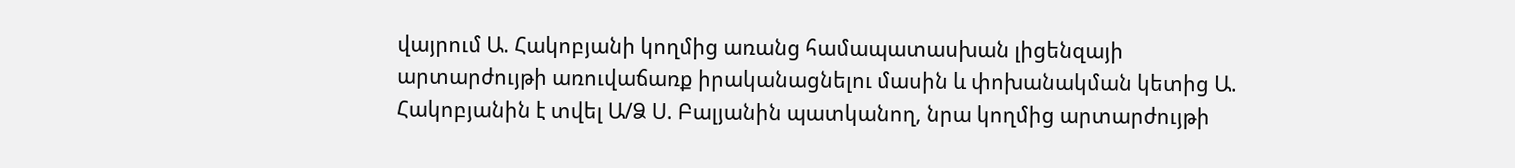վայրում Ա. Հակոբյանի կողմից առանց համապատասխան լիցենզայի արտարժույթի առուվաճառք իրականացնելու մասին և փոխանակման կետից Ա. Հակոբյանին է տվել Ա/Ձ Ս. Բալյանին պատկանող, նրա կողմից արտարժույթի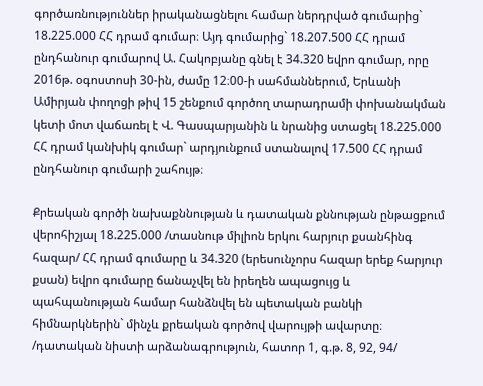գործառնություններ իրականացնելու համար ներդրված գումարից` 18.225.000 ՀՀ դրամ գումար։ Այդ գումարից` 18.207.500 ՀՀ դրամ ընդհանուր գումարով Ա. Հակոբյանը գնել է 34.320 եվրո գումար, որը 2016թ. օգոստոսի 30-ին, ժամը 12։00-ի սահմաններում, Երևանի Ամիրյան փողոցի թիվ 15 շենքում գործող տարադրամի փոխանակման կետի մոտ վաճառել է Վ. Գասպարյանին և նրանից ստացել 18.225.000 ՀՀ դրամ կանխիկ գումար` արդյունքում ստանալով 17.500 ՀՀ դրամ ընդհանուր գումարի շահույթ։

Քրեական գործի նախաքննության և դատական քննության ընթացքում վերոհիշյալ 18.225.000 /տասնութ միլիոն երկու հարյուր քսանհինգ հազար/ ՀՀ դրամ գումարը և 34.320 (երեսունչորս հազար երեք հարյուր քսան) եվրո գումարը ճանաչվել են իրեղեն ապացույց և պահպանության համար հանձնվել են պետական բանկի հիմնարկներին` մինչև քրեական գործով վարույթի ավարտը։
/դատական նիստի արձանագրություն, հատոր 1, գ.թ. 8, 92, 94/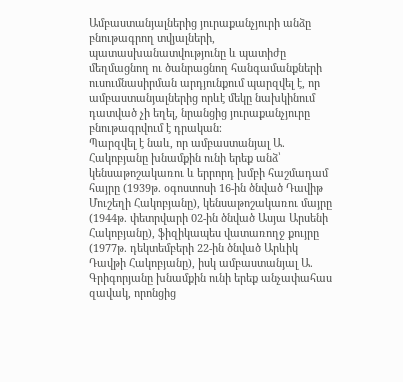Ամբաստանյալներից յուրաքանչյուրի անձը բնութագրող տվյալների, պատասխանատվությունը և պատիժը մեղմացնող ու ծանրացնող հանգամանքների ուսումնասիրման արդյունքում պարզվել է, որ ամբաստանյալներից որևէ մեկը նախկինում դատված չի եղել, նրանցից յուրաքանչյուրը բնութագրվում է դրական։
Պարզվել է նաև, որ ամբաստանյալ Ա. Հակոբյանը խնամքին ունի երեք անձ՝ կենսաթոշակառու և երրորդ խմբի հաշմադամ հայրը (1939թ. օգոստոսի 16-ին ծնված Դավիթ Մուշեղի Հակոբյանը), կենսաթոշակառու մայրը (1944թ. փետրվարի 02-ին ծնված Ասյա Արսենի Հակոբյանը), ֆիզիկապես վատառողջ քույրը (1977թ. դեկտեմբերի 22-ին ծնված Արևիկ Դավթի Հակոբյանը), իսկ ամբաստանյալ Ա. Գրիգորյանը խնամքին ունի երեք անչափահաս զավակ, որոնցից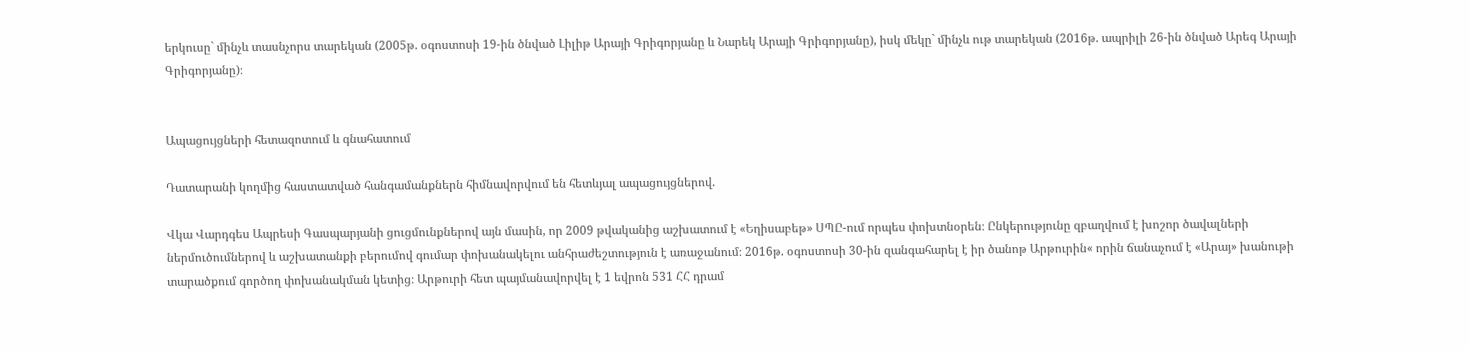երկուսը` մինչև տասնչորս տարեկան (2005թ. օգոստոսի 19-ին ծնված Լիլիթ Արայի Գրիգորյանը և Նարեկ Արայի Գրիգորյանը), իսկ մեկը` մինչև ութ տարեկան (2016թ. ապրիլի 26-ին ծնված Արեգ Արայի Գրիգորյանը)։


Ապացույցների հետազոտում և գնահատում

Դատարանի կողմից հաստատված հանգամանքներն հիմնավորվում են հետևյալ ապացույցներով.

Վկա Վարդգես Ապրեսի Գասպարյանի ցուցմունքներով այն մասին, որ 2009 թվականից աշխատում է «Եղիսաբեթ» ՍՊԸ-ում որպես փոխտնօրեն։ Ընկերությունը զբաղվում է խոշոր ծավալների ներմուծումներով և աշխատանքի բերումով գումար փոխանակելու անհրաժեշտություն է առաջանում։ 2016թ. օգոստոսի 30-ին զանգահարել է իր ծանոթ Արթուրին« որին ճանաչում է «Արայ» խանութի տարածքում գործող փոխանակման կետից։ Արթուրի հետ պայմանավորվել է 1 եվրոն 531 ՀՀ դրամ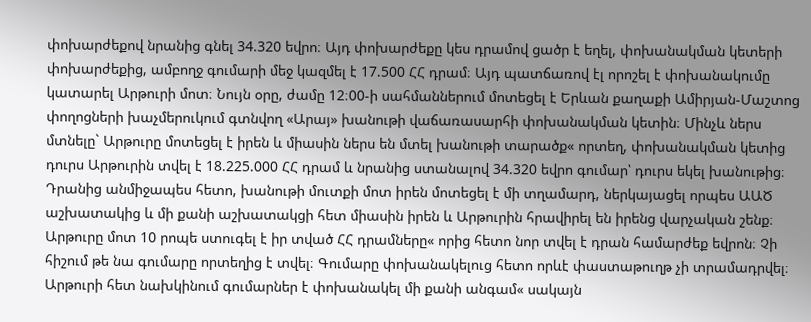փոխարժեքով նրանից գնել 34.320 եվրո։ Այդ փոխարժեքը կես դրամով ցածր է եղել, փոխանակման կետերի փոխարժեքից, ամբողջ գումարի մեջ կազմել է 17.500 ՀՀ դրամ։ Այդ պատճառով էլ որոշել է փոխանակումը կատարել Արթուրի մոտ։ Նույն օրը, ժամը 12։00-ի սահմաններում մոտեցել է Երևան քաղաքի Ամիրյան-Մաշտոց փողոցների խաչմերուկում գտնվող «Արայ» խանութի վաճառասարհի փոխանակման կետին։ Մինչև ներս մտնելը` Արթուրը մոտեցել է իրեն և միասին ներս են մտել խանութի տարածք« որտեղ, փոխանակման կետից դուրս Արթուրին տվել է 18.225.000 ՀՀ դրամ և նրանից ստանալով 34.320 եվրո գումար՝ դուրս եկել խանութից։ Դրանից անմիջապես հետո, խանութի մուտքի մոտ իրեն մոտեցել է մի տղամարդ, ներկայացել որպես ԱԱԾ աշխատակից և մի քանի աշխատակցի հետ միասին իրեն և Արթուրին հրավիրել են իրենց վարչական շենք։ Արթուրը մոտ 10 րոպե ստուգել է իր տված ՀՀ դրամները« որից հետո նոր տվել է դրան համարժեք եվրոն։ Չի հիշում թե նա գումարը որտեղից է տվել։ Գումարը փոխանակելուց հետո որևէ փաստաթուղթ չի տրամադրվել։
Արթուրի հետ նախկինում գումարներ է փոխանակել մի քանի անգամ« սակայն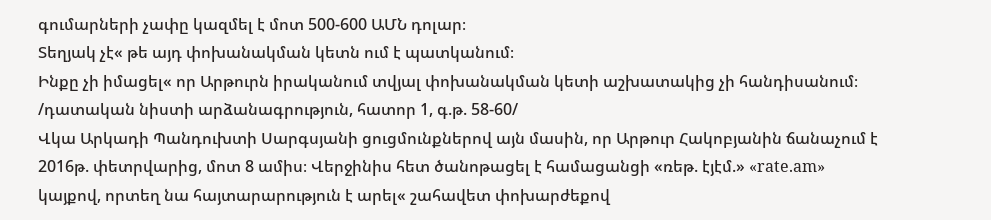գումարների չափը կազմել է մոտ 500-600 ԱՄՆ դոլար։
Տեղյակ չէ« թե այդ փոխանակման կետն ում է պատկանում։
Ինքը չի իմացել« որ Արթուրն իրականում տվյալ փոխանակման կետի աշխատակից չի հանդիսանում։
/դատական նիստի արձանագրություն, հատոր 1, գ.թ. 58-60/
Վկա Արկադի Պանդուխտի Սարգսյանի ցուցմունքներով այն մասին, որ Արթուր Հակոբյանին ճանաչում է 2016թ. փետրվարից, մոտ 8 ամիս։ Վերջինիս հետ ծանոթացել է համացանցի «ռեթ. էյէմ.» «rate.am» կայքով, որտեղ նա հայտարարություն է արել« շահավետ փոխարժեքով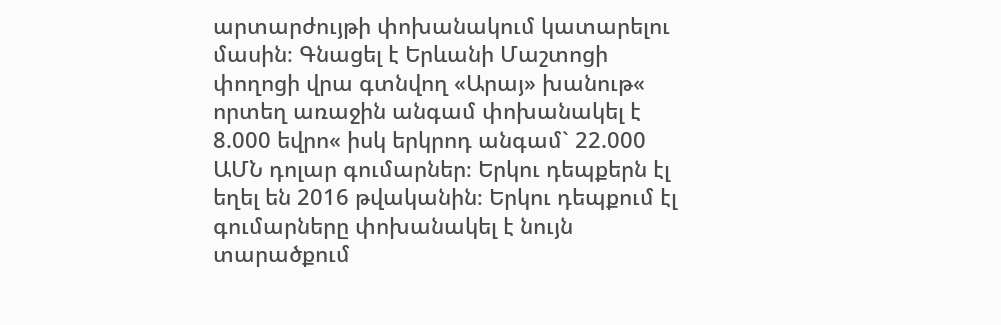արտարժույթի փոխանակում կատարելու մասին։ Գնացել է Երևանի Մաշտոցի փողոցի վրա գտնվող «Արայ» խանութ« որտեղ առաջին անգամ փոխանակել է 8.000 եվրո« իսկ երկրոդ անգամ` 22.000 ԱՄՆ դոլար գումարներ։ Երկու դեպքերն էլ եղել են 2016 թվականին։ Երկու դեպքում էլ գումարները փոխանակել է նույն տարածքում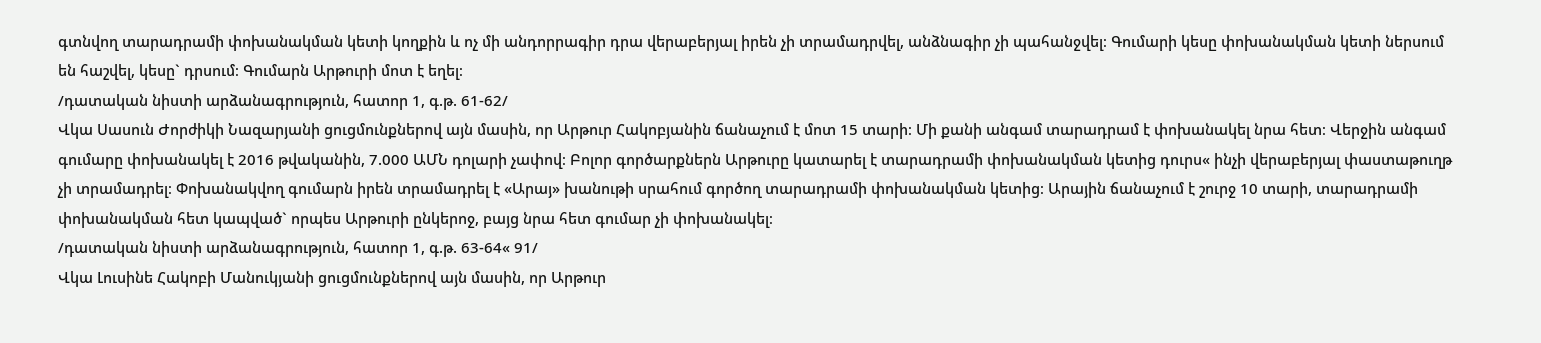գտնվող տարադրամի փոխանակման կետի կողքին և ոչ մի անդորրագիր դրա վերաբերյալ իրեն չի տրամադրվել, անձնագիր չի պահանջվել։ Գումարի կեսը փոխանակման կետի ներսում են հաշվել, կեսը` դրսում։ Գումարն Արթուրի մոտ է եղել։
/դատական նիստի արձանագրություն, հատոր 1, գ.թ. 61-62/
Վկա Սասուն Ժորժիկի Նազարյանի ցուցմունքներով այն մասին, որ Արթուր Հակոբյանին ճանաչում է մոտ 15 տարի։ Մի քանի անգամ տարադրամ է փոխանակել նրա հետ։ Վերջին անգամ գումարը փոխանակել է 2016 թվականին, 7.000 ԱՄՆ դոլարի չափով։ Բոլոր գործարքներն Արթուրը կատարել է տարադրամի փոխանակման կետից դուրս« ինչի վերաբերյալ փաստաթուղթ չի տրամադրել։ Փոխանակվող գումարն իրեն տրամադրել է «Արայ» խանութի սրահում գործող տարադրամի փոխանակման կետից։ Արային ճանաչում է շուրջ 10 տարի, տարադրամի փոխանակման հետ կապված` որպես Արթուրի ընկերոջ, բայց նրա հետ գումար չի փոխանակել։
/դատական նիստի արձանագրություն, հատոր 1, գ.թ. 63-64« 91/
Վկա Լուսինե Հակոբի Մանուկյանի ցուցմունքներով այն մասին, որ Արթուր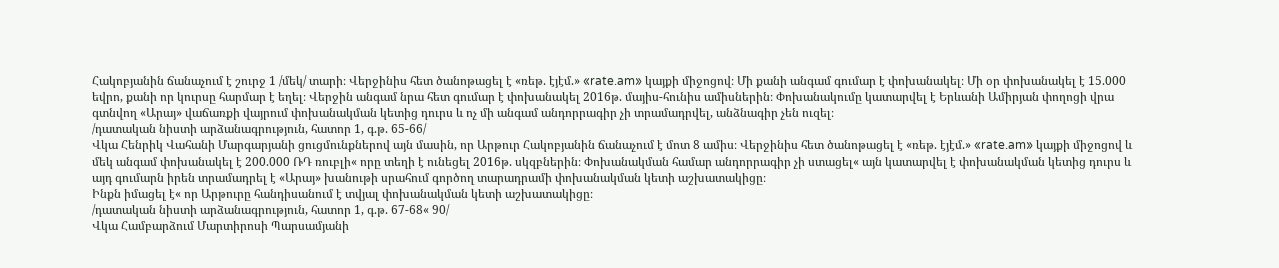Հակոբյանին ճանաչում է շուրջ 1 /մեկ/ տարի։ Վերջինիս հետ ծանոթացել է «ռեթ. էյէմ.» «rate.am» կայքի միջոցով։ Մի քանի անգամ գումար է փոխանակել։ Մի օր փոխանակել է 15.000 եվրո, քանի որ կուրսը հարմար է եղել։ Վերջին անգամ նրա հետ գումար է փոխանակել 2016թ. մայիս-հունիս ամիսներին։ Փոխանակումը կատարվել է Երևանի Ամիրյան փողոցի վրա գտնվող «Արայ» վաճառքի վայրում փոխանակման կետից դուրս և ոչ մի անգամ անդորրագիր չի տրամադրվել, անձնագիր չեն ուզել։
/դատական նիստի արձանագրություն, հատոր 1, գ.թ. 65-66/
Վկա Հենրիկ Վահանի Մարգարյանի ցուցմունքներով այն մասին, որ Արթուր Հակոբյանին ճանաչում է մոտ 8 ամիս։ Վերջինիս հետ ծանոթացել է «ռեթ. էյէմ.» «rate.am» կայքի միջոցով և մեկ անգամ փոխանակել է 200.000 ՌԴ ռուբլի« որը տեղի է ունեցել 2016թ. սկզբներին։ Փոխանակման համար անդորրագիր չի ստացել« այն կատարվել է փոխանակման կետից դուրս և այդ գումարն իրեն տրամադրել է «Արայ» խանութի սրահում գործող տարադրամի փոխանակման կետի աշխատակիցը։
Ինքն իմացել է« որ Արթուրը հանդիսանում է տվյալ փոխանակման կետի աշխատակիցը։
/դատական նիստի արձանագրություն, հատոր 1, գ.թ. 67-68« 90/
Վկա Համբարձում Մարտիրոսի Պարսամյանի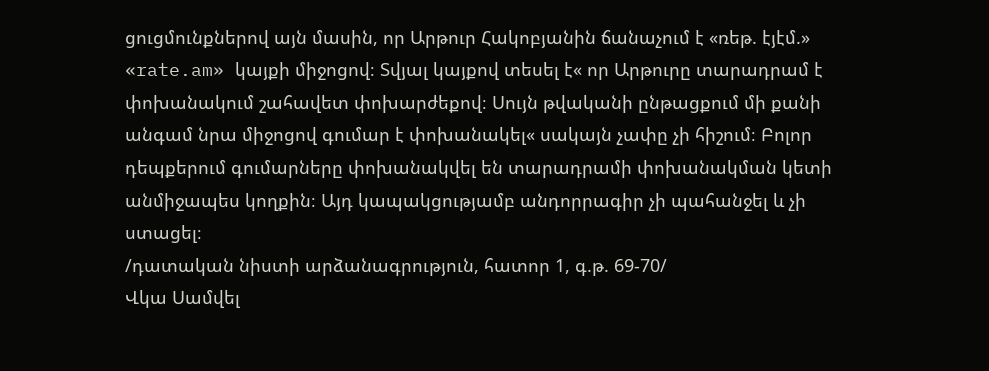ցուցմունքներով այն մասին, որ Արթուր Հակոբյանին ճանաչում է «ռեթ. էյէմ.» «rate.am» կայքի միջոցով։ Տվյալ կայքով տեսել է« որ Արթուրը տարադրամ է փոխանակում շահավետ փոխարժեքով։ Սույն թվականի ընթացքում մի քանի անգամ նրա միջոցով գումար է փոխանակել« սակայն չափը չի հիշում։ Բոլոր դեպքերում գումարները փոխանակվել են տարադրամի փոխանակման կետի անմիջապես կողքին։ Այդ կապակցությամբ անդորրագիր չի պահանջել և չի ստացել։
/դատական նիստի արձանագրություն, հատոր 1, գ.թ. 69-70/
Վկա Սամվել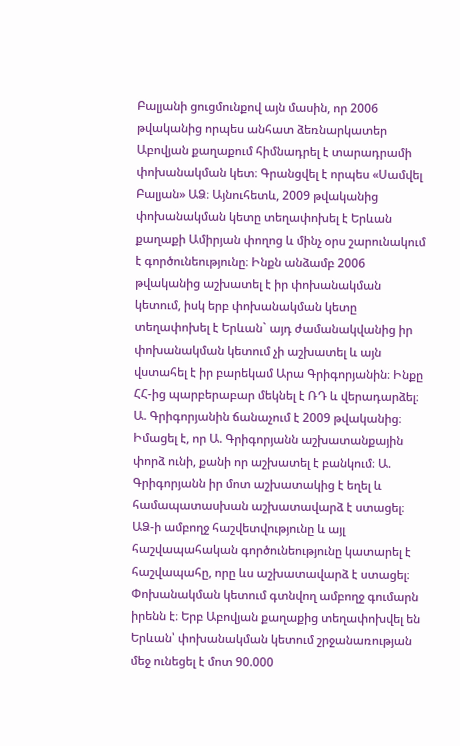Բալյանի ցուցմունքով այն մասին, որ 2006 թվականից որպես անհատ ձեռնարկատեր Աբովյան քաղաքում հիմնադրել է տարադրամի փոխանակման կետ։ Գրանցվել է որպես «Սամվել Բալյան» ԱՁ։ Այնուհետև, 2009 թվականից փոխանակման կետը տեղափոխել է Երևան քաղաքի Ամիրյան փողոց և մինչ օրս շարունակում է գործունեությունը։ Ինքն անձամբ 2006 թվականից աշխատել է իր փոխանակման կետում, իսկ երբ փոխանակման կետը տեղափոխել է Երևան` այդ ժամանակվանից իր փոխանակման կետում չի աշխատել և այն վստահել է իր բարեկամ Արա Գրիգորյանին։ Ինքը ՀՀ-ից պարբերաբար մեկնել է ՌԴ և վերադարձել։ Ա. Գրիգորյանին ճանաչում է 2009 թվականից։ Իմացել է, որ Ա. Գրիգորյանն աշխատանքային փորձ ունի, քանի որ աշխատել է բանկում։ Ա. Գրիգորյանն իր մոտ աշխատակից է եղել և համապատասխան աշխատավարձ է ստացել։ ԱՁ-ի ամբողջ հաշվետվությունը և այլ հաշվապահական գործունեությունը կատարել է հաշվապահը, որը ևս աշխատավարձ է ստացել։
Փոխանակման կետում գտնվող ամբողջ գումարն իրենն է։ Երբ Աբովյան քաղաքից տեղափոխվել են Երևան՝ փոխանակման կետում շրջանառության մեջ ունեցել է մոտ 90.000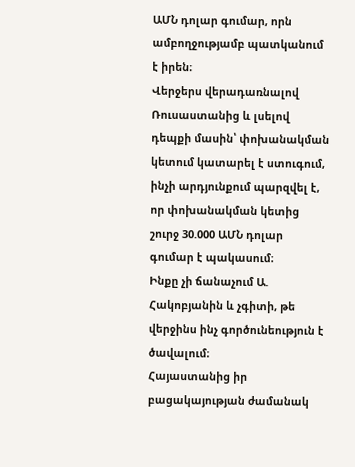ԱՄՆ դոլար գումար, որն ամբողջությամբ պատկանում է իրեն։
Վերջերս վերադառնալով Ռուսաստանից և լսելով դեպքի մասին՝ փոխանակման կետում կատարել է ստուգում, ինչի արդյունքում պարզվել է, որ փոխանակման կետից շուրջ 30.000 ԱՄՆ դոլար գումար է պակասում։
Ինքը չի ճանաչում Ա. Հակոբյանին և չգիտի, թե վերջինս ինչ գործունեություն է ծավալում։
Հայաստանից իր բացակայության ժամանակ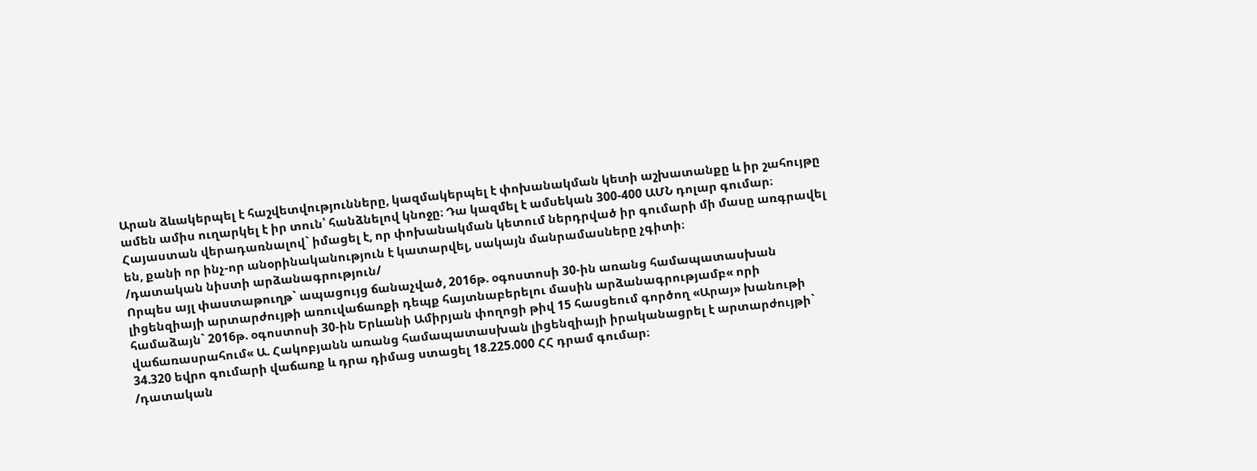Արան ձևակերպել է հաշվետվությունները, կազմակերպել է փոխանակման կետի աշխատանքը և իր շահույթը ամեն ամիս ուղարկել է իր տուն՝ հանձնելով կնոջը։ Դա կազմել է ամսեկան 300-400 ԱՄՆ դոլար գումար։
Հայաստան վերադառնալով` իմացել է, որ փոխանակման կետում ներդրված իր գումարի մի մասը առգրավել են, քանի որ ինչ-որ անօրինականություն է կատարվել, սակայն մանրամասները չգիտի։
/դատական նիստի արձանագրություն/
Որպես այլ փաստաթուղթ` ապացույց ճանաչված, 2016թ. օգոստոսի 30-ին առանց համապատասխան լիցենզիայի արտարժույթի առուվաճառքի դեպք հայտնաբերելու մասին արձանագրությամբ« որի համաձայն` 2016թ. օգոստոսի 30-ին Երևանի Ամիրյան փողոցի թիվ 15 հասցեում գործող «Արայ» խանութի վաճառասրահում« Ա. Հակոբյանն առանց համապատասխան լիցենզիայի իրականացրել է արտարժույթի` 34.320 եվրո գումարի վաճառք և դրա դիմաց ստացել 18.225.000 ՀՀ դրամ գումար։
/դատական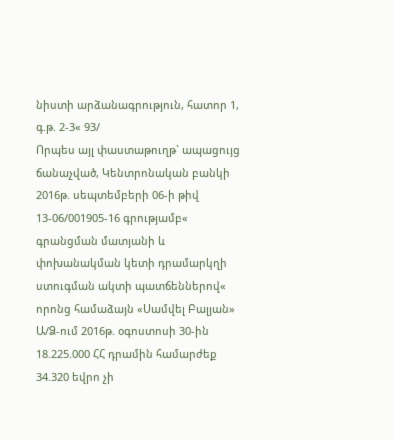նիստի արձանագրություն, հատոր 1, գ.թ. 2-3« 93/
Որպես այլ փաստաթուղթ` ապացույց ճանաչված, Կենտրոնական բանկի 2016թ. սեպտեմբերի 06-ի թիվ 13-06/001905-16 գրությամբ« գրանցման մատյանի և փոխանակման կետի դրամարկղի ստուգման ակտի պատճեններով« որոնց համաձայն «Սամվել Բալյան» Ա/Ձ-ում 2016թ. օգոստոսի 30-ին 18.225.000 ՀՀ դրամին համարժեք 34.320 եվրո չի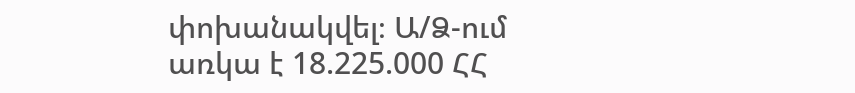փոխանակվել։ Ա/Ձ-ում առկա է 18.225.000 ՀՀ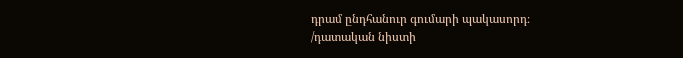դրամ ընդհանուր գումարի պակասորդ։
/դատական նիստի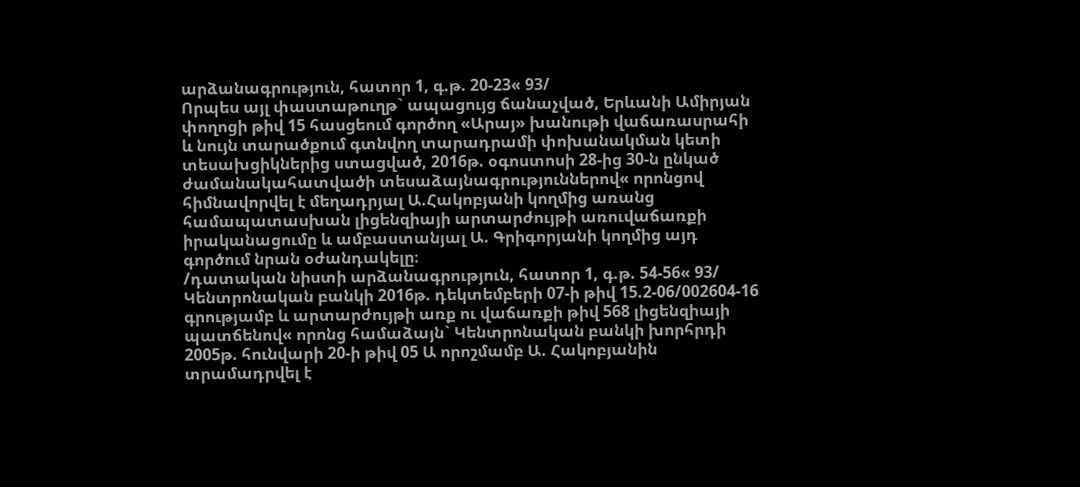արձանագրություն, հատոր 1, գ.թ. 20-23« 93/
Որպես այլ փաստաթուղթ` ապացույց ճանաչված, Երևանի Ամիրյան փողոցի թիվ 15 հասցեում գործող «Արայ» խանութի վաճառասրահի և նույն տարածքում գտնվող տարադրամի փոխանակման կետի տեսախցիկներից ստացված, 2016թ. օգոստոսի 28-ից 30-ն ընկած ժամանակահատվածի տեսաձայնագրություններով« որոնցով հիմնավորվել է մեղադրյալ Ա.Հակոբյանի կողմից առանց համապատասխան լիցենզիայի արտարժույթի առուվաճառքի իրականացումը և ամբաստանյալ Ա. Գրիգորյանի կողմից այդ գործում նրան օժանդակելը։
/դատական նիստի արձանագրություն, հատոր 1, գ.թ. 54-56« 93/
Կենտրոնական բանկի 2016թ. դեկտեմբերի 07-ի թիվ 15.2-06/002604-16 գրությամբ և արտարժույթի առք ու վաճառքի թիվ 568 լիցենզիայի պատճենով« որոնց համաձայն` Կենտրոնական բանկի խորհրդի 2005թ. հունվարի 20-ի թիվ 05 Ա որոշմամբ Ա. Հակոբյանին տրամադրվել է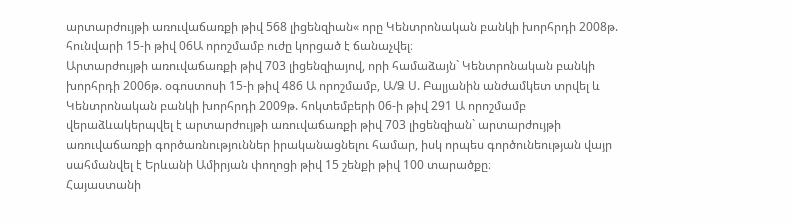արտարժույթի առուվաճառքի թիվ 568 լիցենզիան« որը Կենտրոնական բանկի խորհրդի 2008թ. հունվարի 15-ի թիվ 06Ա որոշմամբ ուժը կորցած է ճանաչվել։
Արտարժույթի առուվաճառքի թիվ 703 լիցենզիայով, որի համաձայն` Կենտրոնական բանկի խորհրդի 2006թ. օգոստոսի 15-ի թիվ 486 Ա որոշմամբ, Ա/Ձ Ս. Բալյանին անժամկետ տրվել և Կենտրոնական բանկի խորհրդի 2009թ. հոկտեմբերի 06-ի թիվ 291 Ա որոշմամբ վերաձևակերպվել է արտարժույթի առուվաճառքի թիվ 703 լիցենզիան` արտարժույթի առուվաճառքի գործառնություններ իրականացնելու համար, իսկ որպես գործունեության վայր սահմանվել է Երևանի Ամիրյան փողոցի թիվ 15 շենքի թիվ 100 տարածքը։
Հայաստանի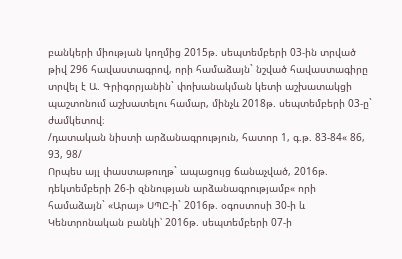բանկերի միության կողմից 2015թ. սեպտեմբերի 03-ին տրված թիվ 296 հավաստագրով, որի համաձայն` նշված հավաստագիրը տրվել է Ա. Գրիգորյանին` փոխանակման կետի աշխատակցի պաշտոնում աշխատելու համար, մինչև 2018թ. սեպտեմբերի 03-ը` ժամկետով։
/դատական նիստի արձանագրություն, հատոր 1, գ.թ. 83-84« 86, 93, 98/
Որպես այլ փաստաթուղթ` ապացույց ճանաչված, 2016թ. դեկտեմբերի 26-ի զննության արձանագրությամբ« որի համաձայն` «Արայ» ՍՊԸ-ի` 2016թ. օգոստոսի 30-ի և Կենտրոնական բանկի՝ 2016թ. սեպտեմբերի 07-ի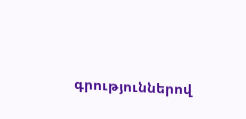գրություններով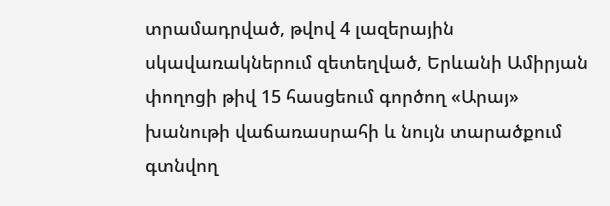տրամադրված, թվով 4 լազերային սկավառակներում զետեղված, Երևանի Ամիրյան փողոցի թիվ 15 հասցեում գործող «Արայ» խանութի վաճառասրահի և նույն տարածքում գտնվող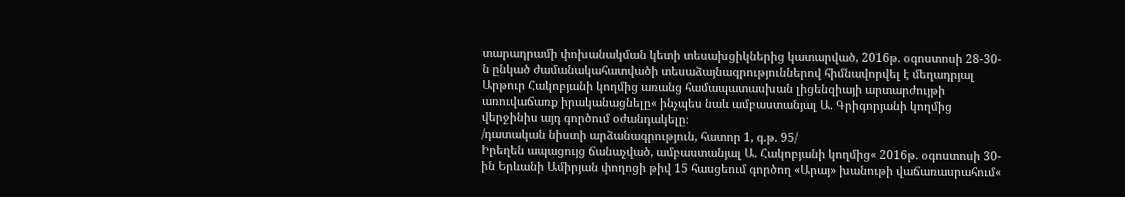տարադրամի փոխանակման կետի տեսախցիկներից կատարված, 2016թ. օգոստոսի 28-30-ն ընկած ժամանակահատվածի տեսաձայնագրություններով հիմնավորվել է մեղադրյալ Արթուր Հակոբյանի կողմից առանց համապատասխան լիցենզիայի արտարժույթի առուվաճառք իրականացնելը« ինչպես նաև ամբաստանյալ Ա. Գրիգորյանի կողմից վերջինիս այդ գործում օժանդակելը։
/դատական նիստի արձանագրություն, հատոր 1, գ.թ. 95/
Իրեղեն ապացույց ճանաչված, ամբաստանյալ Ա. Հակոբյանի կողմից« 2016թ. օգոստոսի 30-ին Երևանի Ամիրյան փողոցի թիվ 15 հասցեում գործող «Արայ» խանութի վաճառասրահում«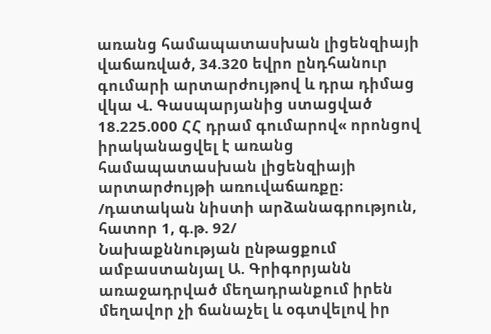առանց համապատասխան լիցենզիայի վաճառված, 34.320 եվրո ընդհանուր գումարի արտարժույթով և դրա դիմաց վկա Վ. Գասպարյանից ստացված 18.225.000 ՀՀ դրամ գումարով« որոնցով իրականացվել է առանց համապատասխան լիցենզիայի արտարժույթի առուվաճառքը։
/դատական նիստի արձանագրություն, հատոր 1, գ.թ. 92/
Նախաքննության ընթացքում ամբաստանյալ Ա. Գրիգորյանն առաջադրված մեղադրանքում իրեն մեղավոր չի ճանաչել և օգտվելով իր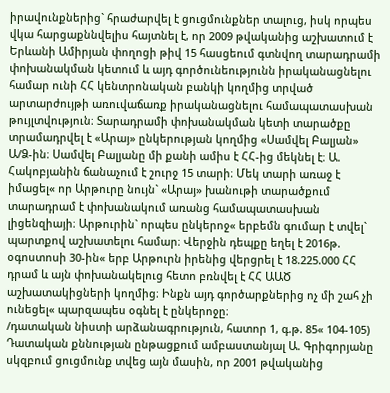իրավունքներից` հրաժարվել է ցուցմունքներ տալուց, իսկ որպես վկա հարցաքննվելիս հայտնել է, որ 2009 թվականից աշխատում է Երևանի Ամիրյան փողոցի թիվ 15 հասցեում գտնվող տարադրամի փոխանակման կետում և այդ գործունեությունն իրականացնելու համար ունի ՀՀ կենտրոնական բանկի կողմից տրված արտարժույթի առուվաճառք իրականացնելու համապատասխան թույլտվություն։ Տարադրամի փոխանակման կետի տարածքը տրամադրվել է «Արայ» ընկերության կողմից «Սամվել Բալյան» Ա/Ձ-ին։ Սամվել Բալյանը մի քանի ամիս է ՀՀ-ից մեկնել է։ Ա. Հակոբյանին ճանաչում է շուրջ 15 տարի։ Մեկ տարի առաջ է իմացել« որ Արթուրը նույն` «Արայ» խանութի տարածքում տարադրամ է փոխանակում առանց համապատասխան լիցենզիայի։ Արթուրին` որպես ընկերոջ« երբեմն գումար է տվել` պարտքով աշխատելու համար։ Վերջին դեպքը եղել է 2016թ. օգոստոսի 30-ին« երբ Արթուրն իրենից վերցրել է 18.225.000 ՀՀ դրամ և այն փոխանակելուց հետո բռնվել է ՀՀ ԱԱԾ աշխատակիցների կողմից։ Ինքն այդ գործարքներից ոչ մի շահ չի ունեցել« պարզապես օգնել է ընկերոջը։
/դատական նիստի արձանագրություն, հատոր 1, գ.թ. 85« 104-105)
Դատական քննության ընթացքում ամբաստանյալ Ա. Գրիգորյանը սկզբում ցուցմունք տվեց այն մասին, որ 2001 թվականից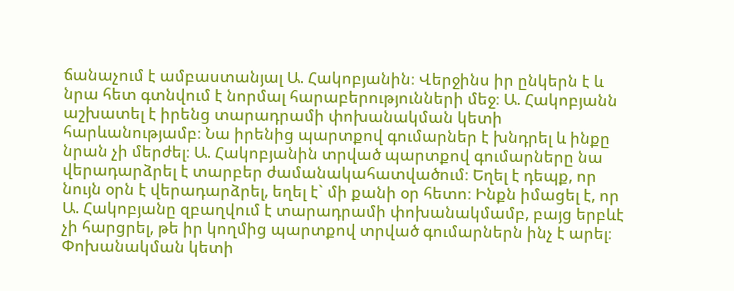ճանաչում է ամբաստանյալ Ա. Հակոբյանին։ Վերջինս իր ընկերն է և նրա հետ գտնվում է նորմալ հարաբերությունների մեջ։ Ա. Հակոբյանն աշխատել է իրենց տարադրամի փոխանակման կետի հարևանությամբ։ Նա իրենից պարտքով գումարներ է խնդրել և ինքը նրան չի մերժել։ Ա. Հակոբյանին տրված պարտքով գումարները նա վերադարձրել է տարբեր ժամանակահատվածում։ Եղել է դեպք, որ նույն օրն է վերադարձրել, եղել է` մի քանի օր հետո։ Ինքն իմացել է, որ Ա. Հակոբյանը զբաղվում է տարադրամի փոխանակմամբ, բայց երբևէ չի հարցրել, թե իր կողմից պարտքով տրված գումարներն ինչ է արել։
Փոխանակման կետի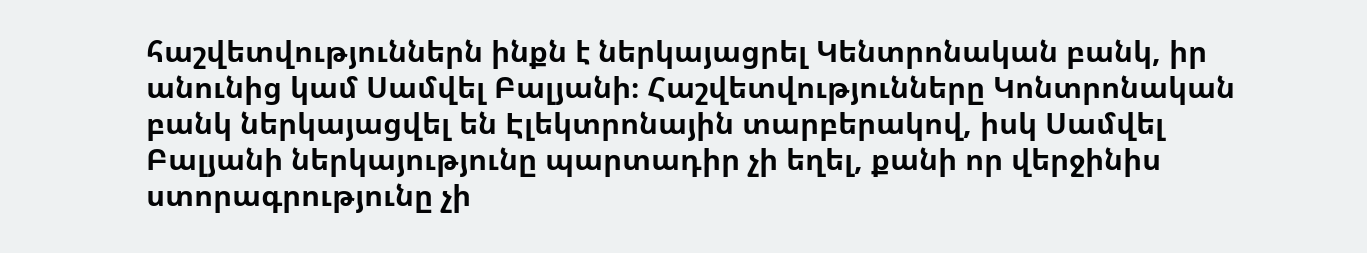հաշվետվություններն ինքն է ներկայացրել Կենտրոնական բանկ, իր անունից կամ Սամվել Բալյանի։ Հաշվետվությունները Կոնտրոնական բանկ ներկայացվել են Էլեկտրոնային տարբերակով, իսկ Սամվել Բալյանի ներկայությունը պարտադիր չի եղել, քանի որ վերջինիս ստորագրությունը չի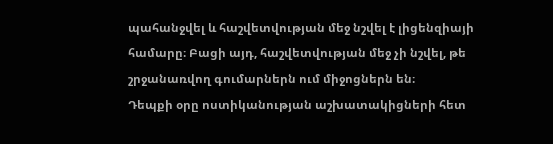պահանջվել և հաշվետվության մեջ նշվել է լիցենզիայի համարը։ Բացի այդ, հաշվետվության մեջ չի նշվել, թե շրջանառվող գումարներն ում միջոցներն են։
Դեպքի օրը ոստիկանության աշխատակիցների հետ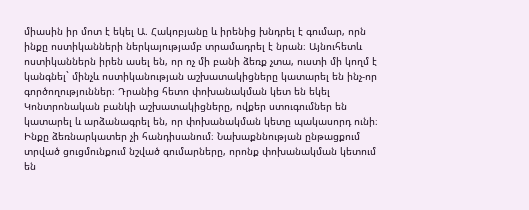միասին իր մոտ է եկել Ա. Հակոբյանը և իրենից խնդրել է գումար, որն ինքը ոստիկանների ներկայությամբ տրամադրել է նրան։ Այնուհետև ոստիկաններն իրեն ասել են, որ ոչ մի բանի ձեռք չտա, ուստի մի կողմ է կանգնել` մինչև ոստիկանության աշխատակիցները կատարել են ինչ-որ գործողություններ։ Դրանից հետո փոխանակման կետ են եկել Կոնտրոնական բանկի աշխատակիցները, ովքեր ստուգումներ են կատարել և արձանագրել են, որ փոխանակման կետը պակասորդ ունի։
Ինքը ձեռնարկատեր չի հանդիսանում։ Նախաքննության ընթացքում տրված ցուցմունքում նշված գումարները, որոնք փոխանակման կետում են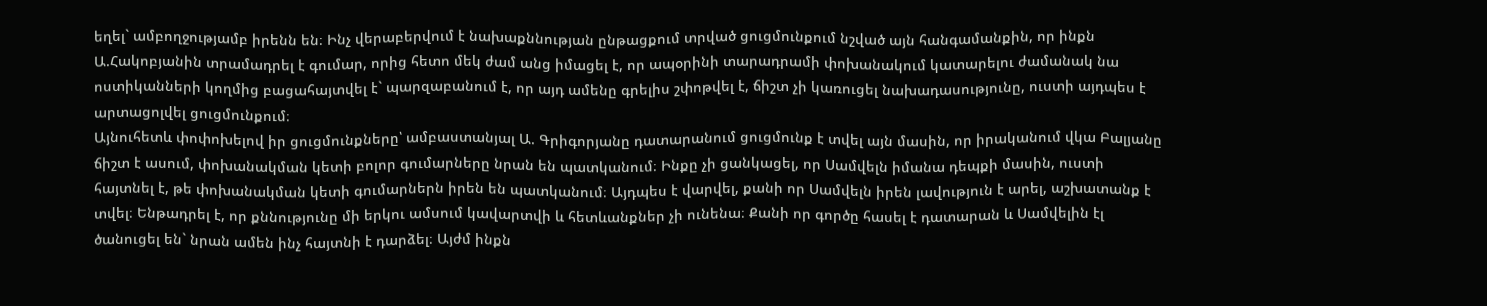եղել` ամբողջությամբ իրենն են։ Ինչ վերաբերվում է նախաքննության ընթացքում տրված ցուցմունքում նշված այն հանգամանքին, որ ինքն Ա.Հակոբյանին տրամադրել է գումար, որից հետո մեկ ժամ անց իմացել է, որ ապօրինի տարադրամի փոխանակում կատարելու ժամանակ նա ոստիկանների կողմից բացահայտվել է` պարզաբանում է, որ այդ ամենը գրելիս շփոթվել է, ճիշտ չի կառուցել նախադասությունը, ուստի այդպես է արտացոլվել ցուցմունքում։
Այնուհետև փոփոխելով իր ցուցմունքները՝ ամբաստանյալ Ա. Գրիգորյանը դատարանում ցուցմունք է տվել այն մասին, որ իրականում վկա Բալյանը ճիշտ է ասում, փոխանակման կետի բոլոր գումարները նրան են պատկանում։ Ինքը չի ցանկացել, որ Սամվելն իմանա դեպքի մասին, ուստի հայտնել է, թե փոխանակման կետի գումարներն իրեն են պատկանում։ Այդպես է վարվել, քանի որ Սամվելն իրեն լավություն է արել, աշխատանք է տվել։ Ենթադրել է, որ քննությունը մի երկու ամսում կավարտվի և հետևանքներ չի ունենա։ Քանի որ գործը հասել է դատարան և Սամվելին էլ ծանուցել են` նրան ամեն ինչ հայտնի է դարձել։ Այժմ ինքն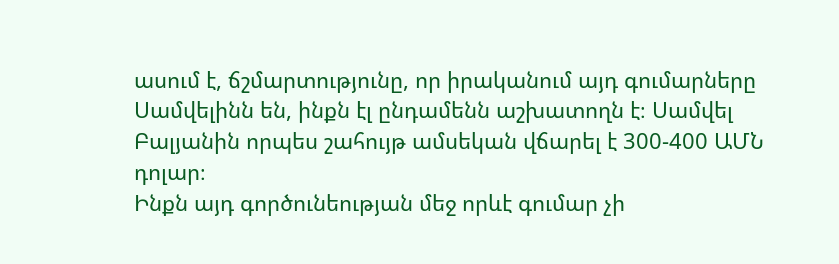ասում է, ճշմարտությունը, որ իրականում այդ գումարները Սամվելինն են, ինքն էլ ընդամենն աշխատողն է։ Սամվել Բալյանին որպես շահույթ ամսեկան վճարել է 300-400 ԱՄՆ դոլար։
Ինքն այդ գործունեության մեջ որևէ գումար չի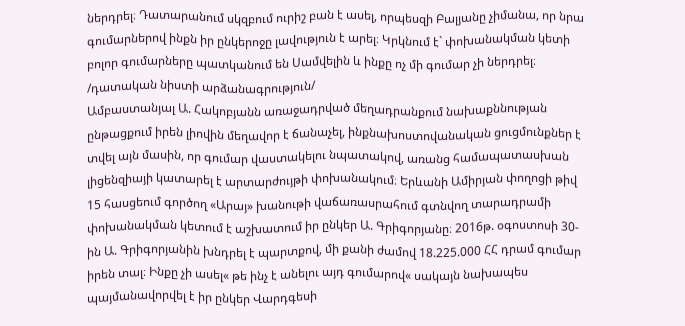ներդրել։ Դատարանում սկզբում ուրիշ բան է ասել, որպեսզի Բալյանը չիմանա, որ նրա գումարներով ինքն իր ընկերոջը լավություն է արել։ Կրկնում է` փոխանակման կետի բոլոր գումարները պատկանում են Սամվելին և ինքը ոչ մի գումար չի ներդրել։
/դատական նիստի արձանագրություն/
Ամբաստանյալ Ա. Հակոբյանն առաջադրված մեղադրանքում նախաքննության ընթացքում իրեն լիովին մեղավոր է ճանաչել, ինքնախոստովանական ցուցմունքներ է տվել այն մասին, որ գումար վաստակելու նպատակով, առանց համապատասխան լիցենզիայի կատարել է արտարժույթի փոխանակում։ Երևանի Ամիրյան փողոցի թիվ 15 հասցեում գործող «Արայ» խանութի վաճառասրահում գտնվող տարադրամի փոխանակման կետում է աշխատում իր ընկեր Ա. Գրիգորյանը։ 2016թ. օգոստոսի 30-ին Ա. Գրիգորյանին խնդրել է պարտքով, մի քանի ժամով 18.225.000 ՀՀ դրամ գումար իրեն տալ։ Ինքը չի ասել« թե ինչ է անելու այդ գումարով« սակայն նախապես պայմանավորվել է իր ընկեր Վարդգեսի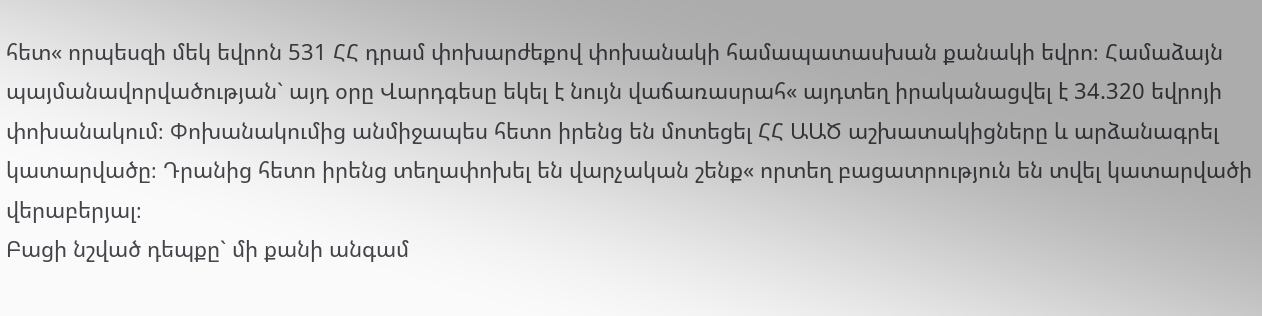հետ« որպեսզի մեկ եվրոն 531 ՀՀ դրամ փոխարժեքով փոխանակի համապատասխան քանակի եվրո։ Համաձայն պայմանավորվածության` այդ օրը Վարդգեսը եկել է նույն վաճառասրահ« այդտեղ իրականացվել է 34.320 եվրոյի փոխանակում։ Փոխանակումից անմիջապես հետո իրենց են մոտեցել ՀՀ ԱԱԾ աշխատակիցները և արձանագրել կատարվածը։ Դրանից հետո իրենց տեղափոխել են վարչական շենք« որտեղ բացատրություն են տվել կատարվածի վերաբերյալ։
Բացի նշված դեպքը` մի քանի անգամ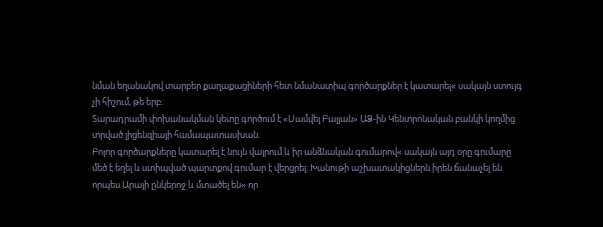նման եղանակով տարբեր քաղաքացիների հետ նմանատիպ գործարքներ է կատարել« սակայն ստույգ չի հիշում, թե երբ։
Տարադրամի փոխանակման կետը գործում է «Սամվել Բալյան» ԱՁ-ին Կենտրոնական բանկի կողմից տրված լիցենզիայի համապատասխան։
Բոլոր գործարքները կատարել է նույն վայրում և իր անձնական գումարով« սակայն այդ օրը գումարը մեծ է եղել և ստիպված պարտքով գումար է վերցրել։ Խանութի աշխատակիցներն իրեն ճանաչել են որպես Արայի ընկերոջ և մտածել են« որ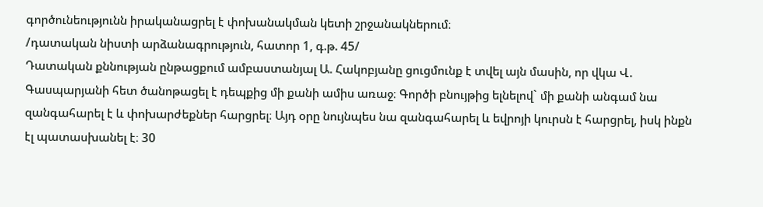գործունեությունն իրականացրել է փոխանակման կետի շրջանակներում։
/դատական նիստի արձանագրություն, հատոր 1, գ.թ. 45/
Դատական քննության ընթացքում ամբաստանյալ Ա. Հակոբյանը ցուցմունք է տվել այն մասին, որ վկա Վ. Գասպարյանի հետ ծանոթացել է դեպքից մի քանի ամիս առաջ։ Գործի բնույթից ելնելով` մի քանի անգամ նա զանգահարել է և փոխարժեքներ հարցրել։ Այդ օրը նույնպես նա զանգահարել և եվրոյի կուրսն է հարցրել, իսկ ինքն էլ պատասխանել է։ 30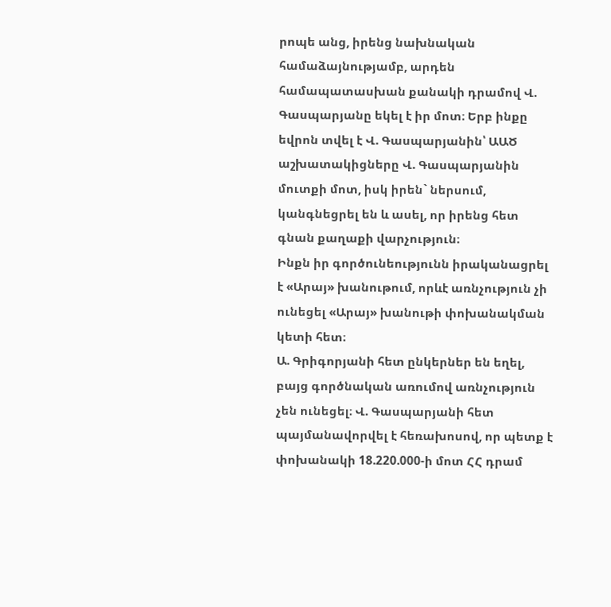րոպե անց, իրենց նախնական համաձայնությամբ, արդեն համապատասխան քանակի դրամով Վ. Գասպարյանը եկել է իր մոտ։ Երբ ինքը եվրոն տվել է Վ. Գասպարյանին՝ ԱԱԾ աշխատակիցները Վ. Գասպարյանին մուտքի մոտ, իսկ իրեն` ներսում, կանգնեցրել են և ասել, որ իրենց հետ գնան քաղաքի վարչություն։
Ինքն իր գործունեությունն իրականացրել է «Արայ» խանութում, որևէ առնչություն չի ունեցել «Արայ» խանութի փոխանակման կետի հետ։
Ա. Գրիգորյանի հետ ընկերներ են եղել, բայց գործնական առումով առնչություն չեն ունեցել։ Վ. Գասպարյանի հետ պայմանավորվել է հեռախոսով, որ պետք է փոխանակի 18.220.000-ի մոտ ՀՀ դրամ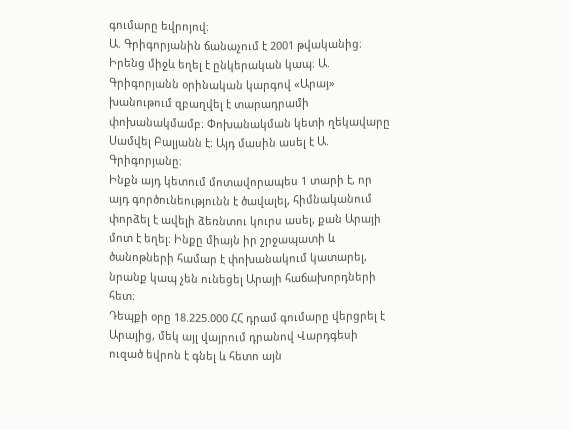գումարը եվրոյով։
Ա. Գրիգորյանին ճանաչում է 2001 թվականից։ Իրենց միջև եղել է ընկերական կապ։ Ա. Գրիգորյանն օրինական կարգով «Արայ» խանութում զբաղվել է տարադրամի փոխանակմամբ։ Փոխանակման կետի ղեկավարը Սամվել Բալյանն է։ Այդ մասին ասել է Ա. Գրիգորյանը։
Ինքն այդ կետում մոտավորապես 1 տարի է, որ այդ գործունեությունն է ծավալել, հիմնականում փորձել է ավելի ձեռնտու կուրս ասել, քան Արայի մոտ է եղել։ Ինքը միայն իր շրջապատի և ծանոթների համար է փոխանակում կատարել, նրանք կապ չեն ունեցել Արայի հաճախորդների հետ։
Դեպքի օրը 18.225.000 ՀՀ դրամ գումարը վերցրել է Արայից, մեկ այլ վայրում դրանով Վարդգեսի ուզած եվրոն է գնել և հետո այն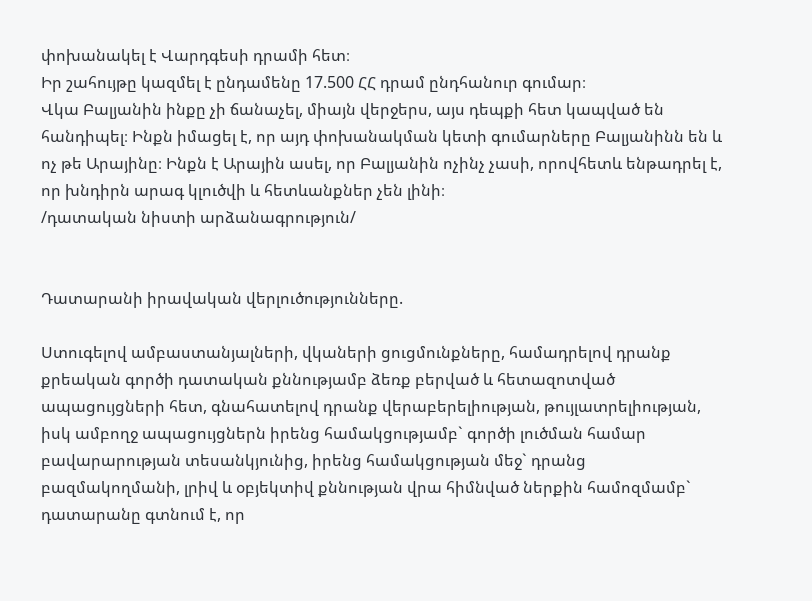փոխանակել է Վարդգեսի դրամի հետ։
Իր շահույթը կազմել է ընդամենը 17.500 ՀՀ դրամ ընդհանուր գումար։
Վկա Բալյանին ինքը չի ճանաչել, միայն վերջերս, այս դեպքի հետ կապված են հանդիպել։ Ինքն իմացել է, որ այդ փոխանակման կետի գումարները Բալյանինն են և ոչ թե Արայինը։ Ինքն է Արային ասել, որ Բալյանին ոչինչ չասի, որովհետև ենթադրել է, որ խնդիրն արագ կլուծվի և հետևանքներ չեն լինի։
/դատական նիստի արձանագրություն/


Դատարանի իրավական վերլուծությունները.

Ստուգելով ամբաստանյալների, վկաների ցուցմունքները, համադրելով դրանք քրեական գործի դատական քննությամբ ձեռք բերված և հետազոտված ապացույցների հետ, գնահատելով դրանք վերաբերելիության, թույլատրելիության, իսկ ամբողջ ապացույցներն իրենց համակցությամբ` գործի լուծման համար բավարարության տեսանկյունից, իրենց համակցության մեջ` դրանց բազմակողմանի, լրիվ և օբյեկտիվ քննության վրա հիմնված ներքին համոզմամբ` դատարանը գտնում է, որ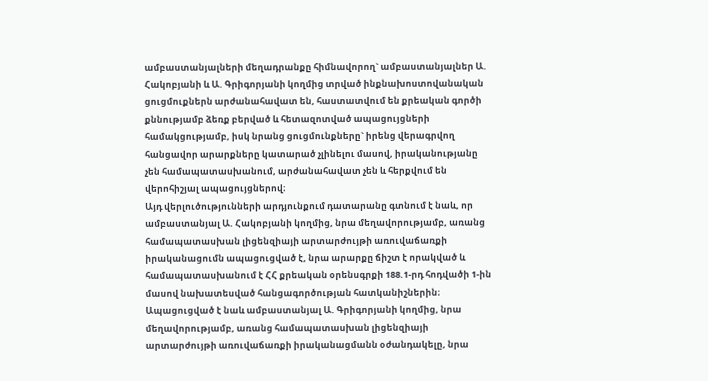ամբաստանյալների մեղադրանքը հիմնավորող` ամբաստանյալներ Ա. Հակոբյանի և Ա. Գրիգորյանի կողմից տրված ինքնախոստովանական ցուցմուքներն արժանահավատ են, հաստատվում են քրեական գործի քննությամբ ձեռք բերված և հետազոտված ապացույցների համակցությամբ, իսկ նրանց ցուցմունքները` իրենց վերագրվող հանցավոր արարքները կատարած չլինելու մասով, իրականությանը չեն համապատասխանում, արժանահավատ չեն և հերքվում են վերոհիշյալ ապացույցներով։
Այդ վերլուծությունների արդյունքում դատարանը գտնում է նաև, որ ամբաստանյալ Ա. Հակոբյանի կողմից, նրա մեղավորությամբ, առանց համապատասխան լիցենզիայի արտարժույթի առուվաճառքի իրականացումն ապացուցված է, նրա արարքը ճիշտ է որակված և համապատասխանում է ՀՀ քրեական օրենսգրքի 188.1-րդ հոդվածի 1-ին մասով նախատեսված հանցագործության հատկանիշներին։
Ապացուցված է նաև ամբաստանյալ Ա. Գրիգորյանի կողմից, նրա մեղավորությամբ, առանց համապատասխան լիցենզիայի արտարժույթի առուվաճառքի իրականացմանն օժանդակելը, նրա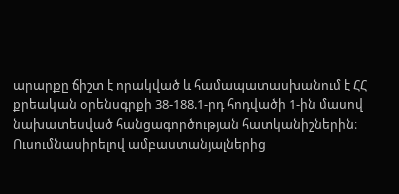արարքը ճիշտ է որակված և համապատասխանում է ՀՀ քրեական օրենսգրքի 38-188.1-րդ հոդվածի 1-ին մասով նախատեսված հանցագործության հատկանիշներին։
Ուսումնասիրելով ամբաստանյալներից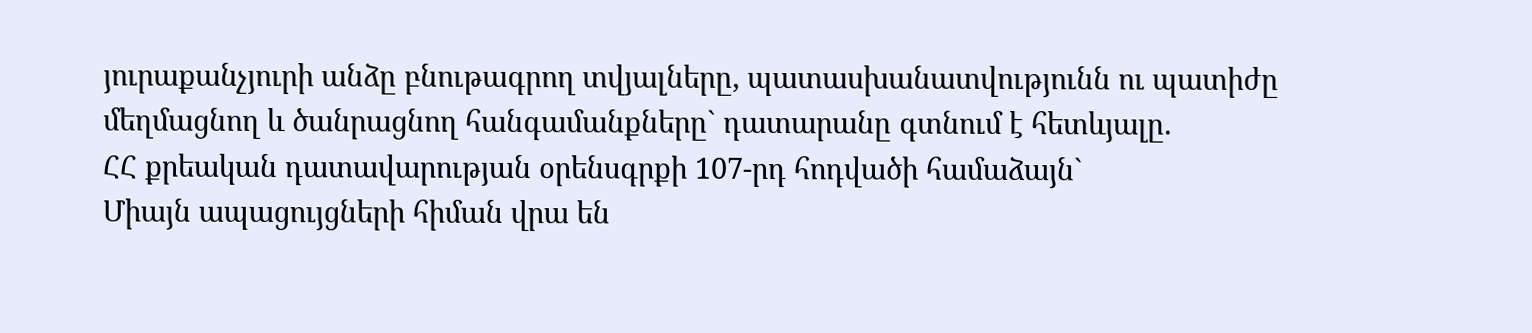յուրաքանչյուրի անձը բնութագրող տվյալները, պատասխանատվությունն ու պատիժը մեղմացնող և ծանրացնող հանգամանքները` դատարանը գտնում է հետևյալը.
ՀՀ քրեական դատավարության օրենսգրքի 107-րդ հոդվածի համաձայն`
Միայն ապացույցների հիման վրա են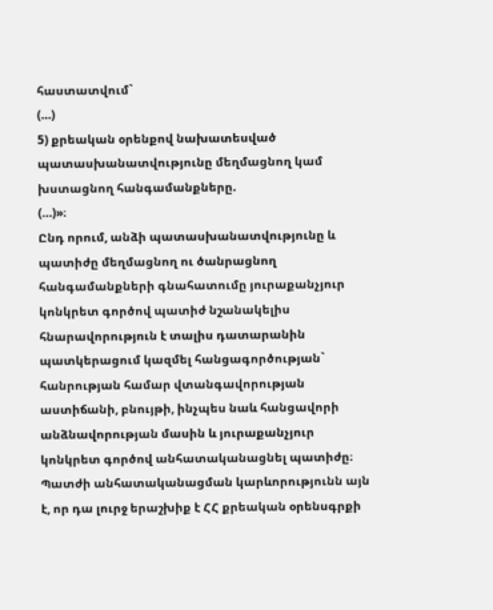հաստատվում`
(…)
5) քրեական օրենքով նախատեսված պատասխանատվությունը մեղմացնող կամ խստացնող հանգամանքները.
(…)»։
Ընդ որում, անձի պատասխանատվությունը և պատիժը մեղմացնող ու ծանրացնող հանգամանքների գնահատումը յուրաքանչյուր կոնկրետ գործով պատիժ նշանակելիս հնարավորություն է տալիս դատարանին պատկերացում կազմել հանցագործության` հանրության համար վտանգավորության աստիճանի, բնույթի, ինչպես նաև հանցավորի անձնավորության մասին և յուրաքանչյուր կոնկրետ գործով անհատականացնել պատիժը։ Պատժի անհատականացման կարևորությունն այն է, որ դա լուրջ երաշխիք է ՀՀ քրեական օրենսգրքի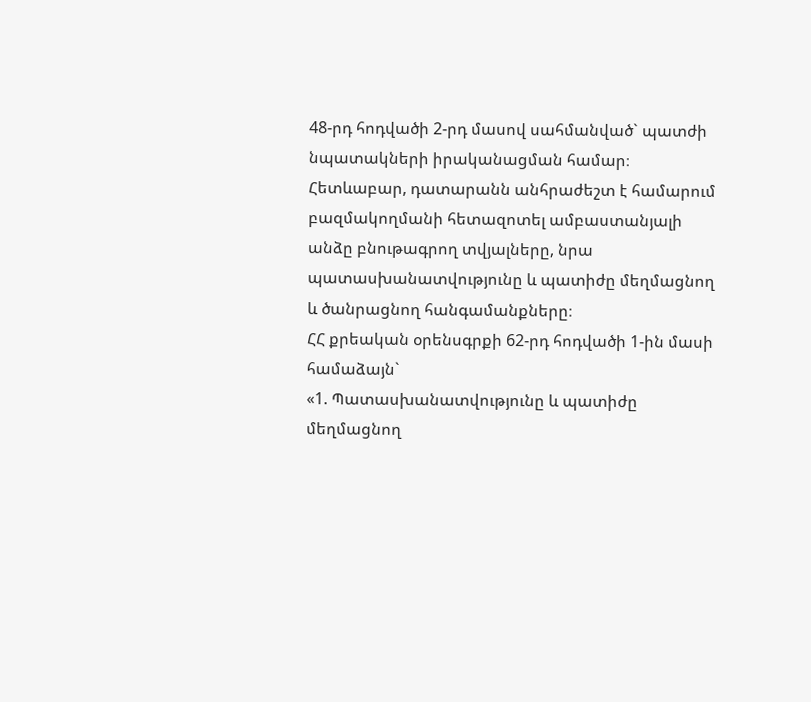48-րդ հոդվածի 2-րդ մասով սահմանված` պատժի նպատակների իրականացման համար։ Հետևաբար, դատարանն անհրաժեշտ է համարում բազմակողմանի հետազոտել ամբաստանյալի անձը բնութագրող տվյալները, նրա պատասխանատվությունը և պատիժը մեղմացնող և ծանրացնող հանգամանքները։
ՀՀ քրեական օրենսգրքի 62-րդ հոդվածի 1-ին մասի համաձայն`
«1. Պատասխանատվությունը և պատիժը մեղմացնող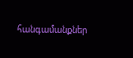հանգամանքներ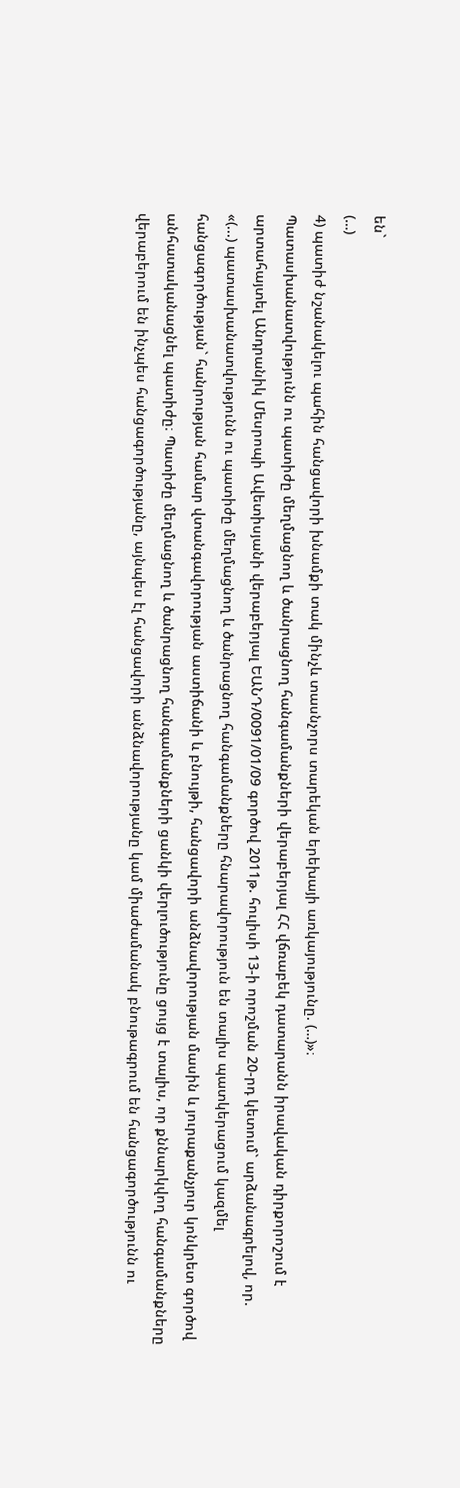են`
(…)
4) պատիժ նշանակելու պահին հանցավորի խնամքի տակ մինչև տասնչորս տարեկան երեխայի առկայությունը. (…)»։
Պատասխանատվությունն ու պատիժը մեղմացնող և ծանրացնող հանգամանքների վերաբերյալ ՀՀ վճռաբեկ դատարանն իրավական դիրքորոշում է արտահայտել Անդրանիկ Մեսրոպի Ավետիսյանի վերաբերյալ ԵԱՆԴ/0091/01/09 գործով 2011թ. հուլիսի 13-ի որոշման 20-րդ կետում` արձանագրելով, որ.
«(...) պատասխանատվությունն ու պատիժը մեղմացնող և ծանրացնող հանգամանքները հնարավորություն են տալիս պատկերացում կազմել հանցագործության` հանրության համար վտանգավորության աստիճանի և բնույթի, հանցավորի անձնավորության մասին և յուրաքանչյուր կոնկրետ գործով անհատականացնել պատիժը։ Պատիժը մեղմացնող և ծանրացնող հանգամանքների ցանկի վերլուծությունը ցույց է տալիս, որ քննարկվող հանգամանքները վերաբերում են ինչպես հանցագործությանը, այնպես էլ հանցավորի անձնավորությանը կամ միաժամանակ բնութագրում են հանցագործությունն ու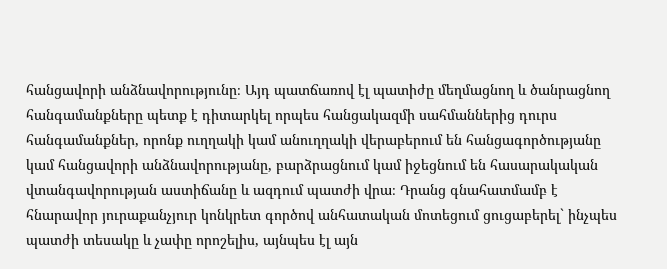հանցավորի անձնավորությունը։ Այդ պատճառով էլ պատիժը մեղմացնող և ծանրացնող հանգամանքները պետք է դիտարկել որպես հանցակազմի սահմաններից դուրս հանգամանքներ, որոնք ուղղակի կամ անուղղակի վերաբերում են հանցագործությանը կամ հանցավորի անձնավորությանը, բարձրացնում կամ իջեցնում են հասարակական վտանգավորության աստիճանը և ազդում պատժի վրա։ Դրանց գնահատմամբ է հնարավոր յուրաքանչյուր կոնկրետ գործով անհատական մոտեցում ցուցաբերել` ինչպես պատժի տեսակը և չափը որոշելիս, այնպես էլ այն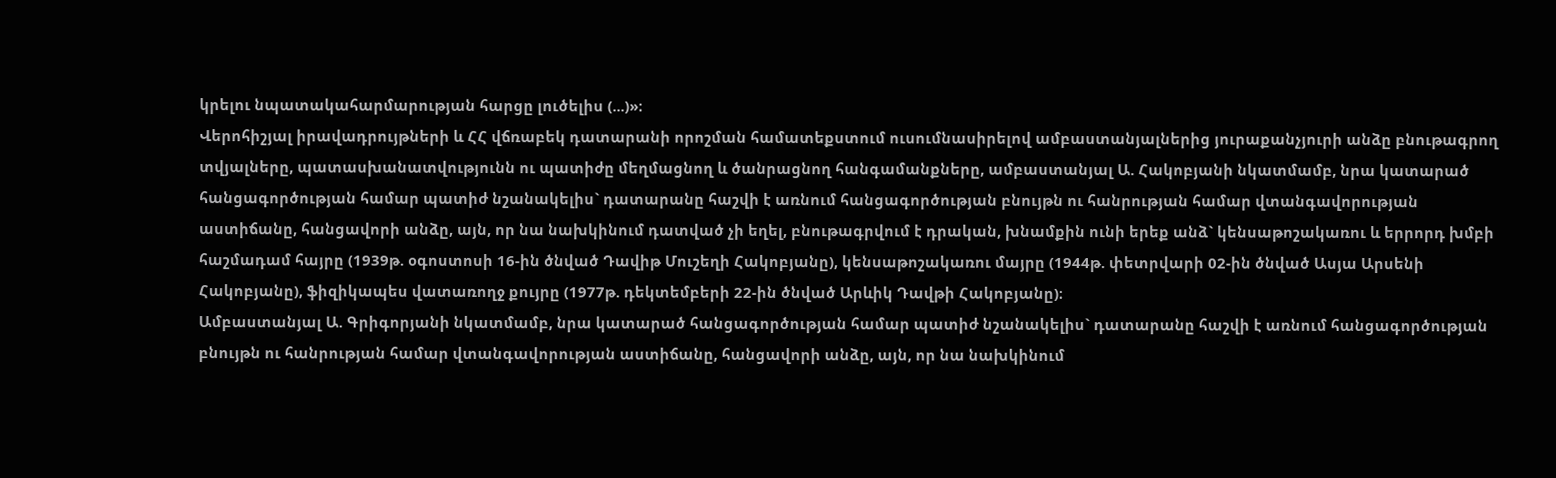կրելու նպատակահարմարության հարցը լուծելիս (...)»։
Վերոհիշյալ իրավադրույթների և ՀՀ վճռաբեկ դատարանի որոշման համատեքստում ուսումնասիրելով ամբաստանյալներից յուրաքանչյուրի անձը բնութագրող տվյալները, պատասխանատվությունն ու պատիժը մեղմացնող և ծանրացնող հանգամանքները, ամբաստանյալ Ա. Հակոբյանի նկատմամբ, նրա կատարած հանցագործության համար պատիժ նշանակելիս` դատարանը հաշվի է առնում հանցագործության բնույթն ու հանրության համար վտանգավորության աստիճանը, հանցավորի անձը, այն, որ նա նախկինում դատված չի եղել, բնութագրվում է դրական, խնամքին ունի երեք անձ` կենսաթոշակառու և երրորդ խմբի հաշմադամ հայրը (1939թ. օգոստոսի 16-ին ծնված Դավիթ Մուշեղի Հակոբյանը), կենսաթոշակառու մայրը (1944թ. փետրվարի 02-ին ծնված Ասյա Արսենի Հակոբյանը), ֆիզիկապես վատառողջ քույրը (1977թ. դեկտեմբերի 22-ին ծնված Արևիկ Դավթի Հակոբյանը)։
Ամբաստանյալ Ա. Գրիգորյանի նկատմամբ, նրա կատարած հանցագործության համար պատիժ նշանակելիս` դատարանը հաշվի է առնում հանցագործության բնույթն ու հանրության համար վտանգավորության աստիճանը, հանցավորի անձը, այն, որ նա նախկինում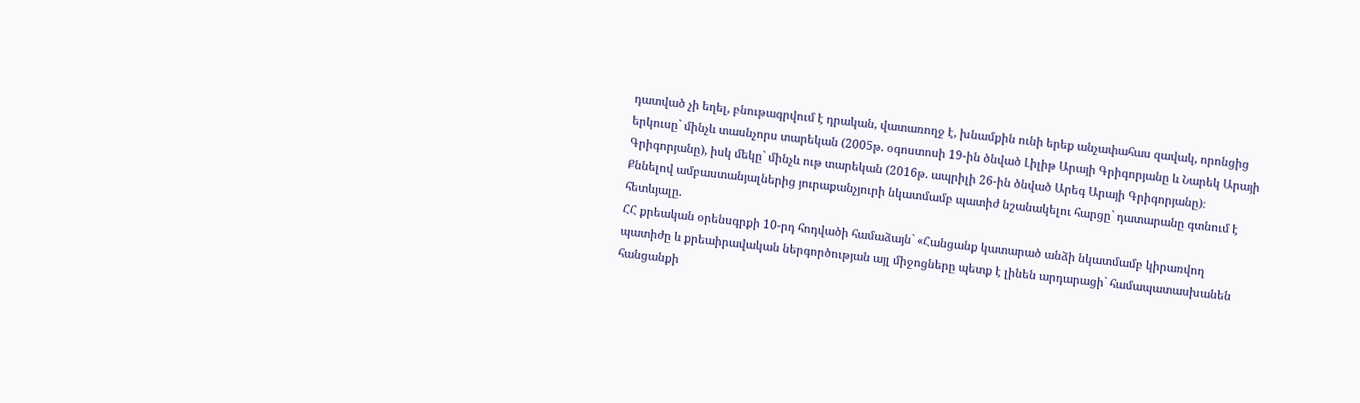դատված չի եղել, բնութագրվում է դրական, վատառողջ է, խնամքին ունի երեք անչափահաս զավակ, որոնցից երկուսը` մինչև տասնչորս տարեկան (2005թ. օգոստոսի 19-ին ծնված Լիլիթ Արայի Գրիգորյանը և Նարեկ Արայի Գրիգորյանը), իսկ մեկը` մինչև ութ տարեկան (2016թ. ապրիլի 26-ին ծնված Արեգ Արայի Գրիգորյանը)։
Քննելով ամբաստանյալներից յուրաքանչյուրի նկատմամբ պատիժ նշանակելու հարցը` դատարանը գտնում է հետևյալը.
ՀՀ քրեական օրենսգրքի 10-րդ հոդվածի համաձայն` «Հանցանք կատարած անձի նկատմամբ կիրառվող պատիժը և քրեաիրավական ներգործության այլ միջոցները պետք է լինեն արդարացի` համապատասխանեն հանցանքի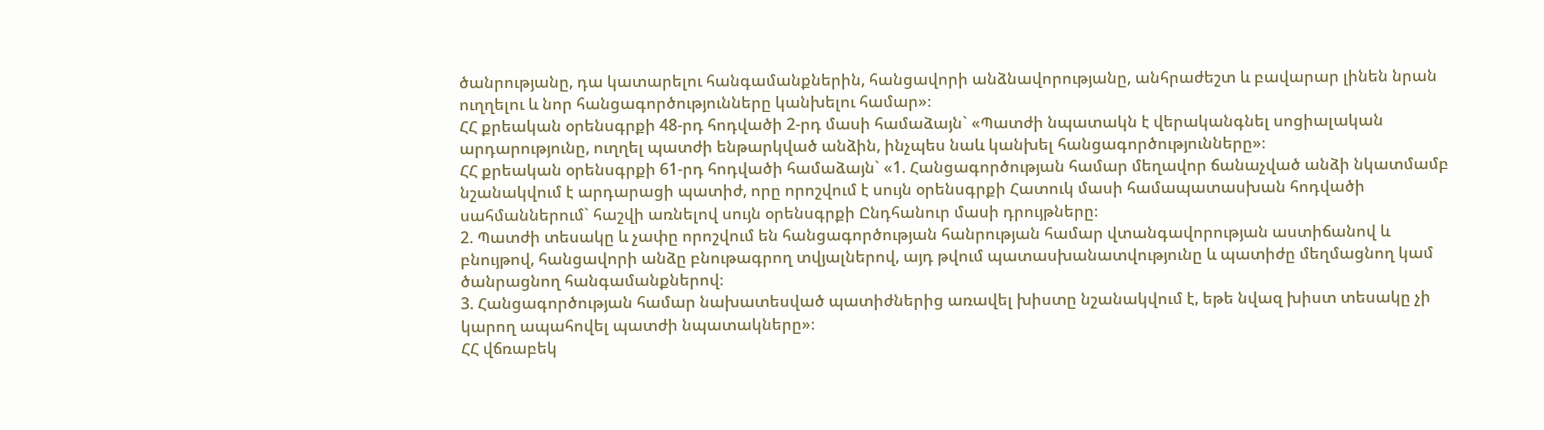ծանրությանը, դա կատարելու հանգամանքներին, հանցավորի անձնավորությանը, անհրաժեշտ և բավարար լինեն նրան ուղղելու և նոր հանցագործությունները կանխելու համար»։
ՀՀ քրեական օրենսգրքի 48-րդ հոդվածի 2-րդ մասի համաձայն` «Պատժի նպատակն է վերականգնել սոցիալական արդարությունը, ուղղել պատժի ենթարկված անձին, ինչպես նաև կանխել հանցագործությունները»։
ՀՀ քրեական օրենսգրքի 61-րդ հոդվածի համաձայն` «1. Հանցագործության համար մեղավոր ճանաչված անձի նկատմամբ նշանակվում է արդարացի պատիժ, որը որոշվում է սույն օրենսգրքի Հատուկ մասի համապատասխան հոդվածի սահմաններում` հաշվի առնելով սույն օրենսգրքի Ընդհանուր մասի դրույթները։
2. Պատժի տեսակը և չափը որոշվում են հանցագործության հանրության համար վտանգավորության աստիճանով և բնույթով, հանցավորի անձը բնութագրող տվյալներով, այդ թվում պատասխանատվությունը և պատիժը մեղմացնող կամ ծանրացնող հանգամանքներով։
3. Հանցագործության համար նախատեսված պատիժներից առավել խիստը նշանակվում է, եթե նվազ խիստ տեսակը չի կարող ապահովել պատժի նպատակները»։
ՀՀ վճռաբեկ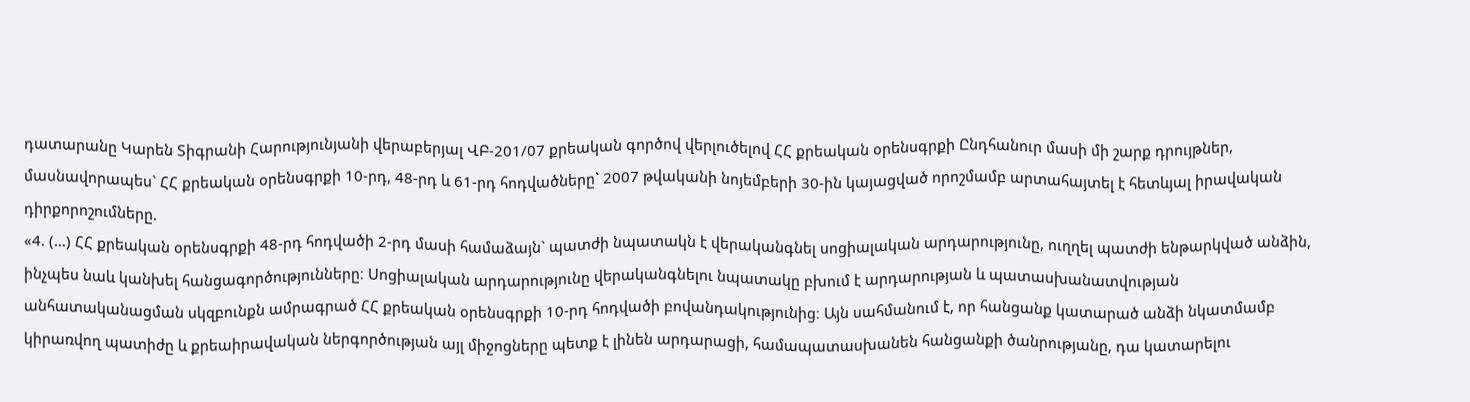դատարանը Կարեն Տիգրանի Հարությունյանի վերաբերյալ ՎԲ-201/07 քրեական գործով վերլուծելով ՀՀ քրեական օրենսգրքի Ընդհանուր մասի մի շարք դրույթներ, մասնավորապես` ՀՀ քրեական օրենսգրքի 10-րդ, 48-րդ և 61-րդ հոդվածները` 2007 թվականի նոյեմբերի 30-ին կայացված որոշմամբ արտահայտել է հետևյալ իրավական դիրքորոշումները.
«4. (…) ՀՀ քրեական օրենսգրքի 48-րդ հոդվածի 2-րդ մասի համաձայն` պատժի նպատակն է վերականգնել սոցիալական արդարությունը, ուղղել պատժի ենթարկված անձին, ինչպես նաև կանխել հանցագործությունները։ Սոցիալական արդարությունը վերականգնելու նպատակը բխում է արդարության և պատասխանատվության անհատականացման սկզբունքն ամրագրած ՀՀ քրեական օրենսգրքի 10-րդ հոդվածի բովանդակությունից։ Այն սահմանում է, որ հանցանք կատարած անձի նկատմամբ կիրառվող պատիժը և քրեաիրավական ներգործության այլ միջոցները պետք է լինեն արդարացի, համապատասխանեն հանցանքի ծանրությանը, դա կատարելու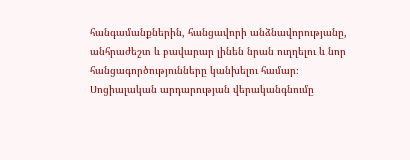հանգամանքներին, հանցավորի անձնավորությանը, անհրաժեշտ և բավարար լինեն նրան ուղղելու և նոր հանցագործությունները կանխելու համար։ Սոցիալական արդարության վերականգնումը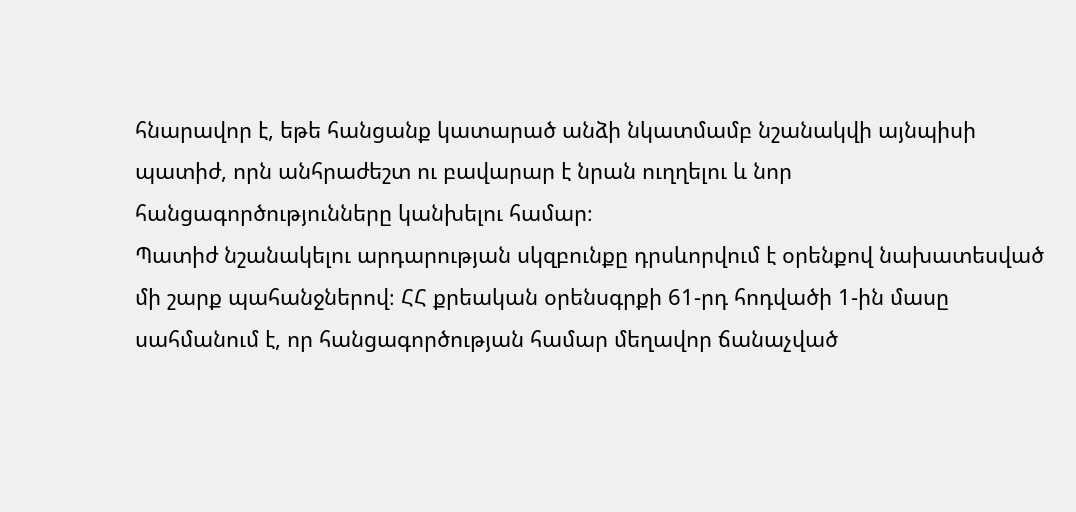հնարավոր է, եթե հանցանք կատարած անձի նկատմամբ նշանակվի այնպիսի պատիժ, որն անհրաժեշտ ու բավարար է նրան ուղղելու և նոր հանցագործությունները կանխելու համար։
Պատիժ նշանակելու արդարության սկզբունքը դրսևորվում է օրենքով նախատեսված մի շարք պահանջներով։ ՀՀ քրեական օրենսգրքի 61-րդ հոդվածի 1-ին մասը սահմանում է, որ հանցագործության համար մեղավոր ճանաչված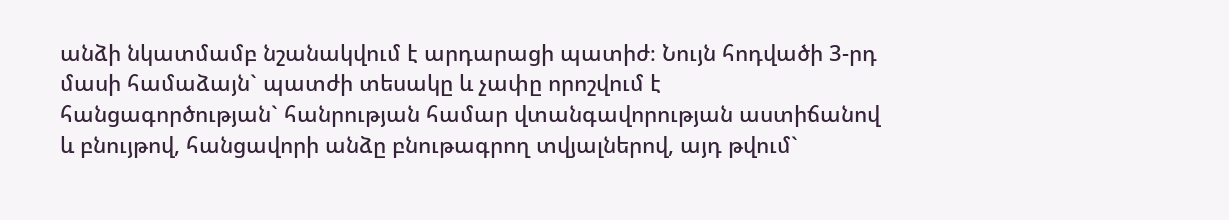անձի նկատմամբ նշանակվում է արդարացի պատիժ։ Նույն հոդվածի 3-րդ մասի համաձայն` պատժի տեսակը և չափը որոշվում է հանցագործության` հանրության համար վտանգավորության աստիճանով և բնույթով, հանցավորի անձը բնութագրող տվյալներով, այդ թվում`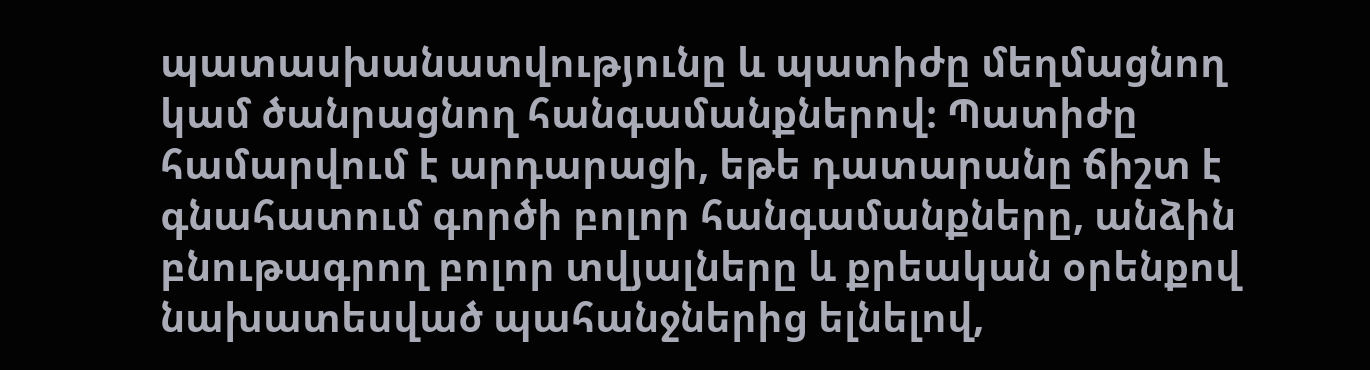պատասխանատվությունը և պատիժը մեղմացնող կամ ծանրացնող հանգամանքներով։ Պատիժը համարվում է արդարացի, եթե դատարանը ճիշտ է գնահատում գործի բոլոր հանգամանքները, անձին բնութագրող բոլոր տվյալները և քրեական օրենքով նախատեսված պահանջներից ելնելով,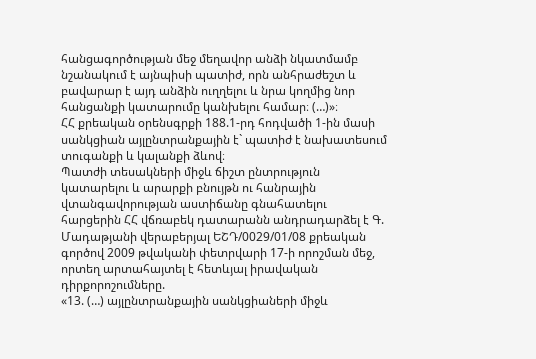հանցագործության մեջ մեղավոր անձի նկատմամբ նշանակում է այնպիսի պատիժ, որն անհրաժեշտ և բավարար է այդ անձին ուղղելու և նրա կողմից նոր հանցանքի կատարումը կանխելու համար։ (…)»։
ՀՀ քրեական օրենսգրքի 188.1-րդ հոդվածի 1-ին մասի սանկցիան այլընտրանքային է` պատիժ է նախատեսում տուգանքի և կալանքի ձևով։
Պատժի տեսակների միջև ճիշտ ընտրություն կատարելու և արարքի բնույթն ու հանրային վտանգավորության աստիճանը գնահատելու հարցերին ՀՀ վճռաբեկ դատարանն անդրադարձել է Գ. Մադաթյանի վերաբերյալ ԵՇԴ/0029/01/08 քրեական գործով 2009 թվականի փետրվարի 17-ի որոշման մեջ, որտեղ արտահայտել է հետևյալ իրավական դիրքորոշումները.
«13. (…) այլընտրանքային սանկցիաների միջև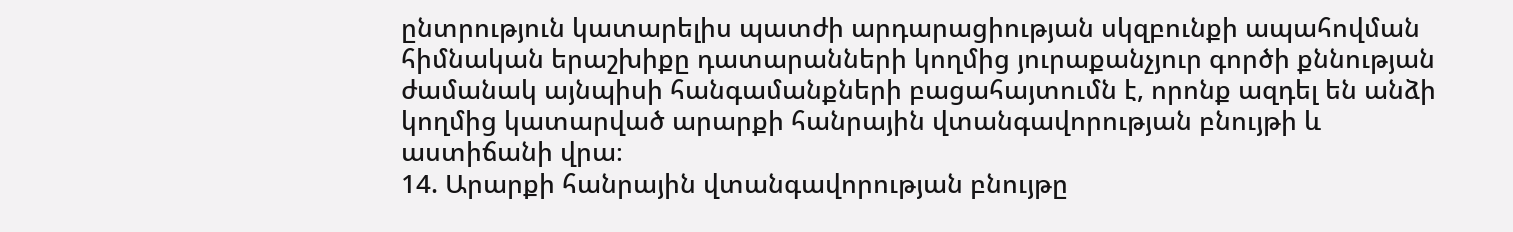ընտրություն կատարելիս պատժի արդարացիության սկզբունքի ապահովման հիմնական երաշխիքը դատարանների կողմից յուրաքանչյուր գործի քննության ժամանակ այնպիսի հանգամանքների բացահայտումն է, որոնք ազդել են անձի կողմից կատարված արարքի հանրային վտանգավորության բնույթի և աստիճանի վրա։
14. Արարքի հանրային վտանգավորության բնույթը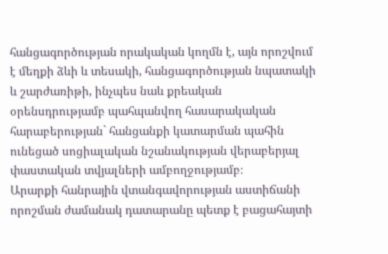հանցագործության որակական կողմն է, այն որոշվում է մեղքի ձևի և տեսակի, հանցագործության նպատակի և շարժառիթի, ինչպես նաև քրեական օրենսդրությամբ պահպանվող հասարակական հարաբերության` հանցանքի կատարման պահին ունեցած սոցիալական նշանակության վերաբերյալ փաստական տվյալների ամբողջությամբ։
Արարքի հանրային վտանգավորության աստիճանի որոշման ժամանակ դատարանը պետք է բացահայտի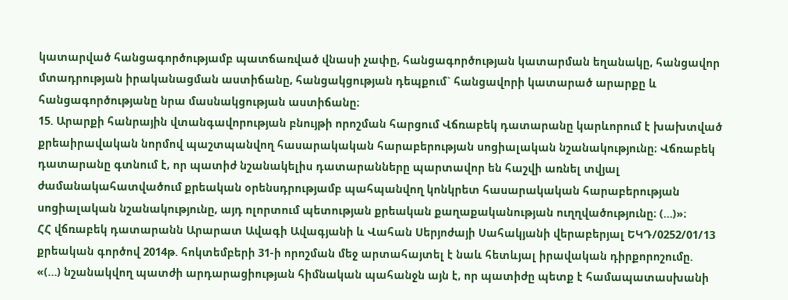կատարված հանցագործությամբ պատճառված վնասի չափը, հանցագործության կատարման եղանակը, հանցավոր մտադրության իրականացման աստիճանը, հանցակցության դեպքում` հանցավորի կատարած արարքը և հանցագործությանը նրա մասնակցության աստիճանը։
15. Արարքի հանրային վտանգավորության բնույթի որոշման հարցում Վճռաբեկ դատարանը կարևորում է խախտված քրեաիրավական նորմով պաշտպանվող հասարակական հարաբերության սոցիալական նշանակությունը։ Վճռաբեկ դատարանը գտնում է, որ պատիժ նշանակելիս դատարանները պարտավոր են հաշվի առնել տվյալ ժամանակահատվածում քրեական օրենսդրությամբ պահպանվող կոնկրետ հասարակական հարաբերության սոցիալական նշանակությունը, այդ ոլորտում պետության քրեական քաղաքականության ուղղվածությունը։ (…)»։
ՀՀ վճռաբեկ դատարանն Արարատ Ավագի Ավագյանի և Վահան Սերյոժայի Սահակյանի վերաբերյալ ԵԿԴ/0252/01/13 քրեական գործով 2014թ. հոկտեմբերի 31-ի որոշման մեջ արտահայտել է նաև հետևյալ իրավական դիրքորոշումը.
«(…) նշանակվող պատժի արդարացիության հիմնական պահանջն այն է, որ պատիժը պետք է համապատասխանի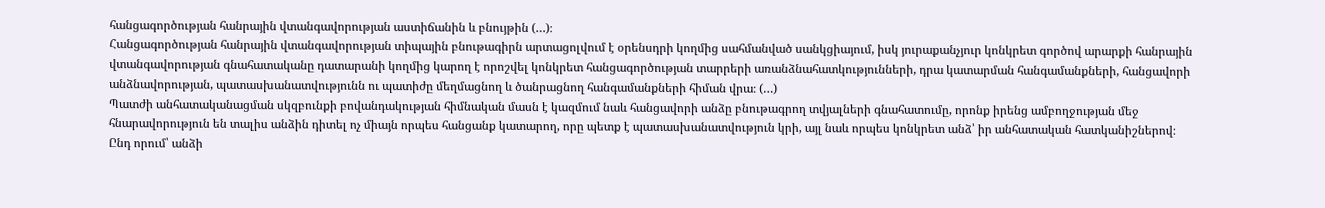հանցագործության հանրային վտանգավորության աստիճանին և բնույթին (…)։
Հանցագործության հանրային վտանգավորության տիպային բնութագիրն արտացոլվում է օրենսդրի կողմից սահմանված սանկցիայում, իսկ յուրաքանչյուր կոնկրետ գործով արարքի հանրային վտանգավորության գնահատականը դատարանի կողմից կարող է որոշվել կոնկրետ հանցագործության տարրերի առանձնահատկությունների, դրա կատարման հանգամանքների, հանցավորի անձնավորության, պատասխանատվությունն ու պատիժը մեղմացնող և ծանրացնող հանգամանքների հիման վրա։ (…)
Պատժի անհատականացման սկզբունքի բովանդակության հիմնական մասն է կազմում նաև հանցավորի անձը բնութագրող տվյալների գնահատումը, որոնք իրենց ամբողջության մեջ հնարավորություն են տալիս անձին դիտել ոչ միայն որպես հանցանք կատարող, որը պետք է պատասխանատվություն կրի, այլ նաև որպես կոնկրետ անձ՝ իր անհատական հատկանիշներով։ Ընդ որում՝ անձի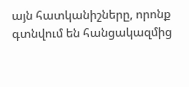այն հատկանիշները, որոնք գտնվում են հանցակազմից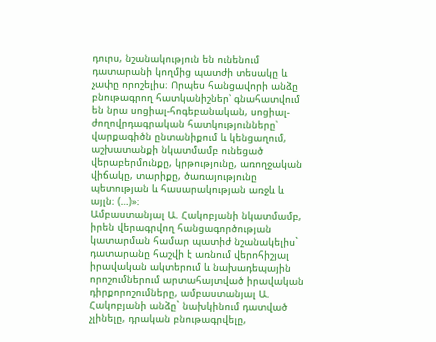դուրս, նշանակություն են ունենում դատարանի կողմից պատժի տեսակը և չափը որոշելիս։ Որպես հանցավորի անձը բնութագրող հատկանիշներ՝ գնահատվում են նրա սոցիալ-հոգեբանական, սոցիալ-ժողովրդագրական հատկությունները՝ վարքագիծն ընտանիքում և կենցաղում, աշխատանքի նկատմամբ ունեցած վերաբերմունքը, կրթությունը, առողջական վիճակը, տարիքը, ծառայությունը պետության և հասարակության առջև և այլն։ (…)»։
Ամբաստանյալ Ա. Հակոբյանի նկատմամբ, իրեն վերագրվող հանցագործության կատարման համար պատիժ նշանակելիս` դատարանը հաշվի է առնում վերոհիշյալ իրավական ակտերում և նախադեպային որոշումներում արտահայտված իրավական դիրքորոշումները, ամբաստանյալ Ա. Հակոբյանի անձը` նախկինում դատված չլինելը, դրական բնութագրվելը,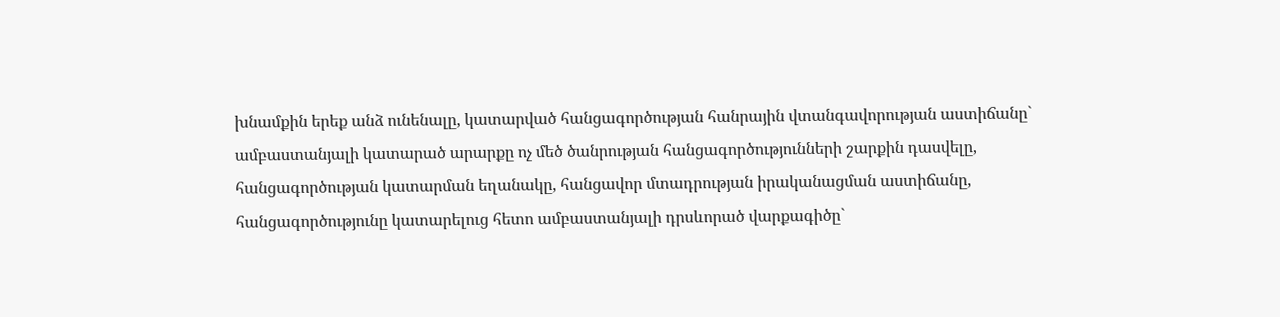խնամքին երեք անձ ունենալը, կատարված հանցագործության հանրային վտանգավորության աստիճանը` ամբաստանյալի կատարած արարքը ոչ մեծ ծանրության հանցագործությունների շարքին դասվելը, հանցագործության կատարման եղանակը, հանցավոր մտադրության իրականացման աստիճանը, հանցագործությունը կատարելուց հետո ամբաստանյալի դրսևորած վարքագիծը`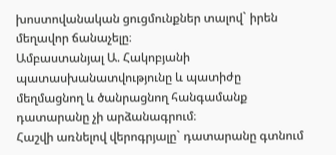խոստովանական ցուցմունքներ տալով` իրեն մեղավոր ճանաչելը։
Ամբաստանյալ Ա. Հակոբյանի պատասխանատվությունը և պատիժը մեղմացնող և ծանրացնող հանգամանք դատարանը չի արձանագրում։
Հաշվի առնելով վերոգրյալը` դատարանը գտնում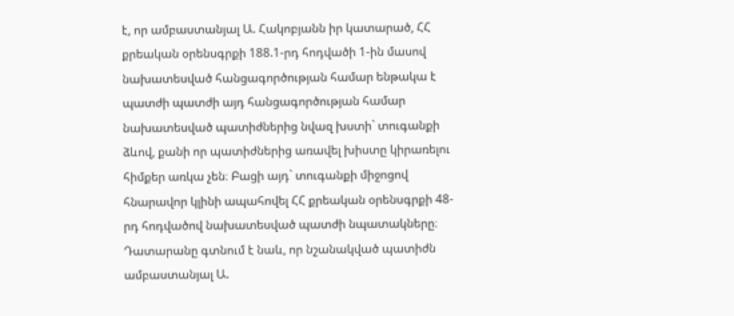է, որ ամբաստանյալ Ա. Հակոբյանն իր կատարած, ՀՀ քրեական օրենսգրքի 188.1-րդ հոդվածի 1-ին մասով նախատեսված հանցագործության համար ենթակա է պատժի պատժի այդ հանցագործության համար նախատեսված պատիժներից նվազ խստի` տուգանքի ձևով, քանի որ պատիժներից առավել խիստը կիրառելու հիմքեր առկա չեն։ Բացի այդ` տուգանքի միջոցով հնարավոր կլինի ապահովել ՀՀ քրեական օրենսգրքի 48-րդ հոդվածով նախատեսված պատժի նպատակները։
Դատարանը գտնում է նաև, որ նշանակված պատիժն ամբաստանյալ Ա.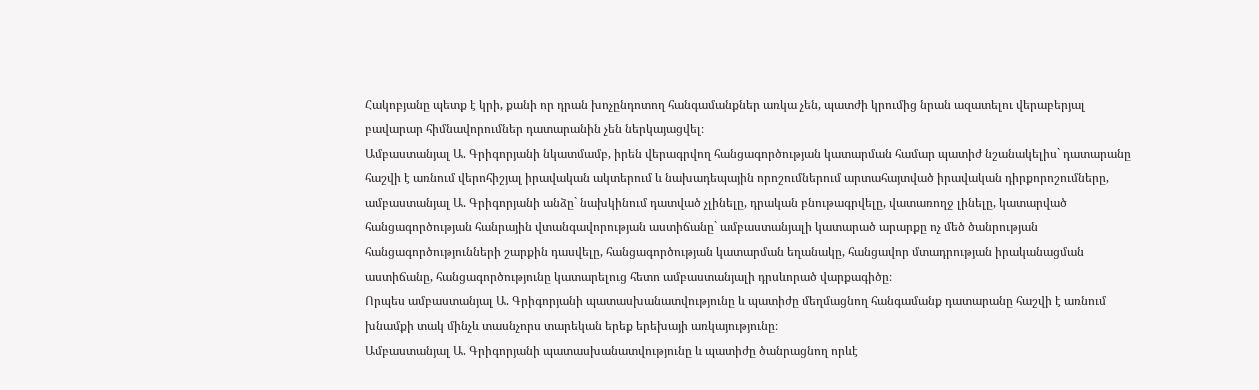Հակոբյանը պետք է կրի, քանի որ դրան խոչընդոտող հանգամանքներ առկա չեն, պատժի կրումից նրան ազատելու վերաբերյալ բավարար հիմնավորումներ դատարանին չեն ներկայացվել։
Ամբաստանյալ Ա. Գրիգորյանի նկատմամբ, իրեն վերագրվող հանցագործության կատարման համար պատիժ նշանակելիս` դատարանը հաշվի է առնում վերոհիշյալ իրավական ակտերում և նախադեպային որոշումներում արտահայտված իրավական դիրքորոշումները, ամբաստանյալ Ա. Գրիգորյանի անձը` նախկինում դատված չլինելը, դրական բնութագրվելը, վատառողջ լինելը, կատարված հանցագործության հանրային վտանգավորության աստիճանը` ամբաստանյալի կատարած արարքը ոչ մեծ ծանրության հանցագործությունների շարքին դասվելը, հանցագործության կատարման եղանակը, հանցավոր մտադրության իրականացման աստիճանը, հանցագործությունը կատարելուց հետո ամբաստանյալի դրսևորած վարքագիծը։
Որպես ամբաստանյալ Ա. Գրիգորյանի պատասխանատվությունը և պատիժը մեղմացնող հանգամանք դատարանը հաշվի է առնում խնամքի տակ մինչև տասնչորս տարեկան երեք երեխայի առկայությունը։
Ամբաստանյալ Ա. Գրիգորյանի պատասխանատվությունը և պատիժը ծանրացնող որևէ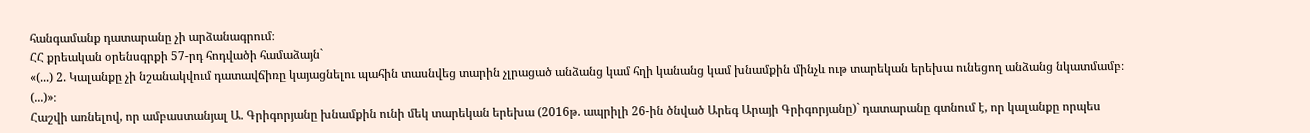հանգամանք դատարանը չի արձանագրում։
ՀՀ քրեական օրենսգրքի 57-րդ հոդվածի համաձայն`
«(...) 2. Կալանքը չի նշանակվում դատավճիռը կայացնելու պահին տասնվեց տարին չլրացած անձանց կամ հղի կանանց կամ խնամքին մինչև ութ տարեկան երեխա ունեցող անձանց նկատմամբ։ (...)»։
Հաշվի առնելով, որ ամբաստանյալ Ա. Գրիգորյանը խնամքին ունի մեկ տարեկան երեխա (2016թ. ապրիլի 26-ին ծնված Արեգ Արայի Գրիգորյանը)` դատարանը գտնում է, որ կալանքը որպես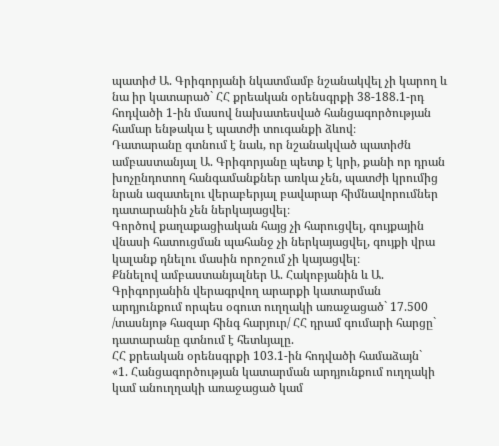պատիժ Ա. Գրիգորյանի նկատմամբ նշանակվել չի կարող և նա իր կատարած` ՀՀ քրեական օրենսգրքի 38-188.1-րդ հոդվածի 1-ին մասով նախատեսված հանցագործության համար ենթակա է պատժի տուգանքի ձևով։
Դատարանը գտնում է նաև, որ նշանակված պատիժն ամբաստանյալ Ա. Գրիգորյանը պետք է կրի, քանի որ դրան խոչընդոտող հանգամանքներ առկա չեն, պատժի կրումից նրան ազատելու վերաբերյալ բավարար հիմնավորումներ դատարանին չեն ներկայացվել։
Գործով քաղաքացիական հայց չի հարուցվել, գույքային վնասի հատուցման պահանջ չի ներկայացվել, գույքի վրա կալանք դնելու մասին որոշում չի կայացվել։
Քննելով ամբաստանյալներ Ա. Հակոբյանին և Ա. Գրիգորյանին վերագրվող արարքի կատարման արդյունքում որպես օգուտ ուղղակի առաջացած` 17.500 /տասնյոթ հազար հինգ հարյուր/ ՀՀ դրամ գումարի հարցը` դատարանը գտնում է հետևյալը.
ՀՀ քրեական օրենսգրքի 103.1-ին հոդվածի համաձայն`
«1. Հանցագործության կատարման արդյունքում ուղղակի կամ անուղղակի առաջացած կամ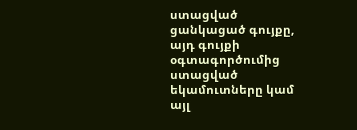ստացված ցանկացած գույքը, այդ գույքի օգտագործումից ստացված եկամուտները կամ այլ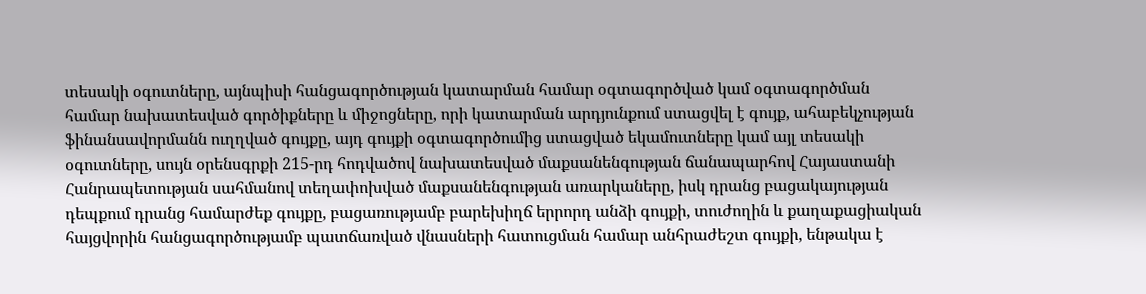տեսակի օգուտները, այնպիսի հանցագործության կատարման համար օգտագործված կամ օգտագործման համար նախատեսված գործիքները և միջոցները, որի կատարման արդյունքում ստացվել է գույք, ահաբեկչության ֆինանսավորմանն ուղղված գույքը, այդ գույքի օգտագործումից ստացված եկամուտները կամ այլ տեսակի օգուտները, սույն օրենսգրքի 215-րդ հոդվածով նախատեսված մաքսանենգության ճանապարհով Հայաստանի Հանրապետության սահմանով տեղափոխված մաքսանենգության առարկաները, իսկ դրանց բացակայության դեպքում դրանց համարժեք գույքը, բացառությամբ բարեխիղճ երրորդ անձի գույքի, տուժողին և քաղաքացիական հայցվորին հանցագործությամբ պատճառված վնասների հատուցման համար անհրաժեշտ գույքի, ենթակա է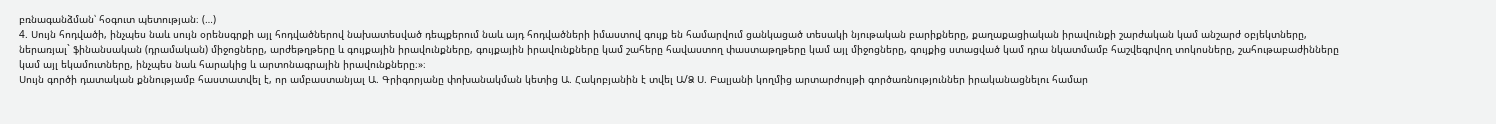բռնագանձման՝ հօգուտ պետության։ (…)
4. Սույն հոդվածի, ինչպես նաև սույն օրենսգրքի այլ հոդվածներով նախատեսված դեպքերում նաև այդ հոդվածների իմաստով գույք են համարվում ցանկացած տեսակի նյութական բարիքները, քաղաքացիական իրավունքի շարժական կամ անշարժ օբյեկտները, ներառյալ` ֆինանսական (դրամական) միջոցները, արժեթղթերը և գույքային իրավունքները, գույքային իրավունքները կամ շահերը հավաստող փաստաթղթերը կամ այլ միջոցները, գույքից ստացված կամ դրա նկատմամբ հաշվեգրվող տոկոսները, շահութաբաժինները կամ այլ եկամուտները, ինչպես նաև հարակից և արտոնագրային իրավունքները։»։
Սույն գործի դատական քննությամբ հաստատվել է, որ ամբաստանյալ Ա. Գրիգորյանը փոխանակման կետից Ա. Հակոբյանին է տվել Ա/Ձ Ս. Բալյանի կողմից արտարժույթի գործառնություններ իրականացնելու համար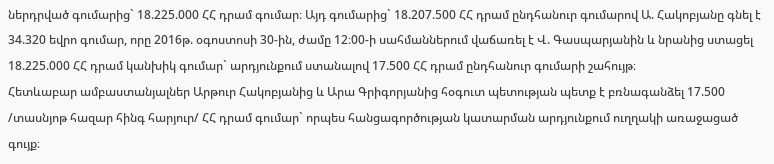ներդրված գումարից` 18.225.000 ՀՀ դրամ գումար։ Այդ գումարից` 18.207.500 ՀՀ դրամ ընդհանուր գումարով Ա. Հակոբյանը գնել է 34.320 եվրո գումար, որը 2016թ. օգոստոսի 30-ին, ժամը 12։00-ի սահմաններում վաճառել է Վ. Գասպարյանին և նրանից ստացել 18.225.000 ՀՀ դրամ կանխիկ գումար` արդյունքում ստանալով 17.500 ՀՀ դրամ ընդհանուր գումարի շահույթ։
Հետևաբար ամբաստանյալներ Արթուր Հակոբյանից և Արա Գրիգորյանից հօգուտ պետության պետք է բռնագանձել 17.500 /տասնյոթ հազար հինգ հարյուր/ ՀՀ դրամ գումար` որպես հանցագործության կատարման արդյունքում ուղղակի առաջացած գույք։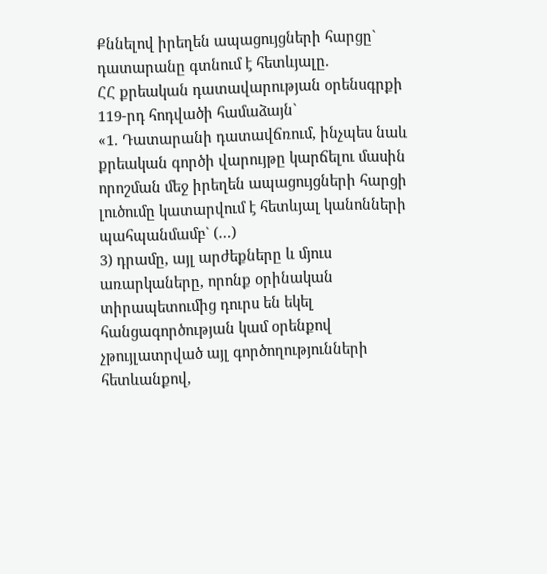Քննելով իրեղեն ապացույցների հարցը` դատարանը գտնում է հետևյալը.
ՀՀ քրեական դատավարության օրենսգրքի 119-րդ հոդվածի համաձայն`
«1. Դատարանի դատավճռում, ինչպես նաև քրեական գործի վարույթը կարճելու մասին որոշման մեջ իրեղեն ապացույցների հարցի լուծումը կատարվում է հետևյալ կանոնների պահպանմամբ` (…)
3) դրամը, այլ արժեքները և մյուս առարկաները, որոնք օրինական տիրապետումից դուրս են եկել հանցագործության կամ օրենքով չթույլատրված այլ գործողությունների հետևանքով,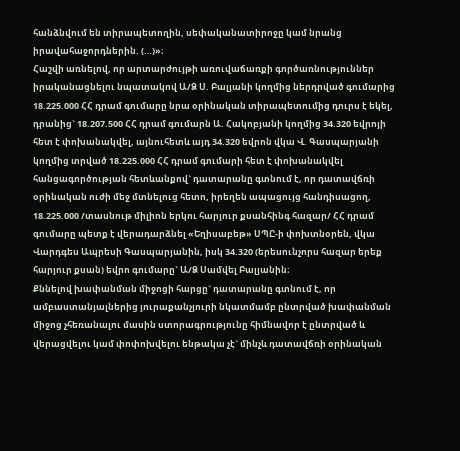հանձնվում են տիրապետողին, սեփականատիրոջը կամ նրանց իրավահաջորդներին. (…)»։
Հաշվի առնելով, որ արտարժույթի առուվաճառքի գործառնություններ իրականացնելու նպատակով Ա/Ձ Ս. Բալյանի կողմից ներդրված գումարից 18.225.000 ՀՀ դրամ գումարը նրա օրինական տիրապետումից դուրս է եկել, դրանից` 18.207.500 ՀՀ դրամ գումարն Ա. Հակոբյանի կողմից 34.320 եվրոյի հետ է փոխանակվել, այնուհետև այդ 34.320 եվրոն վկա Վ. Գասպարյանի կողմից տրված 18.225.000 ՀՀ դրամ գումարի հետ է փոխանակվել հանցագործության հետևանքով` դատարանը գտնում է, որ դատավճռի օրինական ուժի մեջ մտնելուց հետո, իրեղեն ապացույց հանդիսացող, 18.225.000 /տասնութ միլիոն երկու հարյուր քսանհինգ հազար/ ՀՀ դրամ գումարը պետք է վերադարձնել «Եղիսաբեթ» ՍՊԸ-ի փոխտնօրեն, վկա Վարդգես Ապրեսի Գասպարյանին, իսկ 34.320 (երեսունչորս հազար երեք հարյուր քսան) եվրո գումարը` Ա/Ձ Սամվել Բալյանին։
Քննելով խափանման միջոցի հարցը` դատարանը գտնում է, որ ամբաստանյալներից յուրաքանչյուրի նկատմամբ ընտրված խափանման միջոց չհեռանալու մասին ստորագրությունը հիմնավոր է ընտրված և վերացվելու կամ փոփոխվելու ենթակա չէ` մինչև դատավճռի օրինական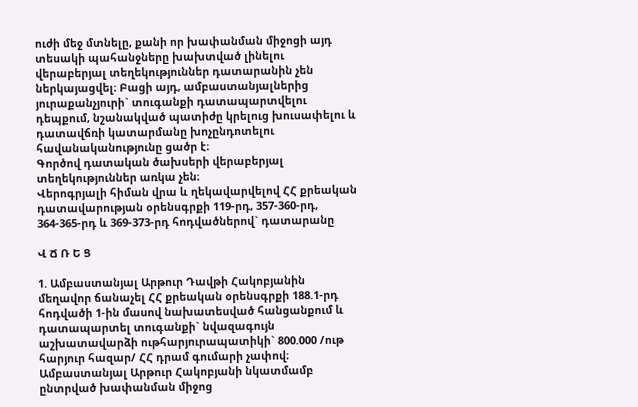ուժի մեջ մտնելը, քանի որ խափանման միջոցի այդ տեսակի պահանջները խախտված լինելու վերաբերյալ տեղեկություններ դատարանին չեն ներկայացվել։ Բացի այդ, ամբաստանյալներից յուրաքանչյուրի` տուգանքի դատապարտվելու դեպքում, նշանակված պատիժը կրելուց խուսափելու և դատավճռի կատարմանը խոչընդոտելու հավանականությունը ցածր է։
Գործով դատական ծախսերի վերաբերյալ տեղեկություններ առկա չեն։
Վերոգրյալի հիման վրա և ղեկավարվելով ՀՀ քրեական դատավարության օրենսգրքի 119-րդ, 357-360-րդ, 364-365-րդ և 369-373-րդ հոդվածներով` դատարանը

Վ Ճ Ռ Ե Ց

1. Ամբաստանյալ Արթուր Դավթի Հակոբյանին մեղավոր ճանաչել ՀՀ քրեական օրենսգրքի 188.1-րդ հոդվածի 1-ին մասով նախատեսված հանցանքում և դատապարտել տուգանքի` նվազագույն աշխատավարձի ութհարյուրապատիկի` 800.000 /ութ հարյուր հազար/ ՀՀ դրամ գումարի չափով։
Ամբաստանյալ Արթուր Հակոբյանի նկատմամբ ընտրված խափանման միջոց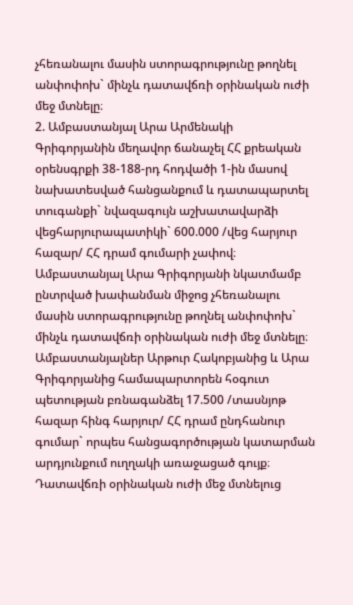չհեռանալու մասին ստորագրությունը թողնել անփոփոխ` մինչև դատավճռի օրինական ուժի մեջ մտնելը։
2. Ամբաստանյալ Արա Արմենակի Գրիգորյանին մեղավոր ճանաչել ՀՀ քրեական օրենսգրքի 38-188-րդ հոդվածի 1-ին մասով նախատեսված հանցանքում և դատապարտել տուգանքի` նվազագույն աշխատավարձի վեցհարյուրապատիկի` 600.000 /վեց հարյուր հազար/ ՀՀ դրամ գումարի չափով։
Ամբաստանյալ Արա Գրիգորյանի նկատմամբ ընտրված խափանման միջոց չհեռանալու մասին ստորագրությունը թողնել անփոփոխ` մինչև դատավճռի օրինական ուժի մեջ մտնելը։
Ամբաստանյալներ Արթուր Հակոբյանից և Արա Գրիգորյանից համապարտորեն հօգուտ պետության բռնագանձել 17.500 /տասնյոթ հազար հինգ հարյուր/ ՀՀ դրամ ընդհանուր գումար` որպես հանցագործության կատարման արդյունքում ուղղակի առաջացած գույք։
Դատավճռի օրինական ուժի մեջ մտնելուց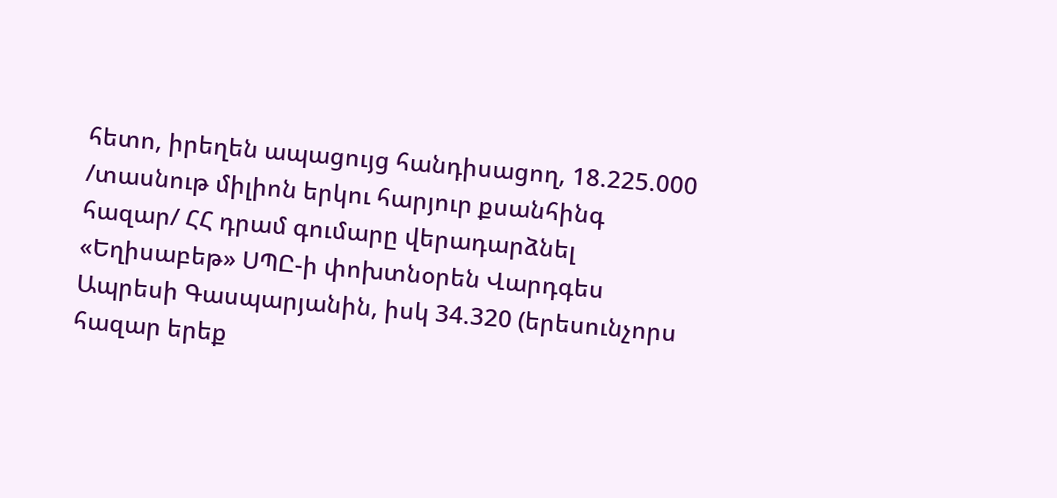հետո, իրեղեն ապացույց հանդիսացող, 18.225.000 /տասնութ միլիոն երկու հարյուր քսանհինգ հազար/ ՀՀ դրամ գումարը վերադարձնել «Եղիսաբեթ» ՍՊԸ-ի փոխտնօրեն Վարդգես Ապրեսի Գասպարյանին, իսկ 34.320 (երեսունչորս հազար երեք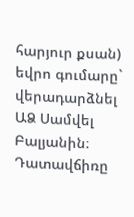հարյուր քսան) եվրո գումարը` վերադարձնել ԱՁ Սամվել Բալյանին։
Դատավճիռը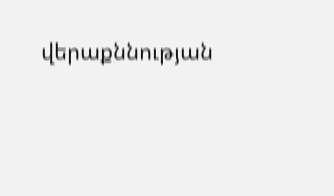վերաքննության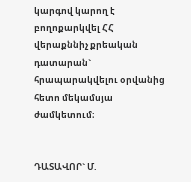կարգով կարող է բողոքարկվել ՀՀ վերաքննիչ քրեական դատարան` հրապարակվելու օրվանից հետո մեկամսյա ժամկետում։


ԴԱՏԱՎՈՐ` Մ.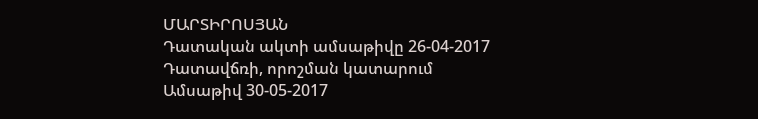ՄԱՐՏԻՐՈՍՅԱՆ
Դատական ակտի ամսաթիվը 26-04-2017
Դատավճռի, որոշման կատարում
Ամսաթիվ 30-05-2017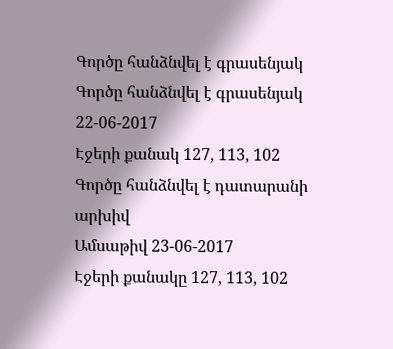Գործը հանձնվել է գրասենյակ
Գործը հանձնվել է գրասենյակ 22-06-2017
Էջերի քանակ 127, 113, 102
Գործը հանձնվել է դատարանի արխիվ
Ամսաթիվ 23-06-2017
Էջերի քանակը 127, 113, 102